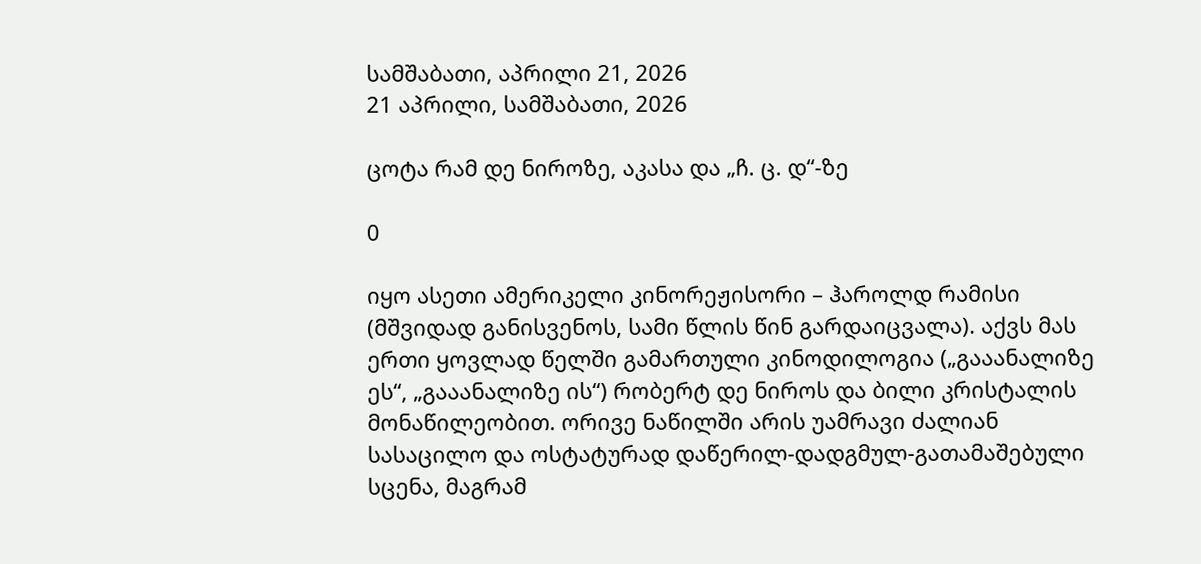სამშაბათი, აპრილი 21, 2026
21 აპრილი, სამშაბათი, 2026

ცოტა რამ დე ნიროზე, აკასა და „ჩ. ც. დ“-ზე

0

იყო ასეთი ამერიკელი კინორეჟისორი – ჰაროლდ რამისი (მშვიდად განისვენოს, სამი წლის წინ გარდაიცვალა). აქვს მას ერთი ყოვლად წელში გამართული კინოდილოგია („გააანალიზე ეს“, „გააანალიზე ის“) რობერტ დე ნიროს და ბილი კრისტალის მონაწილეობით. ორივე ნაწილში არის უამრავი ძალიან სასაცილო და ოსტატურად დაწერილ-დადგმულ-გათამაშებული სცენა, მაგრამ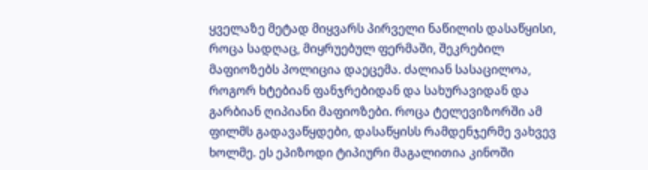ყველაზე მეტად მიყვარს პირველი ნაწილის დასაწყისი, როცა სადღაც, მიყრუებულ ფერმაში, შეკრებილ მაფიოზებს პოლიცია დაეცემა. ძალიან სასაცილოა, როგორ ხტებიან ფანჯრებიდან და სახურავიდან და გარბიან ღიპიანი მაფიოზები. როცა ტელევიზორში ამ ფილმს გადავაწყდები, დასაწყისს რამდენჯერმე ვახვევ ხოლმე. ეს ეპიზოდი ტიპიური მაგალითია კინოში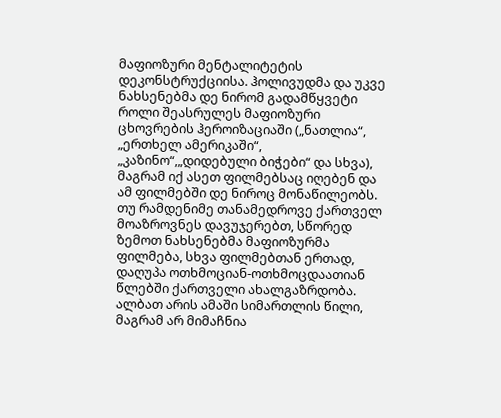მაფიოზური მენტალიტეტის დეკონსტრუქციისა. ჰოლივუდმა და უკვე ნახსენებმა დე ნირომ გადამწყვეტი როლი შეასრულეს მაფიოზური ცხოვრების ჰეროიზაციაში („ნათლია“, „ერთხელ ამერიკაში“, „კაზინო“,„დიდებული ბიჭები“ და სხვა), მაგრამ იქ ასეთ ფილმებსაც იღებენ და ამ ფილმებში დე ნიროც მონაწილეობს. თუ რამდენიმე თანამედროვე ქართველ მოაზროვნეს დავუჯერებთ, სწორედ ზემოთ ნახსენებმა მაფიოზურმა ფილმება, სხვა ფილმებთან ერთად, დაღუპა ოთხმოციან-ოთხმოცდაათიან წლებში ქართველი ახალგაზრდობა. ალბათ არის ამაში სიმართლის წილი, მაგრამ არ მიმაჩნია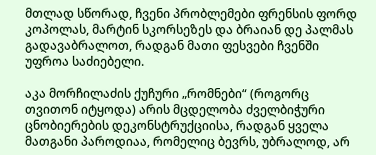მთლად სწორად, ჩვენი პრობლემები ფრენსის ფორდ კოპოლას, მარტინ სკორსეზეს და ბრაიან დე პალმას გადავაბრალოთ, რადგან მათი ფესვები ჩვენში უფროა საძიებელი.

აკა მორჩილაძის ქუჩური „რომნები“ (როგორც თვითონ იტყოდა) არის მცდელობა ძველბიჭური ცნობიერების დეკონსტრუქციისა, რადგან ყველა მათგანი პაროდიაა, რომელიც ბევრს, უბრალოდ, არ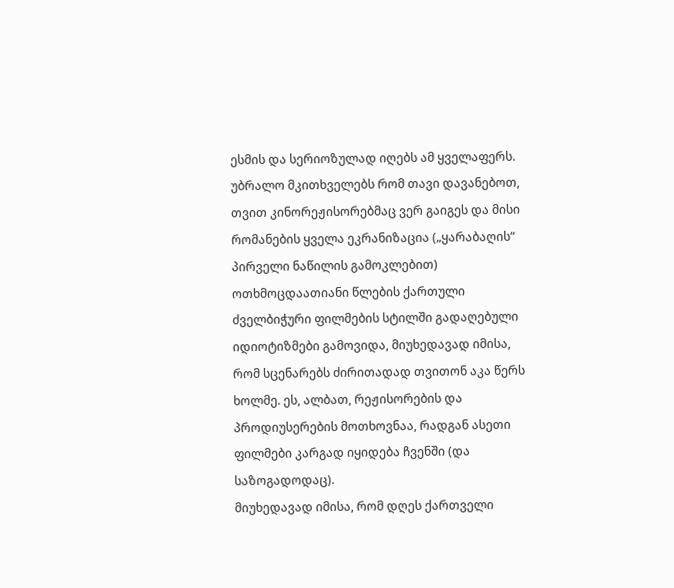ესმის და სერიოზულად იღებს ამ ყველაფერს. უბრალო მკითხველებს რომ თავი დავანებოთ, თვით კინორეჟისორებმაც ვერ გაიგეს და მისი რომანების ყველა ეკრანიზაცია („ყარაბაღის“ პირველი ნაწილის გამოკლებით) ოთხმოცდაათიანი წლების ქართული ძველბიჭური ფილმების სტილში გადაღებული იდიოტიზმები გამოვიდა, მიუხედავად იმისა, რომ სცენარებს ძირითადად თვითონ აკა წერს ხოლმე. ეს, ალბათ, რეჟისორების და პროდიუსერების მოთხოვნაა, რადგან ასეთი ფილმები კარგად იყიდება ჩვენში (და საზოგადოდაც).
მიუხედავად იმისა, რომ დღეს ქართველი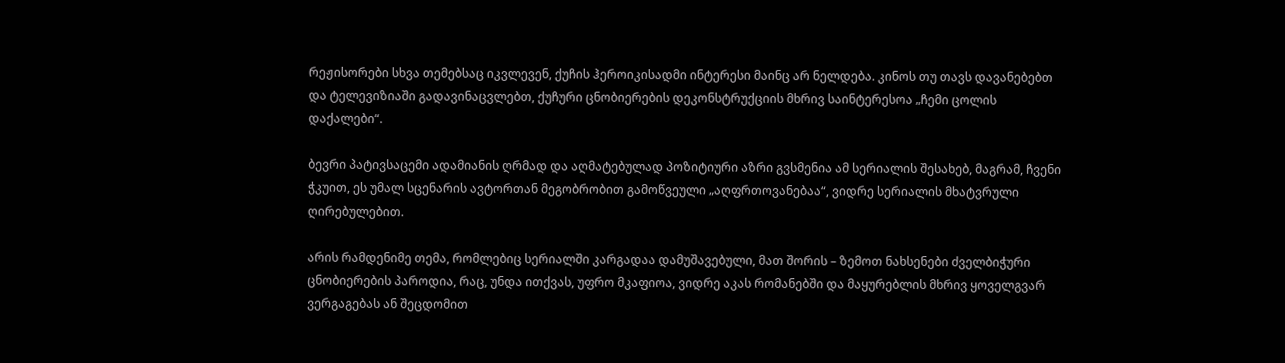რეჟისორები სხვა თემებსაც იკვლევენ, ქუჩის ჰეროიკისადმი ინტერესი მაინც არ ნელდება. კინოს თუ თავს დავანებებთ და ტელევიზიაში გადავინაცვლებთ, ქუჩური ცნობიერების დეკონსტრუქციის მხრივ საინტერესოა „ჩემი ცოლის დაქალები“.

ბევრი პატივსაცემი ადამიანის ღრმად და აღმატებულად პოზიტიური აზრი გვსმენია ამ სერიალის შესახებ, მაგრამ, ჩვენი ჭკუით, ეს უმალ სცენარის ავტორთან მეგობრობით გამოწვეული „აღფრთოვანებაა“, ვიდრე სერიალის მხატვრული ღირებულებით.

არის რამდენიმე თემა, რომლებიც სერიალში კარგადაა დამუშავებული, მათ შორის – ზემოთ ნახსენები ძველბიჭური ცნობიერების პაროდია, რაც, უნდა ითქვას, უფრო მკაფიოა, ვიდრე აკას რომანებში და მაყურებლის მხრივ ყოველგვარ ვერგაგებას ან შეცდომით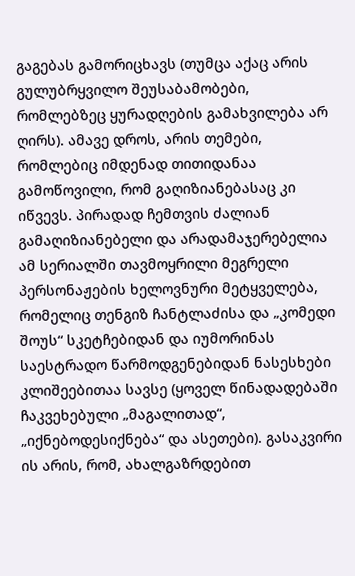გაგებას გამორიცხავს (თუმცა აქაც არის გულუბრყვილო შეუსაბამობები, რომლებზეც ყურადღების გამახვილება არ ღირს). ამავე დროს, არის თემები, რომლებიც იმდენად თითიდანაა გამოწოვილი, რომ გაღიზიანებასაც კი იწვევს. პირადად ჩემთვის ძალიან გამაღიზიანებელი და არადამაჯერებელია ამ სერიალში თავმოყრილი მეგრელი პერსონაჟების ხელოვნური მეტყველება, რომელიც თენგიზ ჩანტლაძისა და „კომედი შოუს“ სკეტჩებიდან და იუმორინას საესტრადო წარმოდგენებიდან ნასესხები კლიშეებითაა სავსე (ყოველ წინადადებაში ჩაკვეხებული „მაგალითად“, „იქნებოდესიქნება“ და ასეთები). გასაკვირი ის არის, რომ, ახალგაზრდებით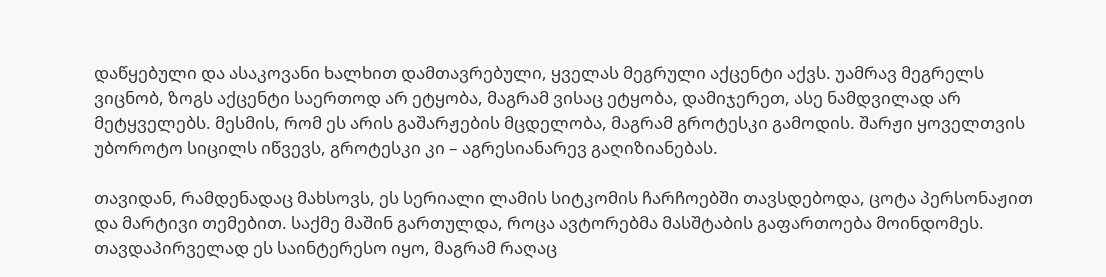დაწყებული და ასაკოვანი ხალხით დამთავრებული, ყველას მეგრული აქცენტი აქვს. უამრავ მეგრელს ვიცნობ, ზოგს აქცენტი საერთოდ არ ეტყობა, მაგრამ ვისაც ეტყობა, დამიჯერეთ, ასე ნამდვილად არ მეტყველებს. მესმის, რომ ეს არის გაშარჟების მცდელობა, მაგრამ გროტესკი გამოდის. შარჟი ყოველთვის უბოროტო სიცილს იწვევს, გროტესკი კი – აგრესიანარევ გაღიზიანებას.

თავიდან, რამდენადაც მახსოვს, ეს სერიალი ლამის სიტკომის ჩარჩოებში თავსდებოდა, ცოტა პერსონაჟით და მარტივი თემებით. საქმე მაშინ გართულდა, როცა ავტორებმა მასშტაბის გაფართოება მოინდომეს. თავდაპირველად ეს საინტერესო იყო, მაგრამ რაღაც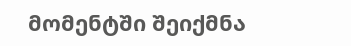მომენტში შეიქმნა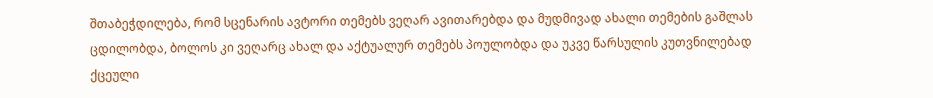შთაბეჭდილება, რომ სცენარის ავტორი თემებს ვეღარ ავითარებდა და მუდმივად ახალი თემების გაშლას ცდილობდა, ბოლოს კი ვეღარც ახალ და აქტუალურ თემებს პოულობდა და უკვე წარსულის კუთვნილებად ქცეული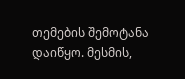თემების შემოტანა დაიწყო. მესმის,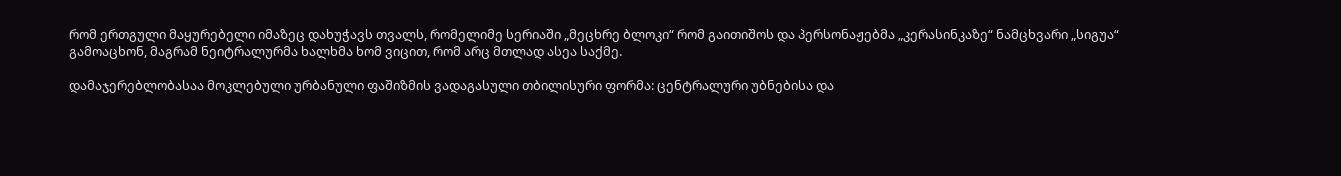რომ ერთგული მაყურებელი იმაზეც დახუჭავს თვალს, რომელიმე სერიაში „მეცხრე ბლოკი“ რომ გაითიშოს და პერსონაჟებმა „კერასინკაზე“ ნამცხვარი „სიგუა“ გამოაცხონ, მაგრამ ნეიტრალურმა ხალხმა ხომ ვიცით, რომ არც მთლად ასეა საქმე.

დამაჯერებლობასაა მოკლებული ურბანული ფაშიზმის ვადაგასული თბილისური ფორმა: ცენტრალური უბნებისა და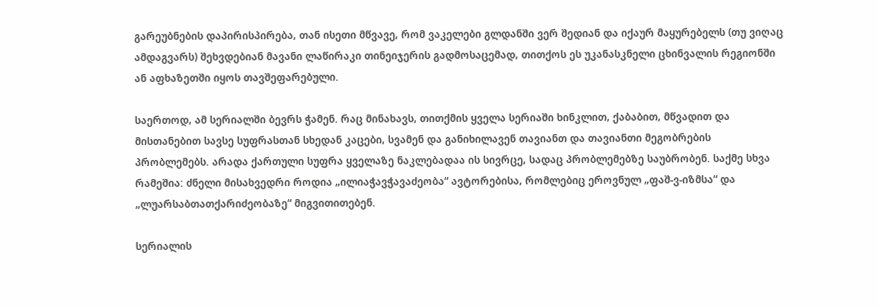გარეუბნების დაპირისპირება, თან ისეთი მწვავე, რომ ვაკელები გლდანში ვერ შედიან და იქაურ მაყურებელს (თუ ვიღაც ამდაგვარს) შეხვდებიან მავანი ლაწირაკი თინეიჯერის გადმოსაცემად, თითქოს ეს უკანასკნელი ცხინვალის რეგიონში ან აფხაზეთში იყოს თავშეფარებული.

საერთოდ, ამ სერიალში ბევრს ჭამენ. რაც მინახავს, თითქმის ყველა სერიაში ხინკლით, ქაბაბით, მწვადით და მისთანებით სავსე სუფრასთან სხედან კაცები, სვამენ და განიხილავენ თავიანთ და თავიანთი მეგობრების პრობლემებს. არადა ქართული სუფრა ყველაზე ნაკლებადაა ის სივრცე, სადაც პრობლემებზე საუბრობენ. საქმე სხვა რამეშია: ძნელი მისახვედრი როდია „ილიაჭავჭავაძეობა“ ავტორებისა, რომლებიც ეროვნულ „ფაშ-ვ-იზმსა“ და „ლუარსაბთათქარიძეობაზე“ მიგვითითებენ.

სერიალის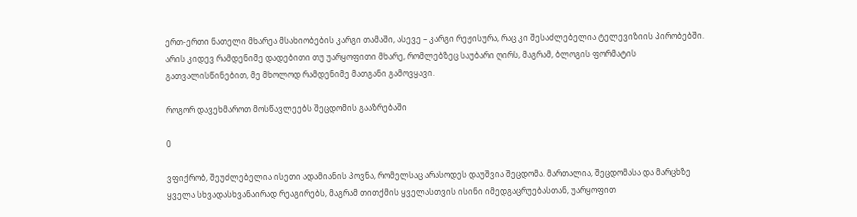ერთ-ერთი ნათელი მხარეა მსახიობების კარგი თამაში, ასევე – კარგი რეჟისურა, რაც კი შესაძლებელია ტელევიზიის პირობებში. არის კიდევ რამდენიმე დადებითი თუ უარყოფითი მხარე, რომლებზეც საუბარი ღირს, მაგრამ, ბლოგის ფორმატის გათვალისწინებით, მე მხოლოდ რამდენიმე მათგანი გამოვყავი.

როგორ დავეხმაროთ მოსწავლეებს შეცდომის გააზრებაში

0

ვფიქრობ, შეუძლებელია ისეთი ადამიანის პოვნა, რომელსაც არასოდეს დაუშვია შეცდომა. მართალია, შეცდომასა და მარცხზე ყველა სხვადასხვანაირად რეაგირებს, მაგრამ თითქმის ყველასთვის ისინი იმედგაცრუებასთან, უარყოფით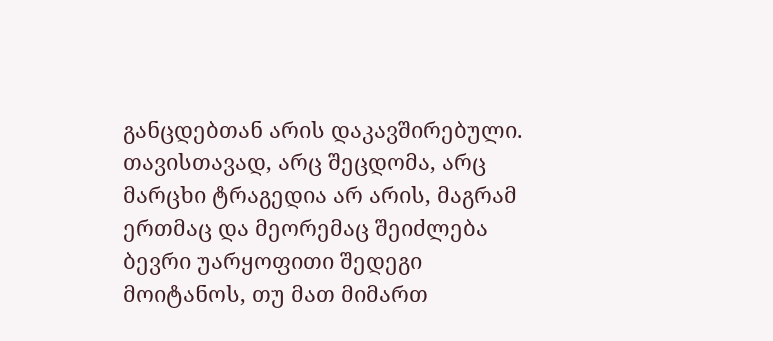განცდებთან არის დაკავშირებული. თავისთავად, არც შეცდომა, არც მარცხი ტრაგედია არ არის, მაგრამ ერთმაც და მეორემაც შეიძლება ბევრი უარყოფითი შედეგი მოიტანოს, თუ მათ მიმართ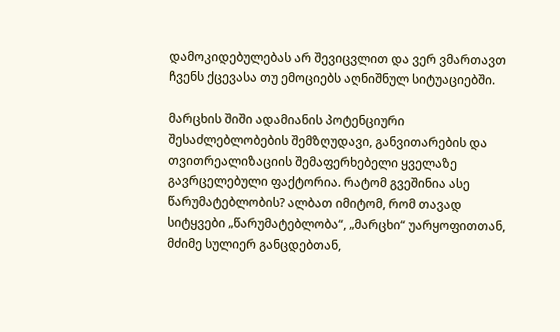დამოკიდებულებას არ შევიცვლით და ვერ ვმართავთ ჩვენს ქცევასა თუ ემოციებს აღნიშნულ სიტუაციებში.

მარცხის შიში ადამიანის პოტენციური შესაძლებლობების შემზღუდავი, განვითარების და თვითრეალიზაციის შემაფერხებელი ყველაზე გავრცელებული ფაქტორია. რატომ გვეშინია ასე წარუმატებლობის? ალბათ იმიტომ, რომ თავად სიტყვები „წარუმატებლობა“, „მარცხი“ უარყოფითთან, მძიმე სულიერ განცდებთან,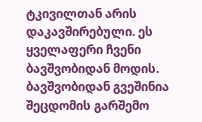ტკივილთან არის დაკავშირებული. ეს ყველაფერი ჩვენი ბავშვობიდან მოდის. ბავშვობიდან გვეშინია შეცდომის გარშემო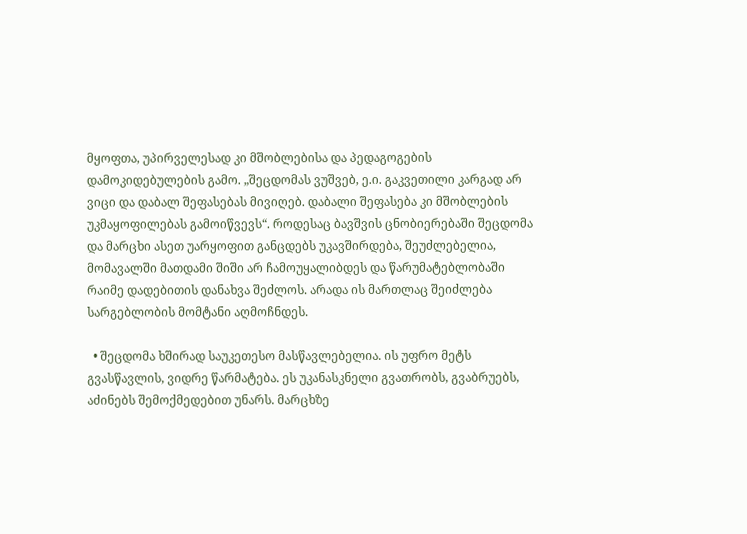მყოფთა, უპირველესად კი მშობლებისა და პედაგოგების დამოკიდებულების გამო. „შეცდომას ვუშვებ, ე.ი. გაკვეთილი კარგად არ ვიცი და დაბალ შეფასებას მივიღებ. დაბალი შეფასება კი მშობლების უკმაყოფილებას გამოიწვევს“. როდესაც ბავშვის ცნობიერებაში შეცდომა და მარცხი ასეთ უარყოფით განცდებს უკავშირდება, შეუძლებელია, მომავალში მათდამი შიში არ ჩამოუყალიბდეს და წარუმატებლობაში რაიმე დადებითის დანახვა შეძლოს. არადა ის მართლაც შეიძლება სარგებლობის მომტანი აღმოჩნდეს.

  • შეცდომა ხშირად საუკეთესო მასწავლებელია. ის უფრო მეტს გვასწავლის, ვიდრე წარმატება. ეს უკანასკნელი გვათრობს, გვაბრუებს, აძინებს შემოქმედებით უნარს. მარცხზე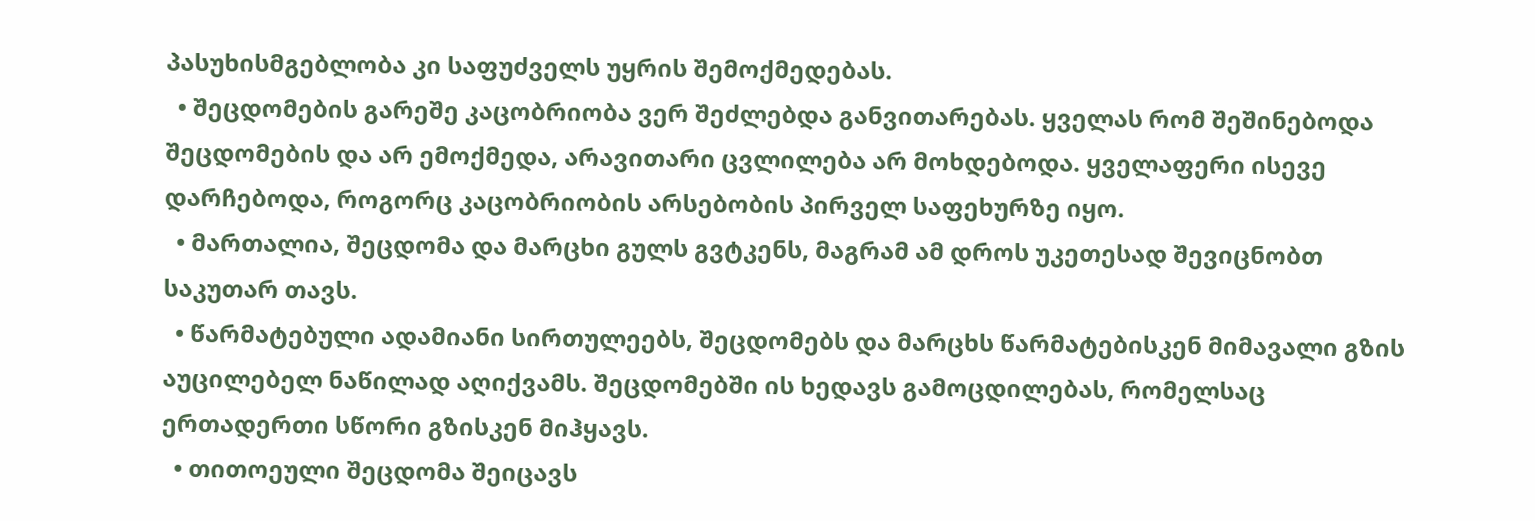პასუხისმგებლობა კი საფუძველს უყრის შემოქმედებას.
  • შეცდომების გარეშე კაცობრიობა ვერ შეძლებდა განვითარებას. ყველას რომ შეშინებოდა შეცდომების და არ ემოქმედა, არავითარი ცვლილება არ მოხდებოდა. ყველაფერი ისევე დარჩებოდა, როგორც კაცობრიობის არსებობის პირველ საფეხურზე იყო.
  • მართალია, შეცდომა და მარცხი გულს გვტკენს, მაგრამ ამ დროს უკეთესად შევიცნობთ საკუთარ თავს.
  • წარმატებული ადამიანი სირთულეებს, შეცდომებს და მარცხს წარმატებისკენ მიმავალი გზის აუცილებელ ნაწილად აღიქვამს. შეცდომებში ის ხედავს გამოცდილებას, რომელსაც ერთადერთი სწორი გზისკენ მიჰყავს.
  • თითოეული შეცდომა შეიცავს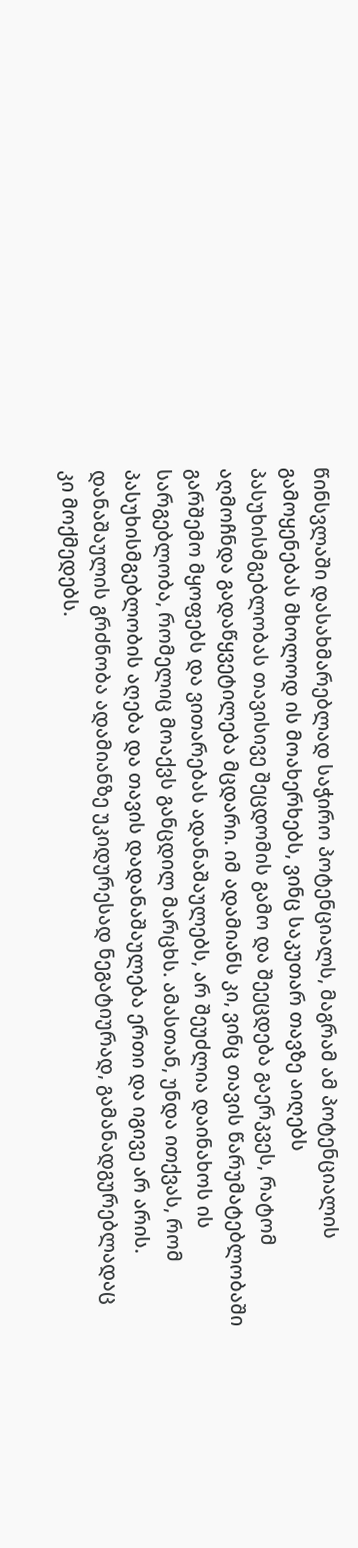წინსვლაში დასახმარებლად საჭირო პოტენციალს, მაგრამ ამ პოტენციალის გამოყენებას მხოლოდ ის მოახერხებს, ვინც საკუთარ თავზე აიღებს პასუხისმგებლობას თავისივე შეცდომის გამო და შეეცდება გაერკვეს, რატომ აღმოჩნდა გადაწყვეტილება მცდარი. იმ ადამიანს კი, ვინც თავის წარუმატებლობაში გარშემო მყოფებს და ვითარებას ადანაშაულებს, არ შეუძლია დაინახოს ის სარგებლობა, რომელიც მოაქვს განცდილ მარცხს. ამასთან, უნდა ითქვას, რომ პასუხისმგებლობის აღება და თავის დადანაშაულება ერთი და იგივე არ არის. დანაშაულის გრძნობა ადამიანზე უკიდურესად ნეგატიურად, გამანადგურებლადაც კი მოქმედებს.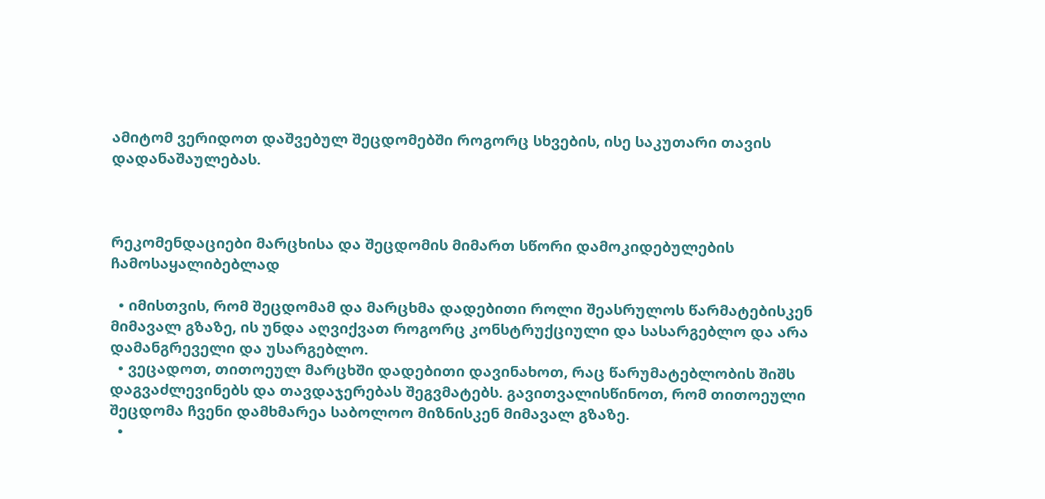ამიტომ ვერიდოთ დაშვებულ შეცდომებში როგორც სხვების, ისე საკუთარი თავის დადანაშაულებას.



რეკომენდაციები მარცხისა და შეცდომის მიმართ სწორი დამოკიდებულების ჩამოსაყალიბებლად

  • იმისთვის, რომ შეცდომამ და მარცხმა დადებითი როლი შეასრულოს წარმატებისკენ მიმავალ გზაზე, ის უნდა აღვიქვათ როგორც კონსტრუქციული და სასარგებლო და არა დამანგრეველი და უსარგებლო.
  • ვეცადოთ, თითოეულ მარცხში დადებითი დავინახოთ, რაც წარუმატებლობის შიშს დაგვაძლევინებს და თავდაჯერებას შეგვმატებს. გავითვალისწინოთ, რომ თითოეული შეცდომა ჩვენი დამხმარეა საბოლოო მიზნისკენ მიმავალ გზაზე.
  •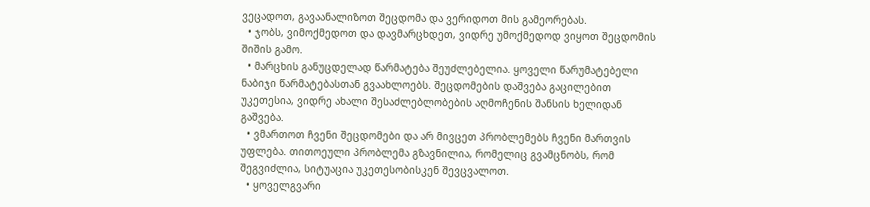ვეცადოთ, გავაანალიზოთ შეცდომა და ვერიდოთ მის გამეორებას.
  • ჯობს, ვიმოქმედოთ და დავმარცხდეთ, ვიდრე უმოქმედოდ ვიყოთ შეცდომის შიშის გამო.
  • მარცხის განუცდელად წარმატება შეუძლებელია. ყოველი წარუმატებელი ნაბიჯი წარმატებასთან გვაახლოებს. შეცდომების დაშვება გაცილებით უკეთესია, ვიდრე ახალი შესაძლებლობების აღმოჩენის შანსის ხელიდან გაშვება.
  • ვმართოთ ჩვენი შეცდომები და არ მივცეთ პრობლემებს ჩვენი მართვის უფლება. თითოეული პრობლემა გზავნილია, რომელიც გვამცნობს, რომ შეგვიძლია, სიტუაცია უკეთესობისკენ შევცვალოთ.
  • ყოველგვარი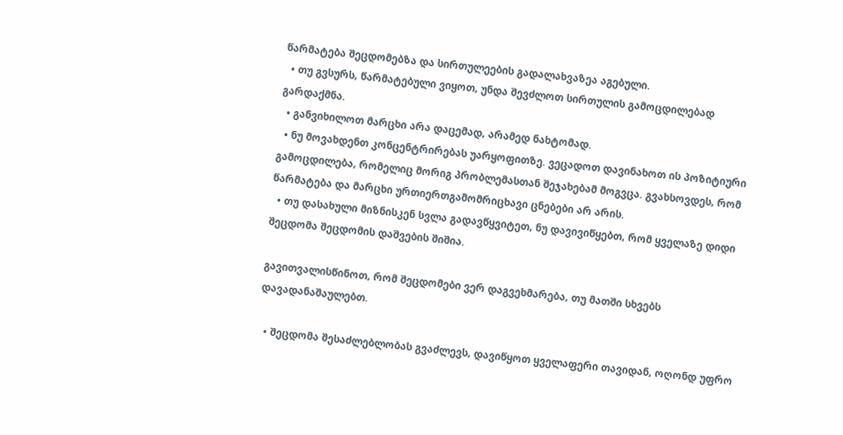წარმატება შეცდომებზა და სირთულეების გადალახვაზეა აგებული.
  • თუ გვსურს, წარმატებული ვიყოთ, უნდა შევძლოთ სირთულის გამოცდილებად გარდაქმნა.
  • განვიხილოთ მარცხი არა დაცემად, არამედ ნახტომად.
  • ნუ მოვახდენთ კონცენტრირებას უარყოფითზე. ვეცადოთ დავინახოთ ის პოზიტიური გამოცდილება, რომელიც მორიგ პრობლემასთან შეჯახებამ მოგვცა. გვახსოვდეს, რომ წარმატება და მარცხი ურთიერთგამომრიცხავი ცნებები არ არის.
  • თუ დასახული მიზნისკენ სვლა გადავწყვიტეთ, ნუ დავივიწყებთ, რომ ყველაზე დიდი შეცდომა შეცდომის დაშვების შიშია.

გავითვალისწინოთ, რომ შეცდომები ვერ დაგვეხმარება, თუ მათში სხვებს დავადანაშაულებთ.

  • შეცდომა შესაძლებლობას გვაძლევს, დავიწყოთ ყველაფერი თავიდან, ოღონდ უფრო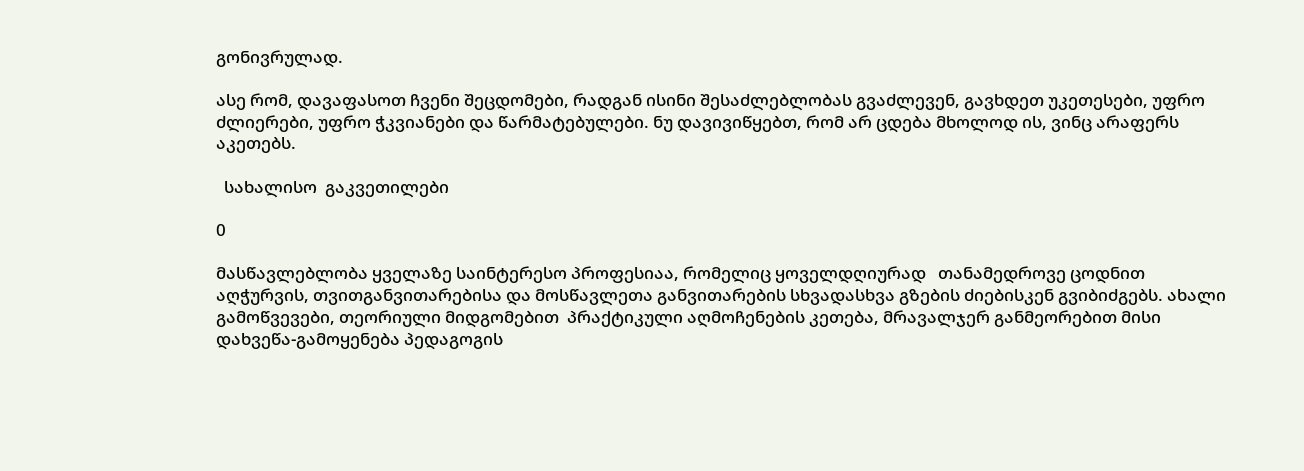გონივრულად.

ასე რომ, დავაფასოთ ჩვენი შეცდომები, რადგან ისინი შესაძლებლობას გვაძლევენ, გავხდეთ უკეთესები, უფრო ძლიერები, უფრო ჭკვიანები და წარმატებულები. ნუ დავივიწყებთ, რომ არ ცდება მხოლოდ ის, ვინც არაფერს აკეთებს.

  სახალისო  გაკვეთილები

0

მასწავლებლობა ყველაზე საინტერესო პროფესიაა, რომელიც ყოველდღიურად   თანამედროვე ცოდნით აღჭურვის, თვითგანვითარებისა და მოსწავლეთა განვითარების სხვადასხვა გზების ძიებისკენ გვიბიძგებს. ახალი გამოწვევები, თეორიული მიდგომებით  პრაქტიკული აღმოჩენების კეთება, მრავალჯერ განმეორებით მისი დახვეწა-გამოყენება პედაგოგის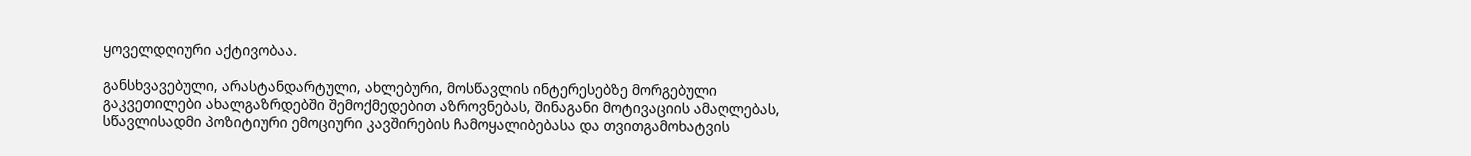ყოველდღიური აქტივობაა.

განსხვავებული, არასტანდარტული, ახლებური, მოსწავლის ინტერესებზე მორგებული გაკვეთილები ახალგაზრდებში შემოქმედებით აზროვნებას, შინაგანი მოტივაციის ამაღლებას,  სწავლისადმი პოზიტიური ემოციური კავშირების ჩამოყალიბებასა და თვითგამოხატვის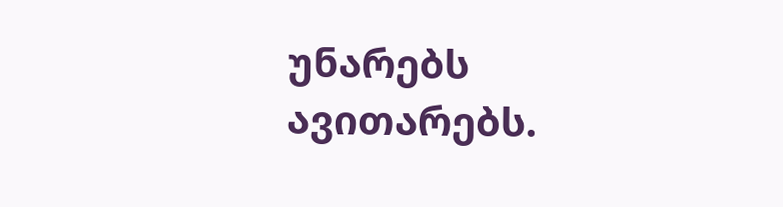უნარებს ავითარებს.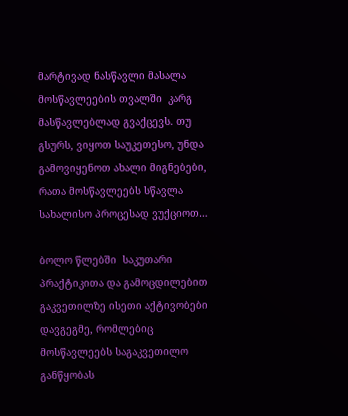მარტივად ნასწავლი მასალა მოსწავლეების თვალში  კარგ მასწავლებლად გვაქცევს. თუ გსურს, ვიყოთ საუკეთესო, უნდა გამოვიყენოთ ახალი მიგნებები, რათა მოსწავლეებს სწავლა სახალისო პროცესად ვუქციოთ…

ბოლო წლებში  საკუთარი პრაქტიკითა და გამოცდილებით  გაკვეთილზე ისეთი აქტივობები დავგეგმე, რომლებიც მოსწავლეებს საგაკვეთილო განწყობას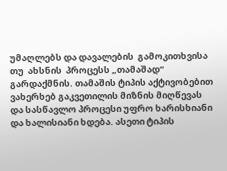უმაღლებს და დავალების  გამოკითხვისა თუ  ახსნის  პროცესს „თამაშად“ გარდაქმნის. თამაშის ტიპის აქტივობებით ვახერხებ გაკვეთილის მიზნის მიღწევას და სასწავლო პროცესი უფრო ხარისხიანი და ხალისიანი ხდება. ასეთი ტიპის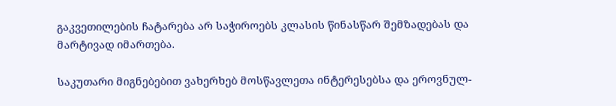გაკვეთილების ჩატარება არ საჭიროებს კლასის წინასწარ შემზადებას და მარტივად იმართება.

საკუთარი მიგნებებით ვახერხებ მოსწავლეთა ინტერესებსა და ეროვნულ-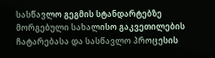სასწავლო გეგმის სტანდარტებზე მორგებული სახალისო გაკვეთილების ჩატარებასა და სასწავლო პროცესის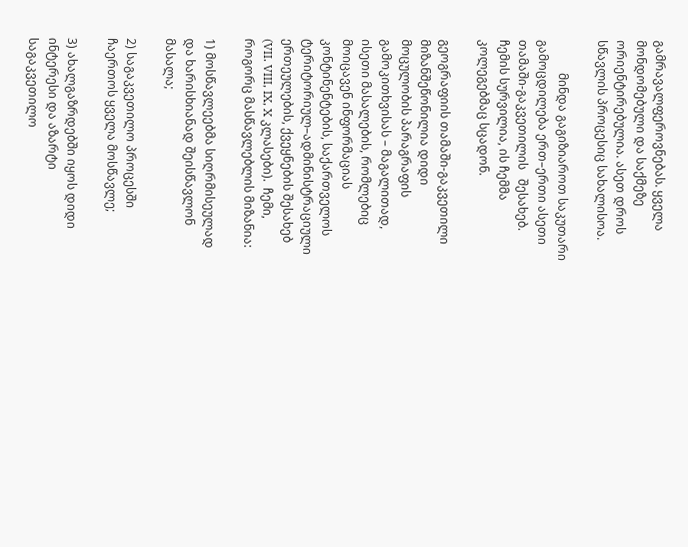გამრავალფეროვნებას. ყველა მონდომებული და საქმეზე ორიენტირებულია. ასეთ დროს სწავლის პროცესიც სახალისოა.

           მინდა გაგიზიაროთ საკუთარი გამოცდილება ერთ–ერთი ასეთი თამაში-გაკვეთილის   შესახებ.  ჩემის სურვილია, ის ჩემმა კოლეგებმაც სცადონ.

გეოგრაფიის თამაში-გაკვეთილი მიზანშეწონილია დიდი მოცულობის პარაგრაფის გამოკითხვისას – მაგალითად, ისეთი მასალების, რომლებიც მოიცავენ ინფორმაციას კონტინენტების, საქართველოს ტერიტორიულ–ადმინისტრაციული ერთეულების, ქვეყნების შესახებ (VII. VIII, IX, X კლასები).  ჩემი, როგორც მასწავლებლის მიზანია:

1) მოსწავლეებმა სიღრმისეულად და ხარისხიანად შეისწავლონ მასალა;

2) საგაკვეთილო პროცესში ჩაერთოს ყველა მოსწავლე;

3) ახალგაზრდებში იყოს დიდი ინტერესი და აზარტი საგაკვეთილო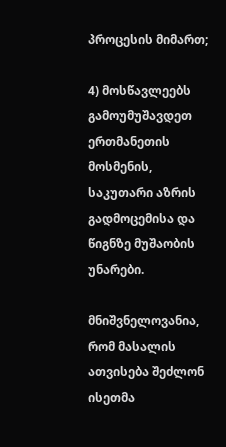პროცესის მიმართ;

4) მოსწავლეებს გამოუმუშავდეთ ერთმანეთის მოსმენის, საკუთარი აზრის გადმოცემისა და   წიგნზე მუშაობის უნარები.

მნიშვნელოვანია, რომ მასალის ათვისება შეძლონ ისეთმა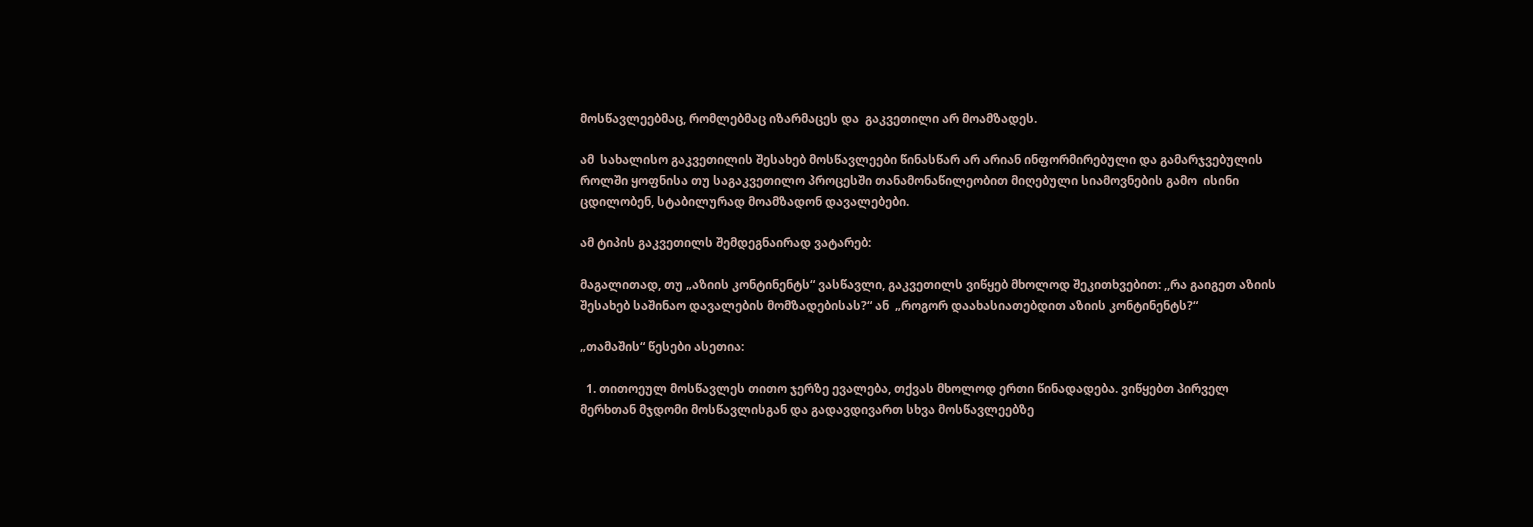მოსწავლეებმაც, რომლებმაც იზარმაცეს და  გაკვეთილი არ მოამზადეს.

ამ  სახალისო გაკვეთილის შესახებ მოსწავლეები წინასწარ არ არიან ინფორმირებული და გამარჯვებულის როლში ყოფნისა თუ საგაკვეთილო პროცესში თანამონაწილეობით მიღებული სიამოვნების გამო  ისინი  ცდილობენ, სტაბილურად მოამზადონ დავალებები.

ამ ტიპის გაკვეთილს შემდეგნაირად ვატარებ:

მაგალითად, თუ „აზიის კონტინენტს“ ვასწავლი, გაკვეთილს ვიწყებ მხოლოდ შეკითხვებით: ,,რა გაიგეთ აზიის შესახებ საშინაო დავალების მომზადებისას?“ ან  „როგორ დაახასიათებდით აზიის კონტინენტს?“

„თამაშის“ წესები ასეთია:

  1. თითოეულ მოსწავლეს თითო ჯერზე ევალება, თქვას მხოლოდ ერთი წინადადება. ვიწყებთ პირველ მერხთან მჯდომი მოსწავლისგან და გადავდივართ სხვა მოსწავლეებზე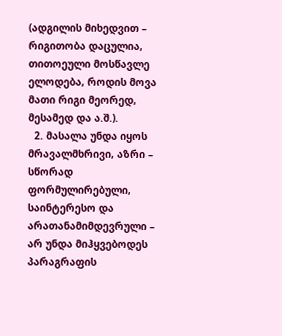(ადგილის მიხედვით – რიგითობა დაცულია, თითოეული მოსწავლე ელოდება, როდის მოვა მათი რიგი მეორედ, მესამედ და ა.შ.).
  2. მასალა უნდა იყოს მრავალმხრივი, აზრი – სწორად  ფორმულირებული, საინტერესო და  არათანამიმდევრული – არ უნდა მიჰყვებოდეს პარაგრაფის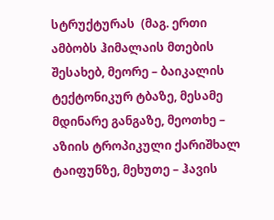სტრუქტურას  (მაგ. ერთი ამბობს ჰიმალაის მთების შესახებ, მეორე – ბაიკალის ტექტონიკურ ტბაზე, მესამე მდინარე განგაზე, მეოთხე – აზიის ტროპიკული ქარიშხალ  ტაიფუნზე, მეხუთე – ჰავის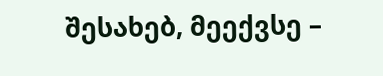შესახებ, მეექვსე –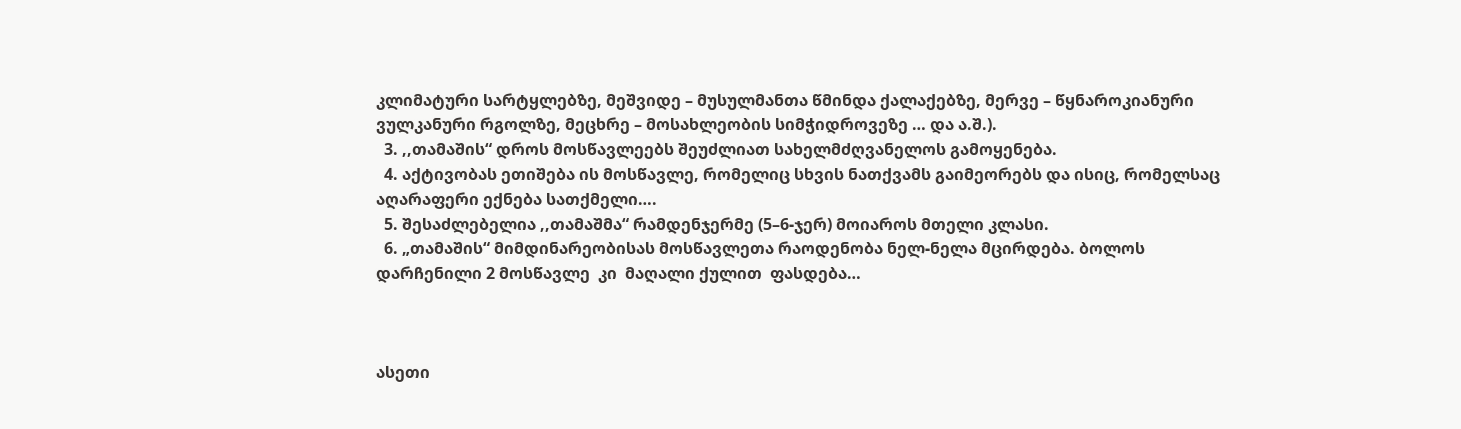კლიმატური სარტყლებზე, მეშვიდე – მუსულმანთა წმინდა ქალაქებზე, მერვე – წყნაროკიანური ვულკანური რგოლზე, მეცხრე – მოსახლეობის სიმჭიდროვეზე … და ა.შ.).
  3. ,,თამაშის“ დროს მოსწავლეებს შეუძლიათ სახელმძღვანელოს გამოყენება.
  4. აქტივობას ეთიშება ის მოსწავლე, რომელიც სხვის ნათქვამს გაიმეორებს და ისიც, რომელსაც აღარაფერი ექნება სათქმელი….
  5. შესაძლებელია ,,თამაშმა“ რამდენჯერმე (5–6-ჯერ) მოიაროს მთელი კლასი.
  6. „თამაშის“ მიმდინარეობისას მოსწავლეთა რაოდენობა ნელ-ნელა მცირდება. ბოლოს დარჩენილი 2 მოსწავლე  კი  მაღალი ქულით  ფასდება…



ასეთი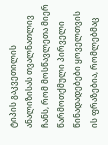ტიპის გაკვეთილის ანალიზისას თვალნათლივ ჩანს, რომ მოსწავლეთა მიერ წარმოთქმული პირველი წინადადებები ყოველთვის ის ფრაზებია, რომლებმაც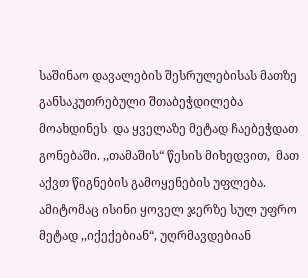საშინაო დავალების შესრულებისას მათზე განსაკუთრებული შთაბეჭდილება მოახდინეს  და ყველაზე მეტად ჩაებეჭდათ გონებაში. ,,თამაშის“ წესის მიხედვით,  მათ აქვთ წიგნების გამოყენების უფლება. ამიტომაც ისინი ყოველ ჯერზე სულ უფრო მეტად ,,იქექებიან“, უღრმავდებიან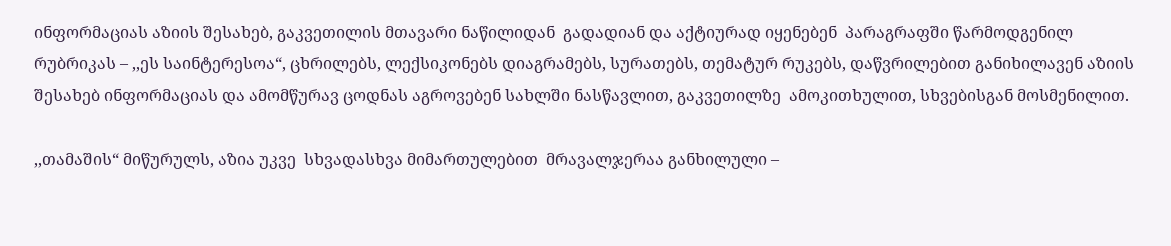ინფორმაციას აზიის შესახებ, გაკვეთილის მთავარი ნაწილიდან  გადადიან და აქტიურად იყენებენ  პარაგრაფში წარმოდგენილ რუბრიკას – ,,ეს საინტერესოა“, ცხრილებს, ლექსიკონებს დიაგრამებს, სურათებს, თემატურ რუკებს, დაწვრილებით განიხილავენ აზიის შესახებ ინფორმაციას და ამომწურავ ცოდნას აგროვებენ სახლში ნასწავლით, გაკვეთილზე  ამოკითხულით, სხვებისგან მოსმენილით.

,,თამაშის“ მიწურულს, აზია უკვე  სხვადასხვა მიმართულებით  მრავალჯერაა განხილული –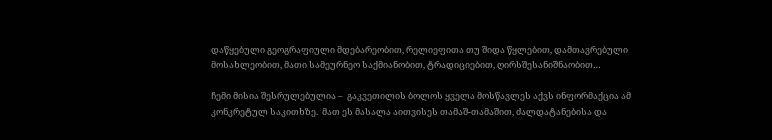დაწყებული გეოგრაფიული მდებარეობით, რელიეფითა თუ შიდა წყლებით, დამთავრებული მოსახლეობით, მათი სამეურნეო საქმიანობით, ტრადიციებით, ღირსშესანიშნაობით…

ჩემი მისია შესრულებულია –  გაკვეთილის ბოლოს ყველა მოსწავლეს აქვს ინფორმაქცია ამ კონკრეტულ საკითხზე.  მათ ეს მასალა აითვისეს თამაშ-თამაშით, ძალდატანებისა და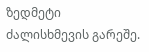ზედმეტი ძალისხმევის გარეშე.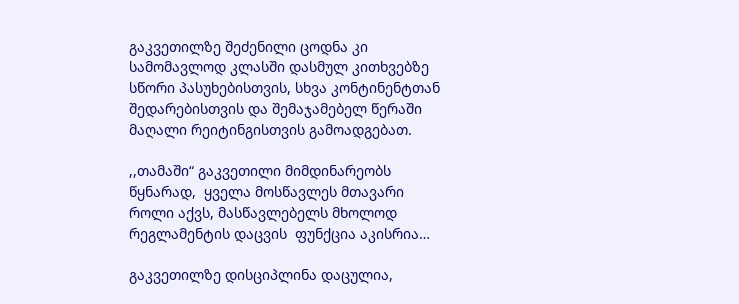გაკვეთილზე შეძენილი ცოდნა კი სამომავლოდ კლასში დასმულ კითხვებზე სწორი პასუხებისთვის, სხვა კონტინენტთან შედარებისთვის და შემაჯამებელ წერაში მაღალი რეიტინგისთვის გამოადგებათ.

,,თამაში“ გაკვეთილი მიმდინარეობს წყნარად,  ყველა მოსწავლეს მთავარი როლი აქვს, მასწავლებელს მხოლოდ რეგლამენტის დაცვის  ფუნქცია აკისრია…

გაკვეთილზე დისციპლინა დაცულია,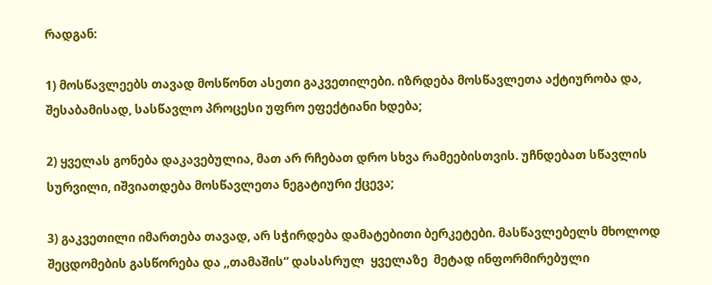რადგან:

1) მოსწავლეებს თავად მოსწონთ ასეთი გაკვეთილები. იზრდება მოსწავლეთა აქტიურობა და, შესაბამისად, სასწავლო პროცესი უფრო ეფექტიანი ხდება;

2) ყველას გონება დაკავებულია, მათ არ რჩებათ დრო სხვა რამეებისთვის. უჩნდებათ სწავლის სურვილი, იშვიათდება მოსწავლეთა ნეგატიური ქცევა;

3) გაკვეთილი იმართება თავად, არ სჭირდება დამატებითი ბერკეტები. მასწავლებელს მხოლოდ შეცდომების გასწორება და ,,თამაშის“ დასასრულ  ყველაზე  მეტად ინფორმირებული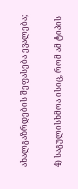ახალგაზრდების შეფასება ევალება;

4) საგულისხმოა ისიც, რომ ამ ტიპის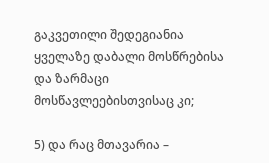გაკვეთილი შედეგიანია ყველაზე დაბალი მოსწრებისა და ზარმაცი მოსწავლეებისთვისაც კი;

5) და რაც მთავარია –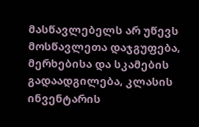მასწავლებელს არ უწევს მოსწავლეთა დაჯგუფება, მერხებისა და სკამების გადაადგილება, კლასის ინვენტარის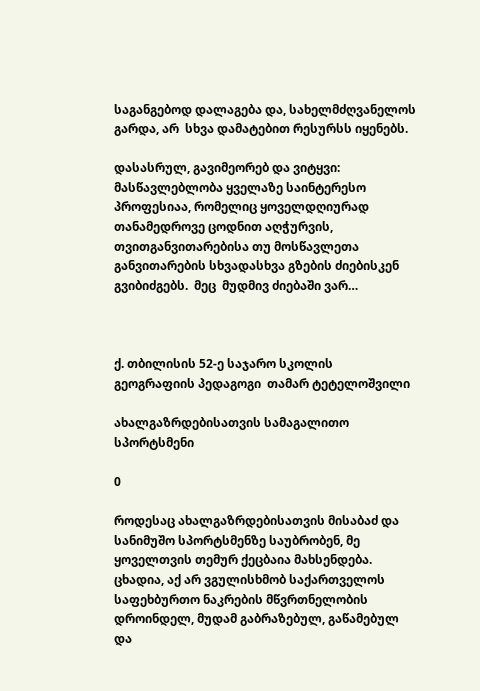საგანგებოდ დალაგება და, სახელმძღვანელოს გარდა, არ  სხვა დამატებით რესურსს იყენებს.

დასასრულ, გავიმეორებ და ვიტყვი: მასწავლებლობა ყველაზე საინტერესო პროფესიაა, რომელიც ყოველდღიურად თანამედროვე ცოდნით აღჭურვის, თვითგანვითარებისა თუ მოსწავლეთა განვითარების სხვადასხვა გზების ძიებისკენ გვიბიძგებს.  მეც  მუდმივ ძიებაში ვარ…



ქ. თბილისის 52-ე საჯარო სკოლის გეოგრაფიის პედაგოგი  თამარ ტეტელოშვილი

ახალგაზრდებისათვის სამაგალითო სპორტსმენი

0

როდესაც ახალგაზრდებისათვის მისაბაძ და სანიმუშო სპორტსმენზე საუბრობენ, მე ყოველთვის თემურ ქეცბაია მახსენდება. ცხადია, აქ არ ვგულისხმობ საქართველოს საფეხბურთო ნაკრების მწვრთნელობის დროინდელ, მუდამ გაბრაზებულ, გაწამებულ და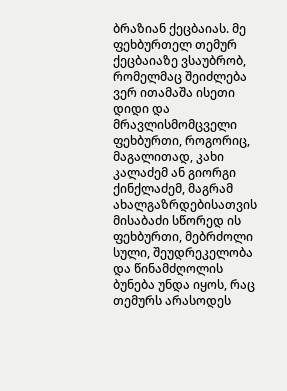ბრაზიან ქეცბაიას. მე ფეხბურთელ თემურ ქეცბაიაზე ვსაუბრობ, რომელმაც შეიძლება ვერ ითამაშა ისეთი დიდი და მრავლისმომცველი ფეხბურთი, როგორიც, მაგალითად, კახი კალაძემ ან გიორგი ქინქლაძემ, მაგრამ ახალგაზრდებისათვის მისაბაძი სწორედ ის ფეხბურთი, მებრძოლი სული, შეუდრეკელობა და წინამძღოლის ბუნება უნდა იყოს, რაც თემურს არასოდეს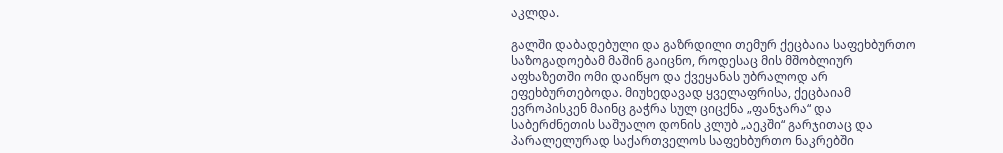აკლდა.

გალში დაბადებული და გაზრდილი თემურ ქეცბაია საფეხბურთო საზოგადოებამ მაშინ გაიცნო, როდესაც მის მშობლიურ აფხაზეთში ომი დაიწყო და ქვეყანას უბრალოდ არ ეფეხბურთებოდა. მიუხედავად ყველაფრისა, ქეცბაიამ ევროპისკენ მაინც გაჭრა სულ ციცქნა „ფანჯარა“ და საბერძნეთის საშუალო დონის კლუბ „აეკში“ გარჯითაც და პარალელურად საქართველოს საფეხბურთო ნაკრებში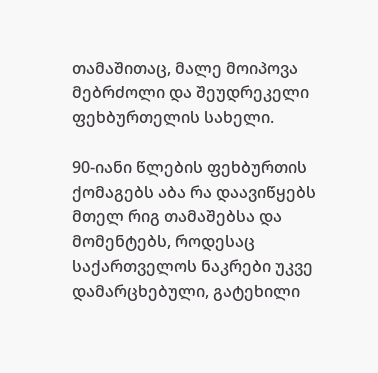თამაშითაც, მალე მოიპოვა მებრძოლი და შეუდრეკელი ფეხბურთელის სახელი.

90-იანი წლების ფეხბურთის ქომაგებს აბა რა დაავიწყებს მთელ რიგ თამაშებსა და მომენტებს, როდესაც საქართველოს ნაკრები უკვე დამარცხებული, გატეხილი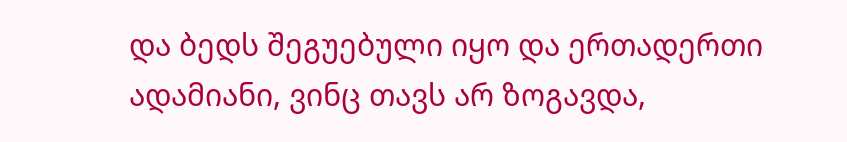და ბედს შეგუებული იყო და ერთადერთი ადამიანი, ვინც თავს არ ზოგავდა,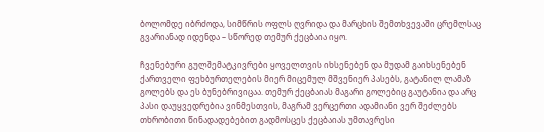ბოლომდე იბრძოდა, სიმწრის ოფლს ღვრიდა და მარცხის შემთხვევაში ცრემლსაც გვარიანად იდენდა – სწორედ თემურ ქეცბაია იყო.

ჩვენებური გულშემატკივრები ყოველთვის იხსენებენ და მუდამ გაიხსენებენ ქართველი ფეხბურთელების მიერ მიცემულ მშვენიერ პასებს, გატანილ ლამაზ გოლებს და ეს ბუნებრივიცაა. თემურ ქეცბაიას მაგარი გოლებიც გაუტანია და არც პასი დაუყვედრებია ვინმესთვის, მაგრამ ვერცერთი ადამიანი ვერ შეძლებს თხრობითი წინადადებებით გადმოსცეს ქეცბაიას უმთავრესი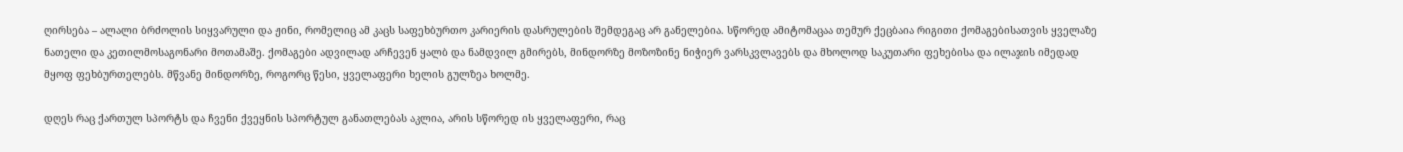ღირსება – ალალი ბრძოლის სიყვარული და ჟინი, რომელიც ამ კაცს საფეხბურთო კარიერის დასრულების შემდეგაც არ განელებია. სწორედ ამიტომაცაა თემურ ქეცბაია რიგითი ქომაგებისათვის ყველაზე ნათელი და კეთილმოსაგონარი მოთამაშე. ქომაგები ადვილად არჩევენ ყალბ და ნამდვილ გმირებს, მინდორზე მოზოზინე ნიჭიერ ვარსკვლავებს და მხოლოდ საკუთარი ფეხებისა და ილაჯის იმედად მყოფ ფეხბურთელებს. მწვანე მინდორზე, როგორც წესი, ყველაფერი ხელის გულზეა ხოლმე.

დღეს რაც ქართულ სპორტს და ჩვენი ქვეყნის სპორტულ განათლებას აკლია, არის სწორედ ის ყველაფერი, რაც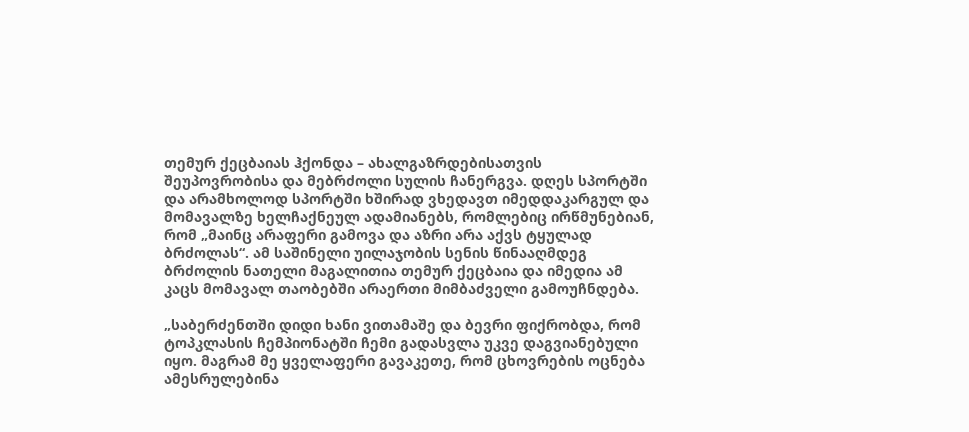თემურ ქეცბაიას ჰქონდა – ახალგაზრდებისათვის შეუპოვრობისა და მებრძოლი სულის ჩანერგვა. დღეს სპორტში და არამხოლოდ სპორტში ხშირად ვხედავთ იმედდაკარგულ და მომავალზე ხელჩაქნეულ ადამიანებს, რომლებიც ირწმუნებიან, რომ „მაინც არაფერი გამოვა და აზრი არა აქვს ტყულად ბრძოლას“. ამ საშინელი უილაჯობის სენის წინააღმდეგ ბრძოლის ნათელი მაგალითია თემურ ქეცბაია და იმედია ამ კაცს მომავალ თაობებში არაერთი მიმბაძველი გამოუჩნდება.

„საბერძენთში დიდი ხანი ვითამაშე და ბევრი ფიქრობდა, რომ ტოპკლასის ჩემპიონატში ჩემი გადასვლა უკვე დაგვიანებული იყო. მაგრამ მე ყველაფერი გავაკეთე, რომ ცხოვრების ოცნება ამესრულებინა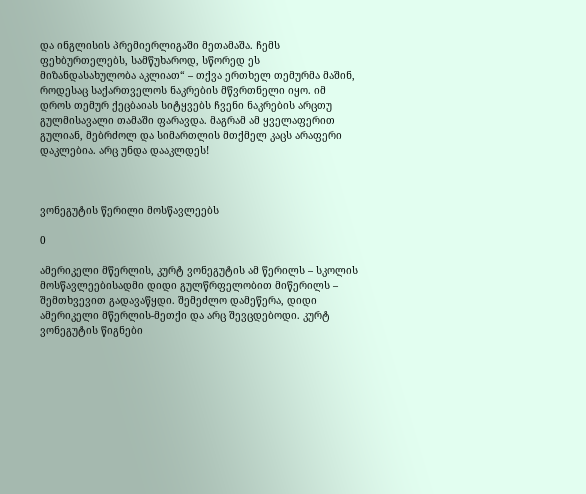და ინგლისის პრემიერლიგაში მეთამაშა. ჩემს ფეხბურთელებს, სამწუხაროდ, სწორედ ეს მიზანდასახულობა აკლიათ“ – თქვა ერთხელ თემურმა მაშინ, როდესაც საქართველოს ნაკრების მწვრთნელი იყო. იმ დროს თემურ ქეცბაიას სიტყვებს ჩვენი ნაკრების არცთუ გულმისავალი თამაში ფარავდა. მაგრამ ამ ყველაფერით გულიან, მებრძოლ და სიმართლის მთქმელ კაცს არაფერი დაკლებია. არც უნდა დააკლდეს!



ვონეგუტის წერილი მოსწავლეებს

0

ამერიკელი მწერლის, კურტ ვონეგუტის ამ წერილს – სკოლის მოსწავლეებისადმი დიდი გულწრფელობით მიწერილს – შემთხვევით გადავაწყდი. შემეძლო დამეწერა, დიდი ამერიკელი მწერლის-მეთქი და არც შევცდებოდი. კურტ ვონეგუტის წიგნები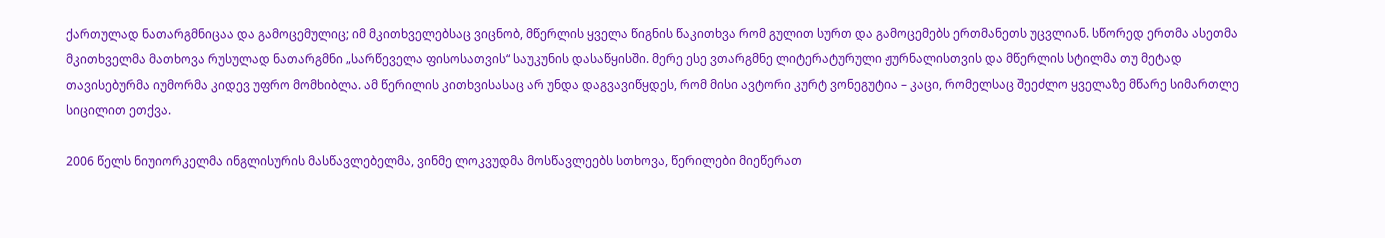ქართულად ნათარგმნიცაა და გამოცემულიც; იმ მკითხველებსაც ვიცნობ, მწერლის ყველა წიგნის წაკითხვა რომ გულით სურთ და გამოცემებს ერთმანეთს უცვლიან. სწორედ ერთმა ასეთმა მკითხველმა მათხოვა რუსულად ნათარგმნი „სარწეველა ფისოსათვის“ საუკუნის დასაწყისში. მერე ესე ვთარგმნე ლიტერატურული ჟურნალისთვის და მწერლის სტილმა თუ მეტად თავისებურმა იუმორმა კიდევ უფრო მომხიბლა. ამ წერილის კითხვისასაც არ უნდა დაგვავიწყდეს, რომ მისი ავტორი კურტ ვონეგუტია – კაცი, რომელსაც შეეძლო ყველაზე მწარე სიმართლე სიცილით ეთქვა.

2006 წელს ნიუიორკელმა ინგლისურის მასწავლებელმა, ვინმე ლოკვუდმა მოსწავლეებს სთხოვა, წერილები მიეწერათ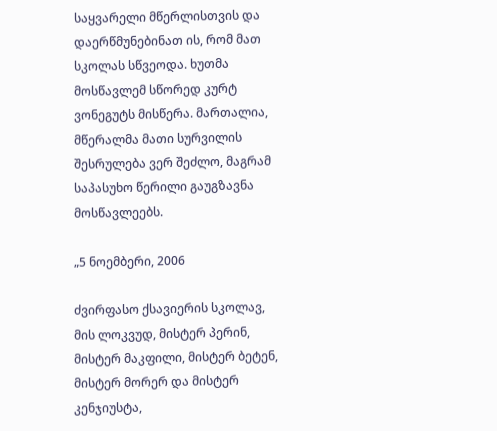საყვარელი მწერლისთვის და დაერწმუნებინათ ის, რომ მათ სკოლას სწვეოდა. ხუთმა მოსწავლემ სწორედ კურტ ვონეგუტს მისწერა. მართალია, მწერალმა მათი სურვილის შესრულება ვერ შეძლო, მაგრამ საპასუხო წერილი გაუგზავნა მოსწავლეებს.

„5 ნოემბერი, 2006

ძვირფასო ქსავიერის სკოლავ, მის ლოკვუდ, მისტერ პერინ, მისტერ მაკფილი, მისტერ ბეტენ, მისტერ მორერ და მისტერ კენჯიუსტა,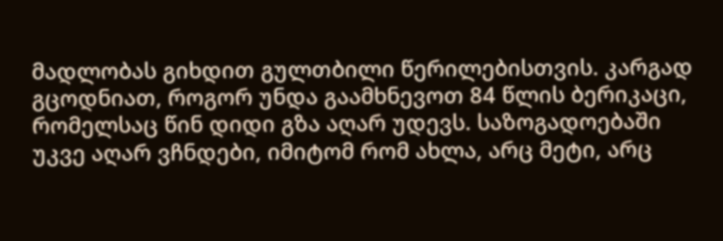მადლობას გიხდით გულთბილი წერილებისთვის. კარგად გცოდნიათ, როგორ უნდა გაამხნევოთ 84 წლის ბერიკაცი, რომელსაც წინ დიდი გზა აღარ უდევს. საზოგადოებაში უკვე აღარ ვჩნდები, იმიტომ რომ ახლა, არც მეტი, არც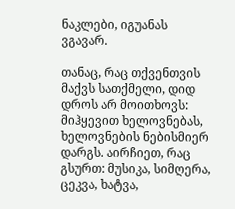ნაკლები, იგუანას ვგავარ.

თანაც, რაც თქვენთვის მაქვს სათქმელი, დიდ დროს არ მოითხოვს: მიჰყევით ხელოვნებას, ხელოვნების ნებისმიერ დარგს. აირჩიეთ, რაც გსურთ: მუსიკა, სიმღერა, ცეკვა, ხატვა,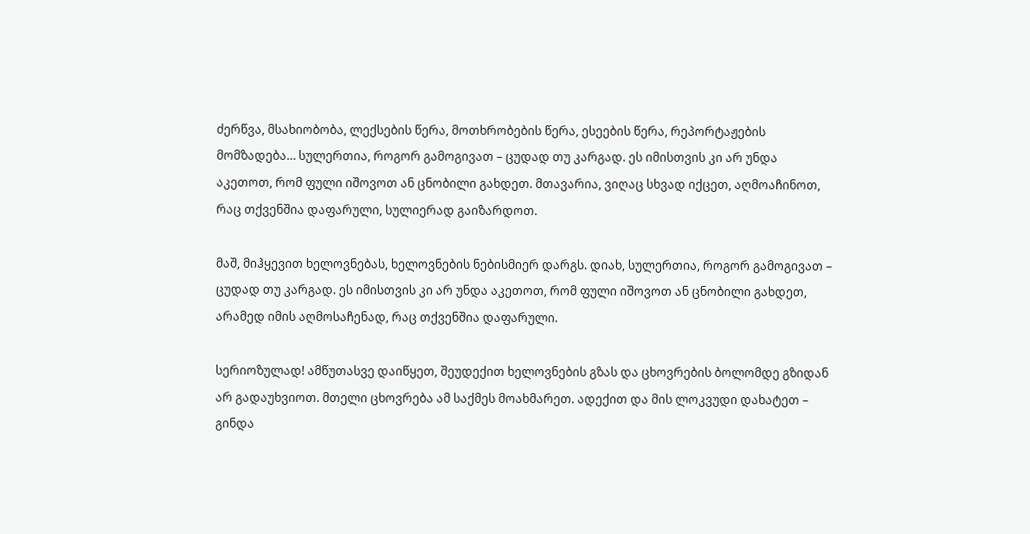ძერწვა, მსახიობობა, ლექსების წერა, მოთხრობების წერა, ესეების წერა, რეპორტაჟების მომზადება… სულერთია, როგორ გამოგივათ – ცუდად თუ კარგად. ეს იმისთვის კი არ უნდა აკეთოთ, რომ ფული იშოვოთ ან ცნობილი გახდეთ. მთავარია, ვიღაც სხვად იქცეთ, აღმოაჩინოთ, რაც თქვენშია დაფარული, სულიერად გაიზარდოთ.

მაშ, მიჰყევით ხელოვნებას, ხელოვნების ნებისმიერ დარგს. დიახ, სულერთია, როგორ გამოგივათ – ცუდად თუ კარგად. ეს იმისთვის კი არ უნდა აკეთოთ, რომ ფული იშოვოთ ან ცნობილი გახდეთ, არამედ იმის აღმოსაჩენად, რაც თქვენშია დაფარული.

სერიოზულად! ამწუთასვე დაიწყეთ, შეუდექით ხელოვნების გზას და ცხოვრების ბოლომდე გზიდან არ გადაუხვიოთ. მთელი ცხოვრება ამ საქმეს მოახმარეთ. ადექით და მის ლოკვუდი დახატეთ – გინდა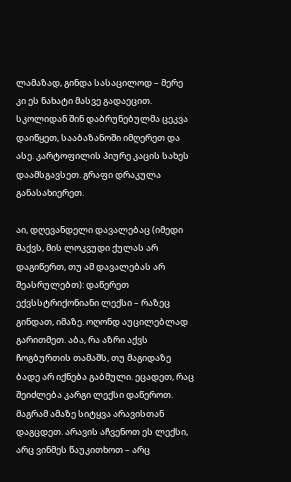ლამაზად, გინდა სასაცილოდ – მერე კი ეს ნახატი მასვე გადაეცით. სკოლიდან შინ დაბრუნებულმა ცეკვა დაიწყეთ, სააბაზანოში იმღერეთ და ასე. კარტოფილის პიურე კაცის სახეს დაამსგავსეთ. გრაფი დრაკულა განასახიერეთ.

აი, დღევანდელი დავალებაც (იმედი მაქვს, მის ლოკვუდი ქულას არ დაგიწერთ, თუ ამ დავალებას არ შეასრულებთ): დაწერეთ ექვსსტრიქონიანი ლექსი – რაზეც გინდათ, იმაზე. ოღონდ აუცილებლად გარითმეთ. აბა, რა აზრი აქვს ჩოგბურთის თამაშს, თუ მაგიდაზე ბადე არ იქნება გაბმული. ეცადეთ, რაც შეიძლება კარგი ლექსი დაწეროთ. მაგრამ ამაზე სიტყვა არავისთან დაგცდეთ. არავის აჩვენოთ ეს ლექსი, არც ვინმეს წაუკითხოთ – არც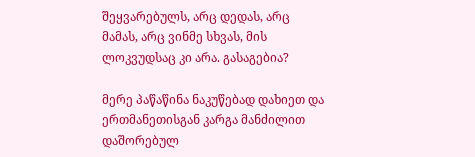შეყვარებულს, არც დედას, არც მამას, არც ვინმე სხვას, მის ლოკვუდსაც კი არა. გასაგებია?

მერე პაწაწინა ნაკუწებად დახიეთ და ერთმანეთისგან კარგა მანძილით დაშორებულ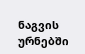ნაგვის ურნებში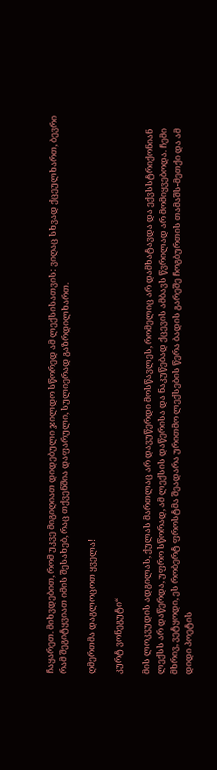ჩაყარეთ. მიხვდებით, რომ უკვე მიგიღიათ დიდებული ჯილდო სწორედ ამ ლექსისათვის: ვიღაც სხვად ქცეულხართ, ბევრი რამ შეგიტყვიათ იმის შესახებ, რაც თქვენშია დაფარული, სულიერად გაზრდილხართ.

ღმერთმა დაგლოცოთ ყველა!

კურტ ვონეგუტი“

მის ლოკვუდის ადგილას, ქულას მართლაც არ დავუწერდი მოსწავლეს, რომელიც არ დამხატავდა და ექვსსტრიქონიან ლექსს არ დაწერდა, უფრო სწორად, ამ ლექსის დაწერისა და ნაკუწებად ქცევის ამბავს წვრილად არ მომიყვებოდა. ჩემი მხრივ, ვეტყოდი, ეს რობერტ ფროსტმა შეადარა ურითმო ლექსების წერა ბადის გარეშე ჩოგბურთის თამაშს-მეთქი და ამ დიდი პოეტის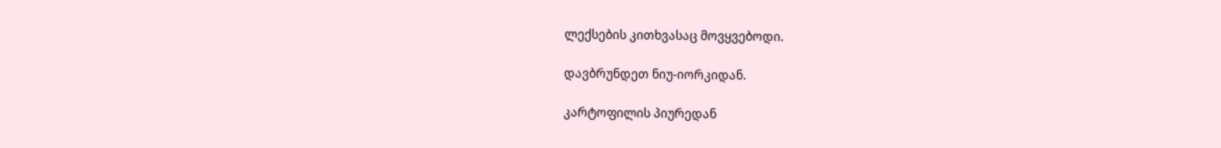ლექსების კითხვასაც მოვყვებოდი.

დავბრუნდეთ ნიუ-იორკიდან.

კარტოფილის პიურედან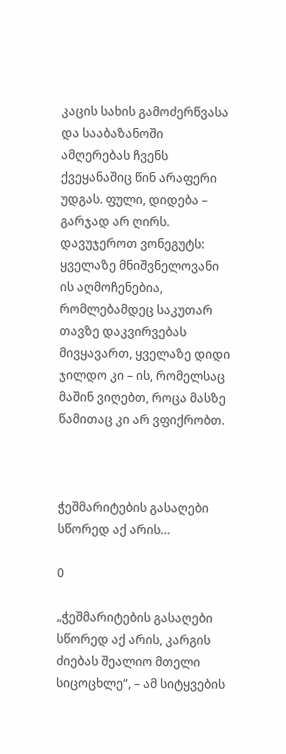კაცის სახის გამოძერწვასა და სააბაზანოში ამღერებას ჩვენს ქვეყანაშიც წინ არაფერი უდგას. ფული, დიდება – გარჯად არ ღირს. დავუჯეროთ ვონეგუტს: ყველაზე მნიშვნელოვანი ის აღმოჩენებია, რომლებამდეც საკუთარ თავზე დაკვირვებას მივყავართ, ყველაზე დიდი ჯილდო კი – ის, რომელსაც მაშინ ვიღებთ, როცა მასზე წამითაც კი არ ვფიქრობთ.



ჭეშმარიტების გასაღები სწორედ აქ არის…

0

„ჭეშმარიტების გასაღები სწორედ აქ არის, კარგის ძიებას შეალიო მთელი სიცოცხლე“, – ამ სიტყვების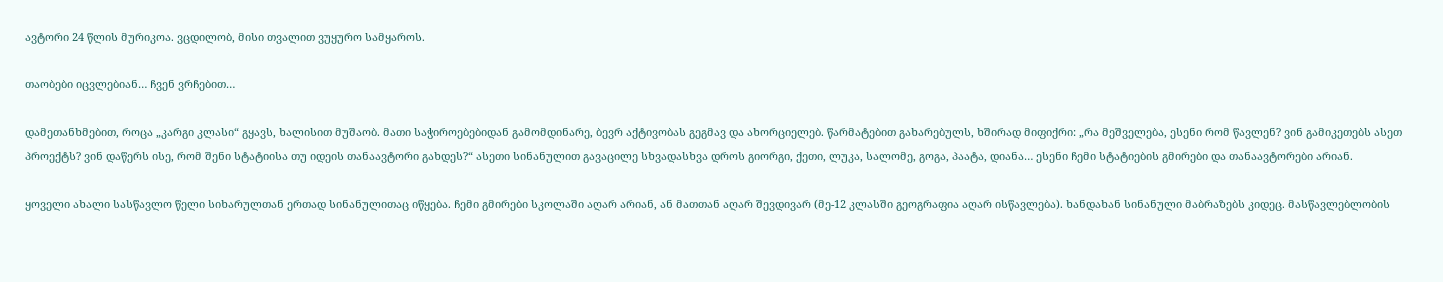ავტორი 24 წლის მურიკოა. ვცდილობ, მისი თვალით ვუყურო სამყაროს.

თაობები იცვლებიან… ჩვენ ვრჩებით…

დამეთანხმებით, როცა „კარგი კლასი“ გყავს, ხალისით მუშაობ. მათი საჭიროებებიდან გამომდინარე, ბევრ აქტივობას გეგმავ და ახორციელებ. წარმატებით გახარებულს, ხშირად მიფიქრი: „რა მეშველება, ესენი რომ წავლენ? ვინ გამიკეთებს ასეთ პროექტს? ვინ დაწერს ისე, რომ შენი სტატიისა თუ იდეის თანაავტორი გახდეს?“ ასეთი სინანულით გავაცილე სხვადასხვა დროს გიორგი, ქეთი, ლუკა, სალომე, გოგა, პაატა, დიანა… ესენი ჩემი სტატიების გმირები და თანაავტორები არიან.

ყოველი ახალი სასწავლო წელი სიხარულთან ერთად სინანულითაც იწყება. ჩემი გმირები სკოლაში აღარ არიან, ან მათთან აღარ შევდივარ (მე-12 კლასში გეოგრაფია აღარ ისწავლება). ხანდახან სინანული მაბრაზებს კიდეც. მასწავლებლობის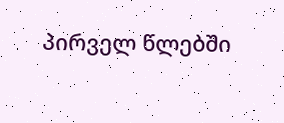პირველ წლებში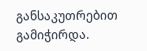განსაკუთრებით გამიჭირდა.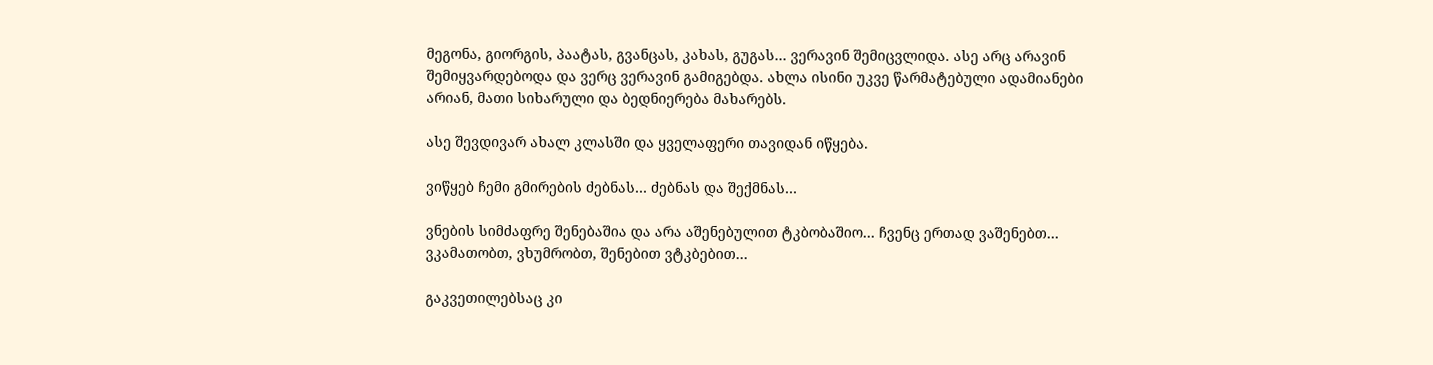მეგონა, გიორგის, პაატას, გვანცას, კახას, გუგას… ვერავინ შემიცვლიდა. ასე არც არავინ შემიყვარდებოდა და ვერც ვერავინ გამიგებდა. ახლა ისინი უკვე წარმატებული ადამიანები არიან, მათი სიხარული და ბედნიერება მახარებს.

ასე შევდივარ ახალ კლასში და ყველაფერი თავიდან იწყება.

ვიწყებ ჩემი გმირების ძებნას… ძებნას და შექმნას…

ვნების სიმძაფრე შენებაშია და არა აშენებულით ტკბობაშიო… ჩვენც ერთად ვაშენებთ… ვკამათობთ, ვხუმრობთ, შენებით ვტკბებით…

გაკვეთილებსაც კი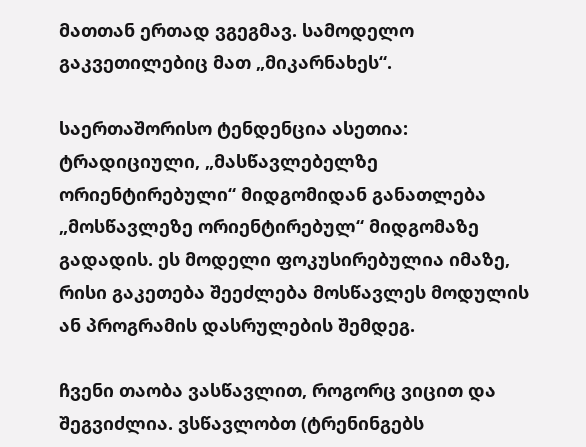მათთან ერთად ვგეგმავ. სამოდელო გაკვეთილებიც მათ „მიკარნახეს“.

საერთაშორისო ტენდენცია ასეთია: ტრადიციული, „მასწავლებელზე ორიენტირებული“ მიდგომიდან განათლება „მოსწავლეზე ორიენტირებულ“ მიდგომაზე გადადის. ეს მოდელი ფოკუსირებულია იმაზე, რისი გაკეთება შეეძლება მოსწავლეს მოდულის ან პროგრამის დასრულების შემდეგ.

ჩვენი თაობა ვასწავლით, როგორც ვიცით და შეგვიძლია. ვსწავლობთ (ტრენინგებს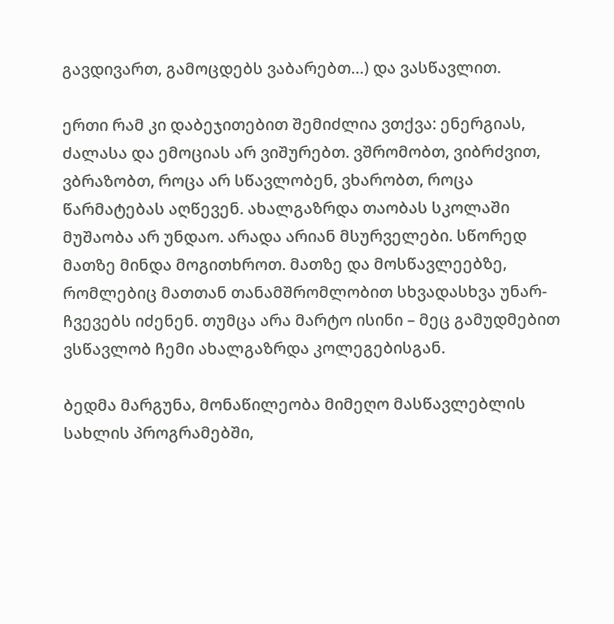გავდივართ, გამოცდებს ვაბარებთ…) და ვასწავლით.

ერთი რამ კი დაბეჯითებით შემიძლია ვთქვა: ენერგიას, ძალასა და ემოციას არ ვიშურებთ. ვშრომობთ, ვიბრძვით, ვბრაზობთ, როცა არ სწავლობენ, ვხარობთ, როცა წარმატებას აღწევენ. ახალგაზრდა თაობას სკოლაში მუშაობა არ უნდაო. არადა არიან მსურველები. სწორედ მათზე მინდა მოგითხროთ. მათზე და მოსწავლეებზე, რომლებიც მათთან თანამშრომლობით სხვადასხვა უნარ-ჩვევებს იძენენ. თუმცა არა მარტო ისინი – მეც გამუდმებით ვსწავლობ ჩემი ახალგაზრდა კოლეგებისგან.

ბედმა მარგუნა, მონაწილეობა მიმეღო მასწავლებლის სახლის პროგრამებში,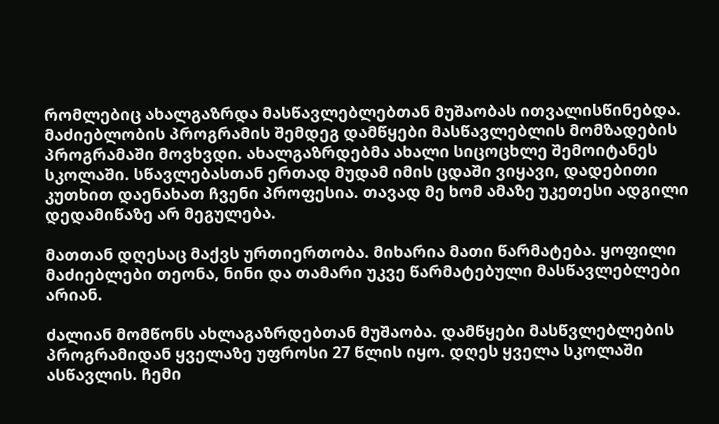რომლებიც ახალგაზრდა მასწავლებლებთან მუშაობას ითვალისწინებდა. მაძიებლობის პროგრამის შემდეგ დამწყები მასწავლებლის მომზადების პროგრამაში მოვხვდი. ახალგაზრდებმა ახალი სიცოცხლე შემოიტანეს სკოლაში. სწავლებასთან ერთად მუდამ იმის ცდაში ვიყავი, დადებითი კუთხით დაენახათ ჩვენი პროფესია. თავად მე ხომ ამაზე უკეთესი ადგილი დედამიწაზე არ მეგულება.

მათთან დღესაც მაქვს ურთიერთობა. მიხარია მათი წარმატება. ყოფილი მაძიებლები თეონა, ნინი და თამარი უკვე წარმატებული მასწავლებლები არიან.

ძალიან მომწონს ახლაგაზრდებთან მუშაობა. დამწყები მასწვლებლების პროგრამიდან ყველაზე უფროსი 27 წლის იყო. დღეს ყველა სკოლაში ასწავლის. ჩემი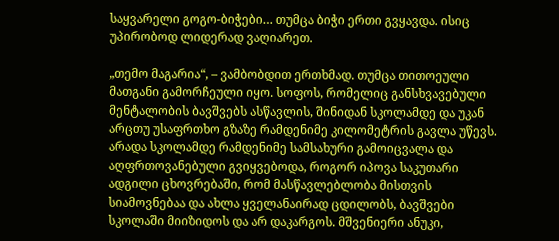საყვარელი გოგო-ბიჭები… თუმცა ბიჭი ერთი გვყავდა. ისიც უპირობოდ ლიდერად ვაღიარეთ.

„თემო მაგარია“, – ვამბობდით ერთხმად. თუმცა თითოეული მათგანი გამორჩეული იყო. სოფოს, რომელიც განსხვავებული მენტალობის ბავშვებს ასწავლის, შინიდან სკოლამდე და უკან არცთუ უსაფრთხო გზაზე რამდენიმე კილომეტრის გავლა უწევს. არადა სკოლამდე რამდენიმე სამსახური გამოიცვალა და აღფრთოვანებული გვიყვებოდა, როგორ იპოვა საკუთარი ადგილი ცხოვრებაში, რომ მასწავლებლობა მისთვის სიამოვნებაა და ახლა ყველანაირად ცდილობს, ბავშვები სკოლაში მიიზიდოს და არ დაკარგოს. მშვენიერი ანუკი,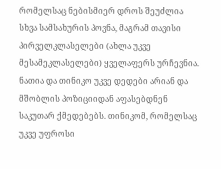რომელსაც ნებისმიერ დროს შეუძლია სხვა სამსახურის პოვნა, მაგრამ თავისი პირველკლასელები (ახლა უკვე მესამეკლასელები) ყველაფერს ურჩევნია. ნათია და თინიკო უკვე დედები არიან და მშობლის პოზიციიდან აფასებდნენ საკუთარ ქმედებებს. თინიკომ, რომელსაც უკვე უფროსი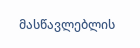მასწავლებლის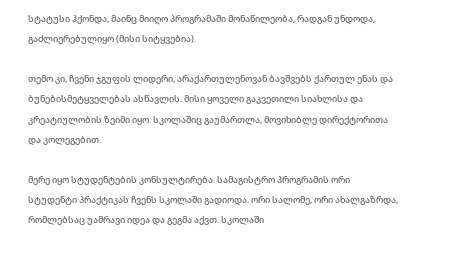სტატუსი ჰქონდა, მაინც მიიღო პროგრამაში მონაწილეობა, რადგან უნდოდა, გაძლიერებულიყო (მისი სიტყვებია).

თემო კი, ჩვენი ჯგუფის ლიდერი, არაქართულენოვან ბავშვებს ქართულ ენას და ბუნებისმეტყველებას ასწავლის. მისი ყოველი გაკვეთილი სიახლისა და კრეატიულობის ზეიმი იყო. სკოლაშიც გაუმართლა, მოვიხიბლე დირექტორითა და კოლეგებით.

მერე იყო სტუდენტების კონსულტირება. სამაგისტრო პროგრამის ორი სტუდენტი პრაქტიკას ჩვენს სკოლაში გადიოდა. ორი სალომე, ორი ახალგაზრდა, რომლებსაც უამრავი იდეა და გეგმა აქვთ. სკოლაში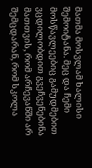მათმა მოსვლამ ხალისი შემოიტანა. მეც და ჩემი მოსწავლეებიც გამუდმებით ვცდილობდით გვეჩვენებინა მათთვის, რომ არჩევანში არ შემცდარან, რომ სკოლა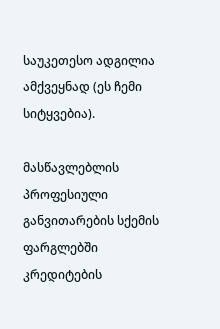საუკეთესო ადგილია ამქვეყნად (ეს ჩემი სიტყვებია).

მასწავლებლის პროფესიული განვითარების სქემის ფარგლებში კრედიტების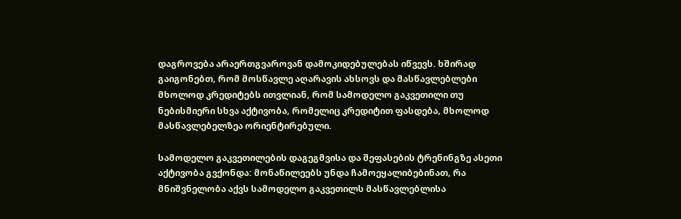დაგროვება არაერთგვაროვან დამოკიდებულებას იწვევს. ხშირად გაიგონებთ, რომ მოსწავლე აღარავის ახსოვს და მასწავლებლები მხოლოდ კრედიტებს ითვლიან, რომ სამოდელო გაკვეთილი თუ ნებისმიერი სხვა აქტივობა, რომელიც კრედიტით ფასდება, მხოლოდ მასწავლებელზეა ორიენტირებული.

სამოდელო გაკვეთილების დაგეგმვისა და შეფასების ტრენინგზე ასეთი აქტივობა გვქონდა: მონაწილეებს უნდა ჩამოეყალიბებინათ, რა მნიშვნელობა აქვს სამოდელო გაკვეთილს მასწავლებლისა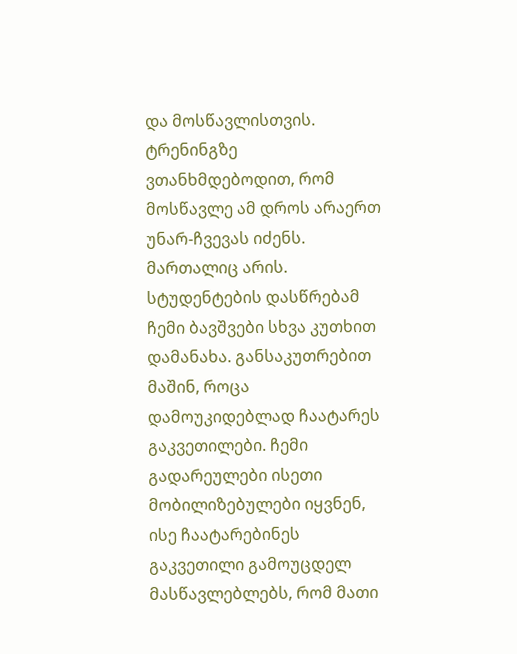და მოსწავლისთვის. ტრენინგზე ვთანხმდებოდით, რომ მოსწავლე ამ დროს არაერთ უნარ-ჩვევას იძენს. მართალიც არის. სტუდენტების დასწრებამ ჩემი ბავშვები სხვა კუთხით დამანახა. განსაკუთრებით მაშინ, როცა დამოუკიდებლად ჩაატარეს გაკვეთილები. ჩემი გადარეულები ისეთი მობილიზებულები იყვნენ, ისე ჩაატარებინეს გაკვეთილი გამოუცდელ მასწავლებლებს, რომ მათი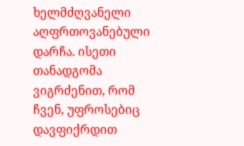ხელმძღვანელი აღფრთოვანებული დარჩა. ისეთი თანადგომა ვიგრძენით, რომ ჩვენ, უფროსებიც დავფიქრდით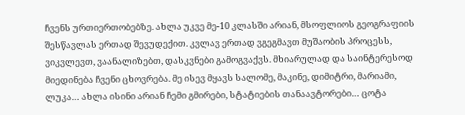ჩვენს ურთიერთობებზე. ახლა უკვე მე-10 კლასში არიან, მსოფლიოს გეოგრაფიის შესწავლას ერთად შევუდექით. კვლავ ერთად ვგეგმავთ მუშაობის პროცესს, ვიკვლევთ, ვაანალიზებთ, დასკვნები გამოგვაქვს. მხიარულად და საინტერესოდ მიედინება ჩვენი ცხოვრება. მე ისევ მყავს სალომე, მაკინე, დიმიტრი, მარიამი, ლუკა… ახლა ისინი არიან ჩემი გმირები, სტატიების თანაავტორები… ცოტა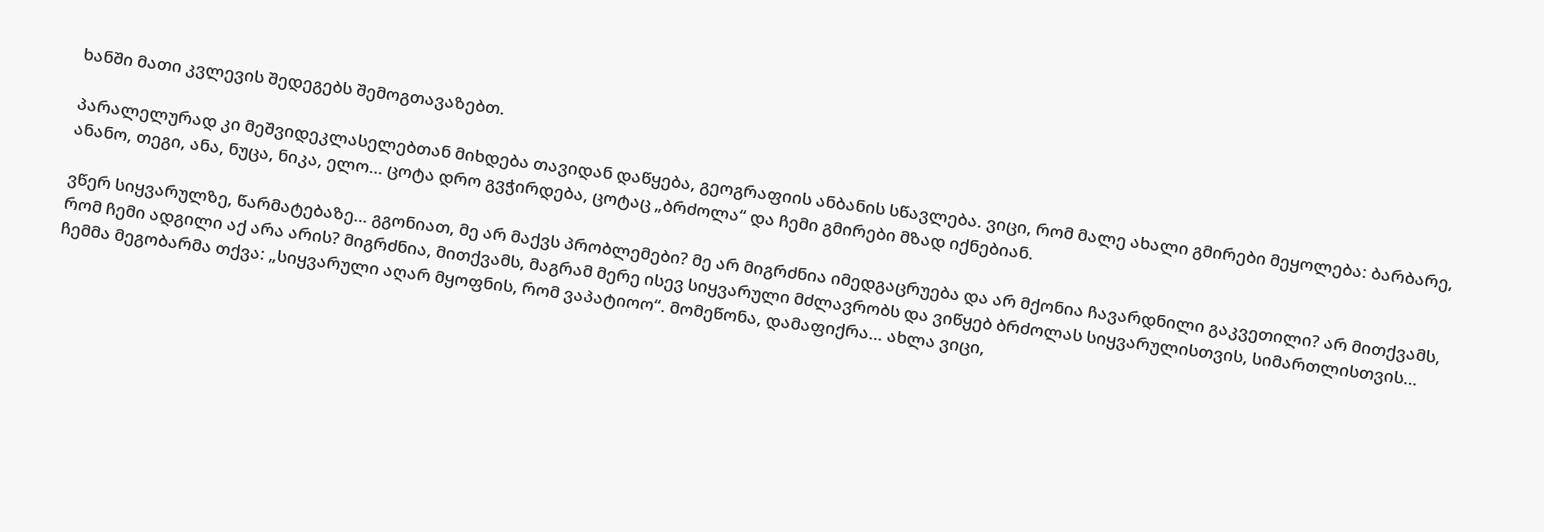ხანში მათი კვლევის შედეგებს შემოგთავაზებთ.

პარალელურად კი მეშვიდეკლასელებთან მიხდება თავიდან დაწყება, გეოგრაფიის ანბანის სწავლება. ვიცი, რომ მალე ახალი გმირები მეყოლება: ბარბარე, ანანო, თეგი, ანა, ნუცა, ნიკა, ელო… ცოტა დრო გვჭირდება, ცოტაც „ბრძოლა“ და ჩემი გმირები მზად იქნებიან.

ვწერ სიყვარულზე, წარმატებაზე… გგონიათ, მე არ მაქვს პრობლემები? მე არ მიგრძნია იმედგაცრუება და არ მქონია ჩავარდნილი გაკვეთილი? არ მითქვამს, რომ ჩემი ადგილი აქ არა არის? მიგრძნია, მითქვამს, მაგრამ მერე ისევ სიყვარული მძლავრობს და ვიწყებ ბრძოლას სიყვარულისთვის, სიმართლისთვის… ჩემმა მეგობარმა თქვა: „სიყვარული აღარ მყოფნის, რომ ვაპატიოო“. მომეწონა, დამაფიქრა… ახლა ვიცი,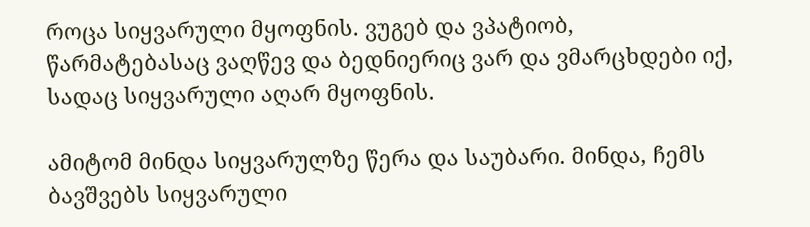როცა სიყვარული მყოფნის. ვუგებ და ვპატიობ, წარმატებასაც ვაღწევ და ბედნიერიც ვარ და ვმარცხდები იქ, სადაც სიყვარული აღარ მყოფნის.

ამიტომ მინდა სიყვარულზე წერა და საუბარი. მინდა, ჩემს ბავშვებს სიყვარული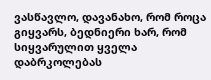ვასწავლო, დავანახო, რომ როცა გიყვარს, ბედნიერი ხარ, რომ სიყვარულით ყველა დაბრკოლებას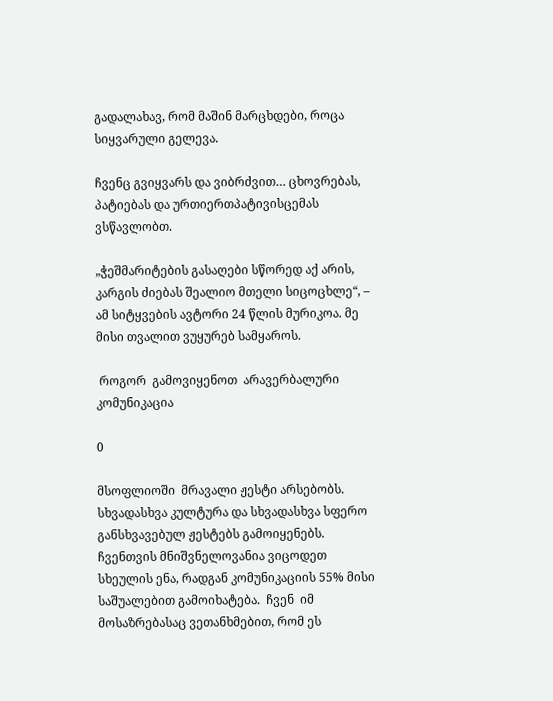გადალახავ, რომ მაშინ მარცხდები, როცა სიყვარული გელევა.

ჩვენც გვიყვარს და ვიბრძვით… ცხოვრებას, პატიებას და ურთიერთპატივისცემას ვსწავლობთ.

„ჭეშმარიტების გასაღები სწორედ აქ არის, კარგის ძიებას შეალიო მთელი სიცოცხლე“, – ამ სიტყვების ავტორი 24 წლის მურიკოა. მე მისი თვალით ვუყურებ სამყაროს.

 როგორ  გამოვიყენოთ  არავერბალური კომუნიკაცია

0

მსოფლიოში  მრავალი ჟესტი არსებობს. სხვადასხვა კულტურა და სხვადასხვა სფერო განსხვავებულ ჟესტებს გამოიყენებს. ჩვენთვის მნიშვნელოვანია ვიცოდეთ სხეულის ენა, რადგან კომუნიკაციის 55% მისი საშუალებით გამოიხატება.  ჩვენ  იმ მოსაზრებასაც ვეთანხმებით, რომ ეს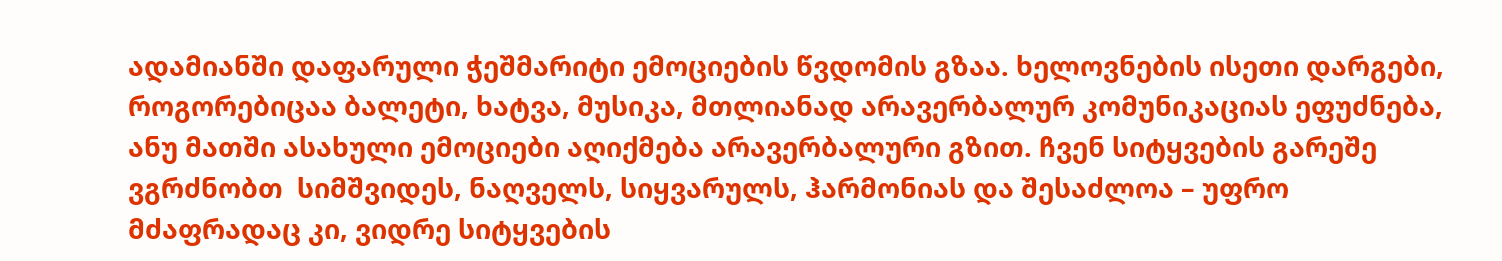ადამიანში დაფარული ჭეშმარიტი ემოციების წვდომის გზაა. ხელოვნების ისეთი დარგები, როგორებიცაა ბალეტი, ხატვა, მუსიკა, მთლიანად არავერბალურ კომუნიკაციას ეფუძნება, ანუ მათში ასახული ემოციები აღიქმება არავერბალური გზით. ჩვენ სიტყვების გარეშე ვგრძნობთ  სიმშვიდეს, ნაღველს, სიყვარულს, ჰარმონიას და შესაძლოა – უფრო მძაფრადაც კი, ვიდრე სიტყვების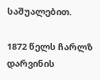საშუალებით.

1872 წელს ჩარლზ დარვინის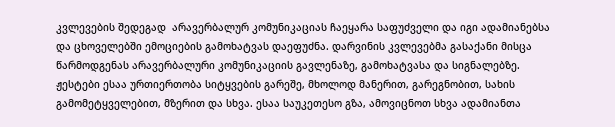კვლევების შედეგად  არავერბალურ კომუნიკაციას ჩაეყარა საფუძველი და იგი ადამიანებსა და ცხოველებში ემოციების გამოხატვას დაეფუძნა. დარვინის კვლევებმა გასაქანი მისცა წარმოდგენას არავერბალური კომუნიკაციის გავლენაზე, გამოხატვასა და სიგნალებზე. ჟესტები ესაა ურთიერთობა სიტყვების გარეშე, მხოლოდ მანერით, გარეგნობით, სახის გამომეტყველებით, მზერით და სხვა. ესაა საუკეთესო გზა, ამოვიცნოთ სხვა ადამიანთა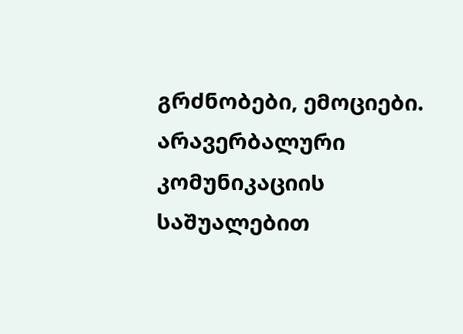გრძნობები, ემოციები. არავერბალური კომუნიკაციის საშუალებით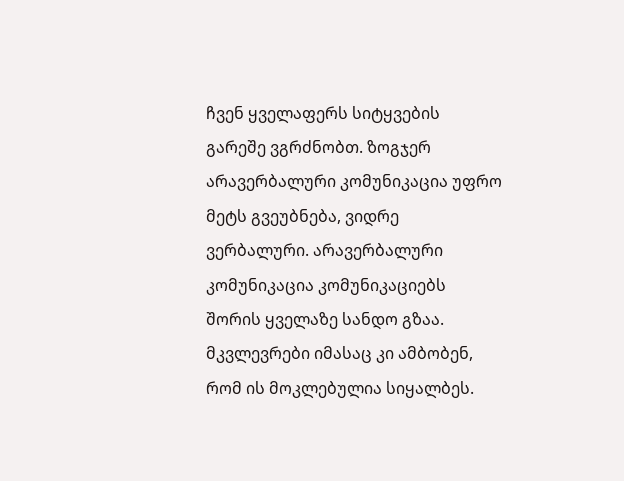ჩვენ ყველაფერს სიტყვების გარეშე ვგრძნობთ. ზოგჯერ არავერბალური კომუნიკაცია უფრო მეტს გვეუბნება, ვიდრე ვერბალური. არავერბალური კომუნიკაცია კომუნიკაციებს შორის ყველაზე სანდო გზაა. მკვლევრები იმასაც კი ამბობენ, რომ ის მოკლებულია სიყალბეს.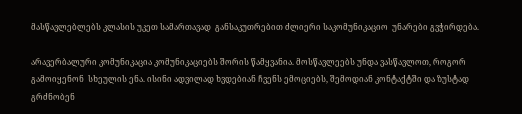მასწავლებლებს კლასის უკეთ სამართავად  განსაკუთრებით ძლიერი საკომუნიკაციო  უნარები გვჭირდება.

არავერბალური კომუნიკაცია კომუნიკაციებს შორის წამყვანია. მოსწავლეებს უნდა ვასწავლოთ, როგორ გამოიყენონ  სხეულის ენა. ისინი ადვილად ხვდებიან ჩვენს ემოციებს, შემოდიან კონტაქტში და ზუსტად გრძნობენ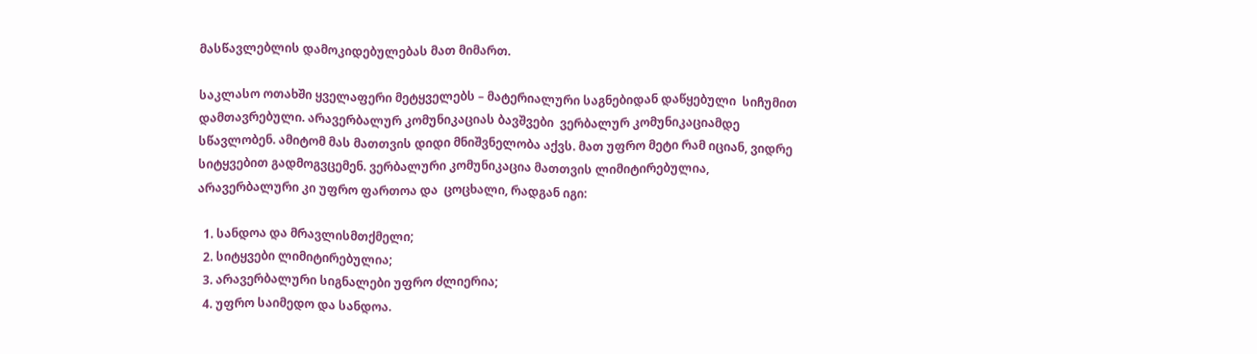მასწავლებლის დამოკიდებულებას მათ მიმართ.

საკლასო ოთახში ყველაფერი მეტყველებს – მატერიალური საგნებიდან დაწყებული  სიჩუმით  დამთავრებული. არავერბალურ კომუნიკაციას ბავშვები  ვერბალურ კომუნიკაციამდე სწავლობენ. ამიტომ მას მათთვის დიდი მნიშვნელობა აქვს. მათ უფრო მეტი რამ იციან, ვიდრე სიტყვებით გადმოგვცემენ. ვერბალური კომუნიკაცია მათთვის ლიმიტირებულია, არავერბალური კი უფრო ფართოა და  ცოცხალი, რადგან იგი:

  1. სანდოა და მრავლისმთქმელი;
  2. სიტყვები ლიმიტირებულია;
  3. არავერბალური სიგნალები უფრო ძლიერია;
  4. უფრო საიმედო და სანდოა.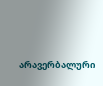არავერბალური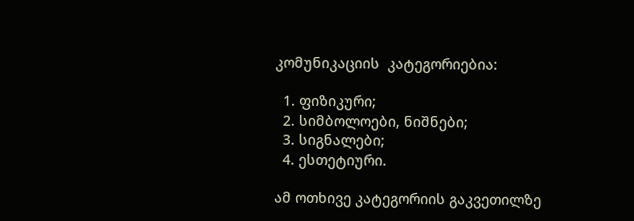კომუნიკაციის  კატეგორიებია:

  1. ფიზიკური;
  2. სიმბოლოები, ნიშნები;
  3. სიგნალები;
  4. ესთეტიური.

ამ ოთხივე კატეგორიის გაკვეთილზე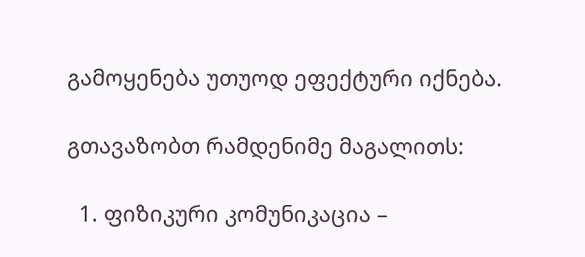გამოყენება უთუოდ ეფექტური იქნება.

გთავაზობთ რამდენიმე მაგალითს:

  1. ფიზიკური კომუნიკაცია –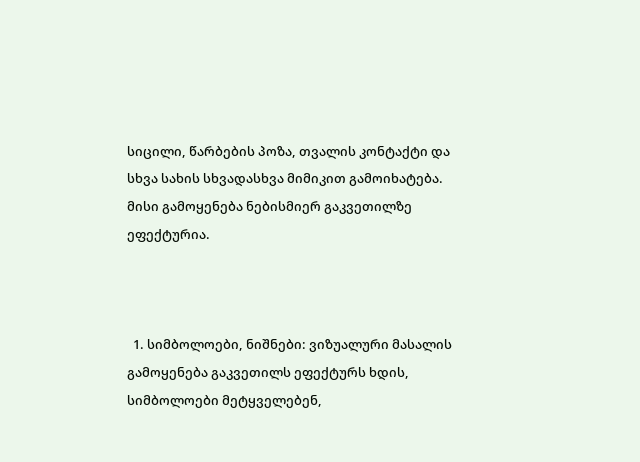სიცილი, წარბების პოზა, თვალის კონტაქტი და სხვა სახის სხვადასხვა მიმიკით გამოიხატება. მისი გამოყენება ნებისმიერ გაკვეთილზე ეფექტურია.



  1. სიმბოლოები, ნიშნები: ვიზუალური მასალის გამოყენება გაკვეთილს ეფექტურს ხდის, სიმბოლოები მეტყველებენ,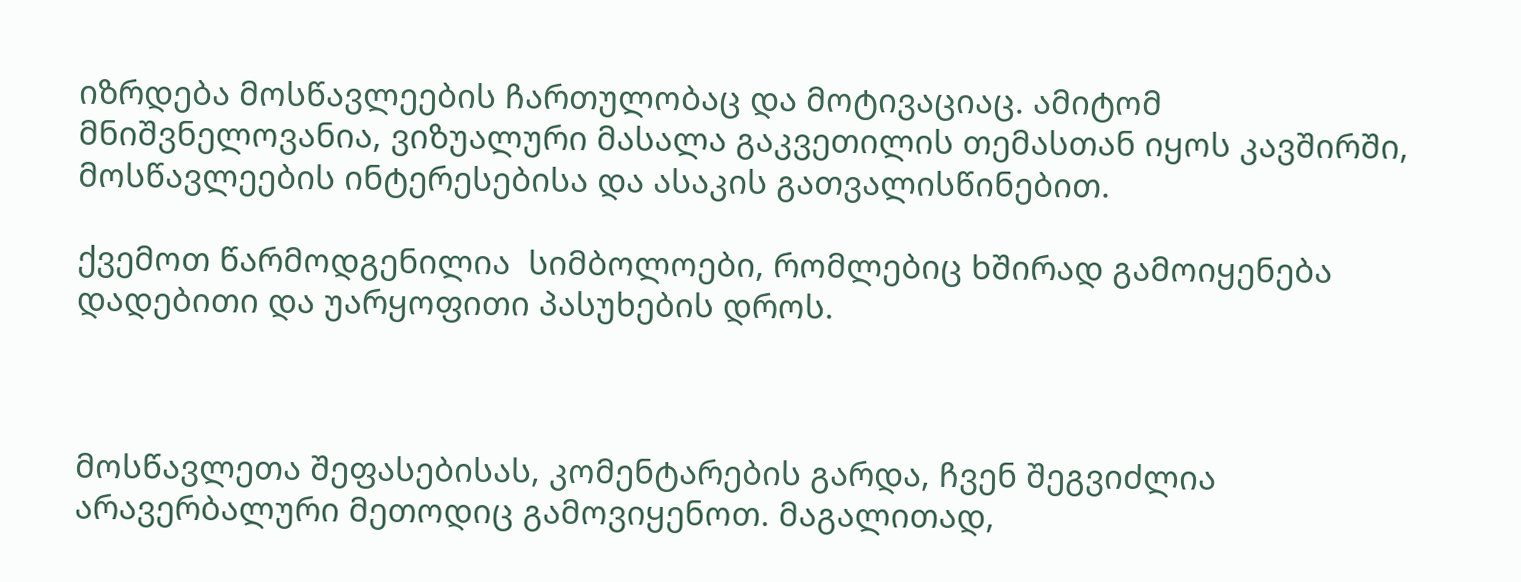იზრდება მოსწავლეების ჩართულობაც და მოტივაციაც. ამიტომ მნიშვნელოვანია, ვიზუალური მასალა გაკვეთილის თემასთან იყოს კავშირში, მოსწავლეების ინტერესებისა და ასაკის გათვალისწინებით.

ქვემოთ წარმოდგენილია  სიმბოლოები, რომლებიც ხშირად გამოიყენება დადებითი და უარყოფითი პასუხების დროს.



მოსწავლეთა შეფასებისას, კომენტარების გარდა, ჩვენ შეგვიძლია არავერბალური მეთოდიც გამოვიყენოთ. მაგალითად,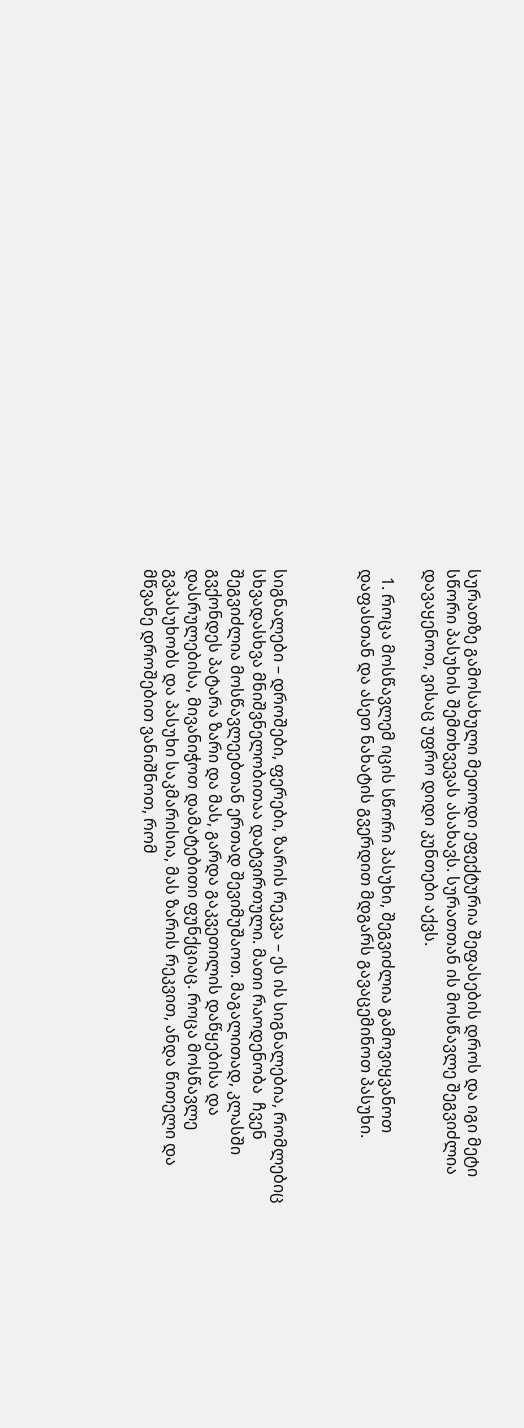სურათზე გამოსახული მეთოდი ეფექტურია შეფასების დროს და იგი მეტი სწორი პასუხის შემთხვევას ასახავს. სურათთან ის მოსწავლე შეგვიძლია დავაყენოთ, ვისაც უფრო დიდი კუნთები აქვს.

  1. როცა მოსწავლემ იცის სწორი პასუხი, შეგვიძლია გამოვიყვანოთ დაფასთან და ასეთ ნახატის გვერდით მდგარს გავაცემინოთ პასუხი.



სიგნალები – დროშები, ფერები, ზარის რეკვა – ეს ის სიგნალებია, რომლებიც სხვადასხვა მნიშვნელობითაა დატვირთული. მათი რაოდენობა  ჩვენ შეგვიძლია მოსწავლეებთან ერთად შევიმუშაოთ. მაგალითად, კლასში გვქონდეს პატარა ზარი და მას, გარდა გაკვეთილის დაწყებისა და დასრულებისა, მივანიჭოთ დამატებითი ფუნქციაც. როცა მოსწავლე გვპასუხობს და პასუხი საკმარისია, მას ზარის რეკვით, ანდა წითელი და მწვანე დროშებით ვანიშნოთ, რომ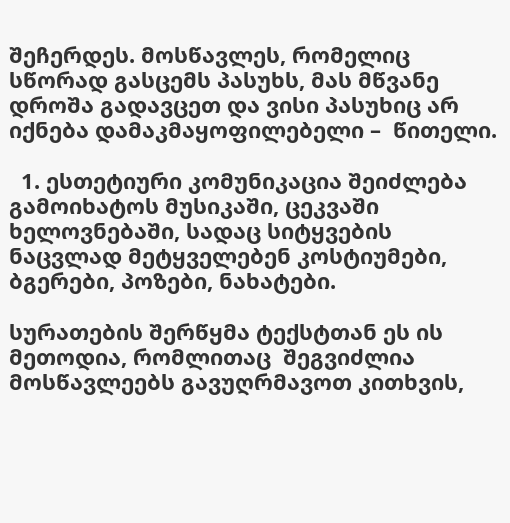შეჩერდეს. მოსწავლეს, რომელიც სწორად გასცემს პასუხს, მას მწვანე დროშა გადავცეთ და ვისი პასუხიც არ იქნება დამაკმაყოფილებელი –  წითელი.

  1. ესთეტიური კომუნიკაცია შეიძლება გამოიხატოს მუსიკაში, ცეკვაში ხელოვნებაში, სადაც სიტყვების ნაცვლად მეტყველებენ კოსტიუმები, ბგერები, პოზები, ნახატები.

სურათების შერწყმა ტექსტთან ეს ის მეთოდია, რომლითაც  შეგვიძლია მოსწავლეებს გავუღრმავოთ კითხვის,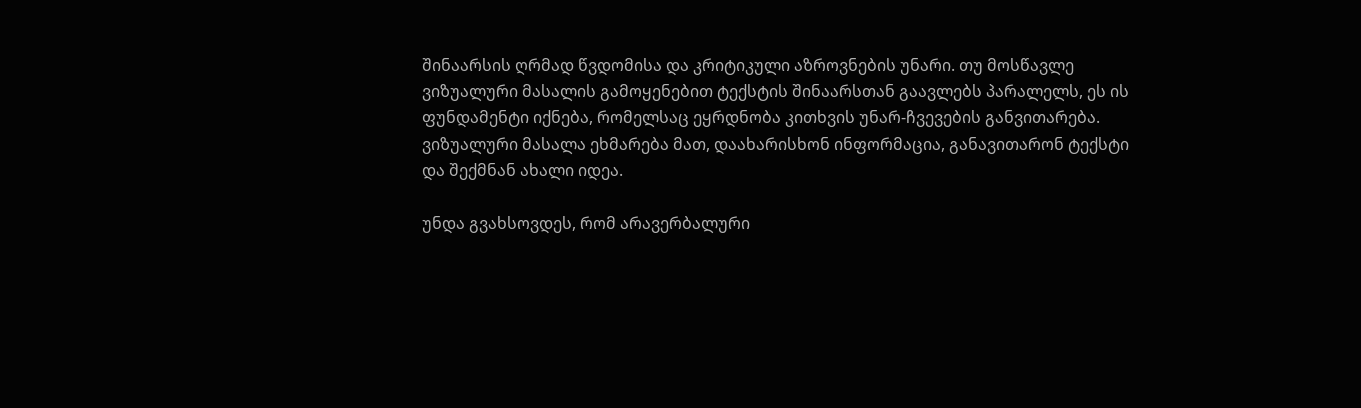შინაარსის ღრმად წვდომისა და კრიტიკული აზროვნების უნარი. თუ მოსწავლე ვიზუალური მასალის გამოყენებით ტექსტის შინაარსთან გაავლებს პარალელს, ეს ის ფუნდამენტი იქნება, რომელსაც ეყრდნობა კითხვის უნარ-ჩვევების განვითარება. ვიზუალური მასალა ეხმარება მათ, დაახარისხონ ინფორმაცია, განავითარონ ტექსტი და შექმნან ახალი იდეა.

უნდა გვახსოვდეს, რომ არავერბალური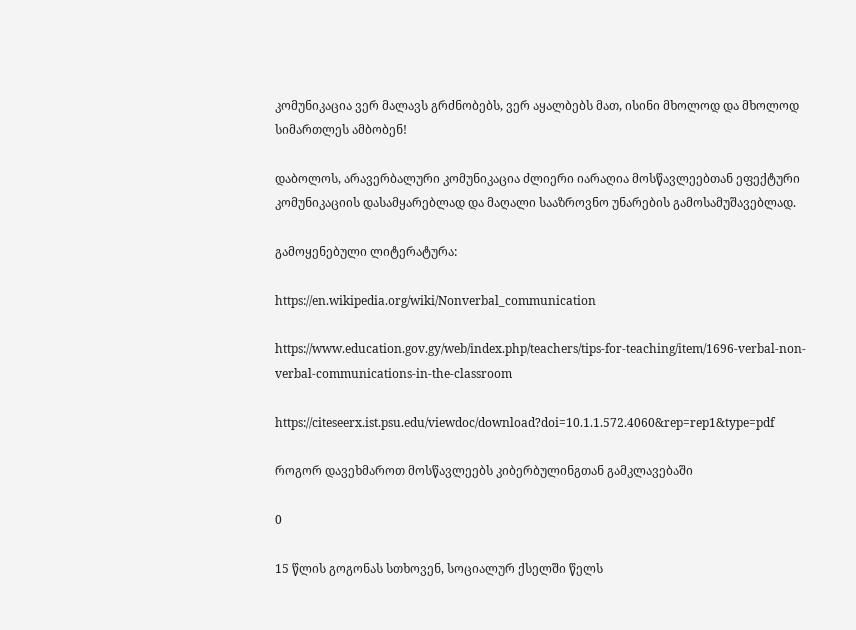კომუნიკაცია ვერ მალავს გრძნობებს, ვერ აყალბებს მათ, ისინი მხოლოდ და მხოლოდ  სიმართლეს ამბობენ!

დაბოლოს, არავერბალური კომუნიკაცია ძლიერი იარაღია მოსწავლეებთან ეფექტური კომუნიკაციის დასამყარებლად და მაღალი სააზროვნო უნარების გამოსამუშავებლად.

გამოყენებული ლიტერატურა:

https://en.wikipedia.org/wiki/Nonverbal_communication

https://www.education.gov.gy/web/index.php/teachers/tips-for-teaching/item/1696-verbal-non-verbal-communications-in-the-classroom

https://citeseerx.ist.psu.edu/viewdoc/download?doi=10.1.1.572.4060&rep=rep1&type=pdf

როგორ დავეხმაროთ მოსწავლეებს კიბერბულინგთან გამკლავებაში

0

15 წლის გოგონას სთხოვენ, სოციალურ ქსელში წელს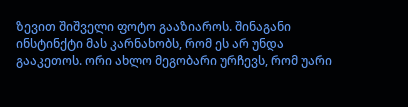ზევით შიშველი ფოტო გააზიაროს. შინაგანი ინსტინქტი მას კარნახობს, რომ ეს არ უნდა გააკეთოს. ორი ახლო მეგობარი ურჩევს, რომ უარი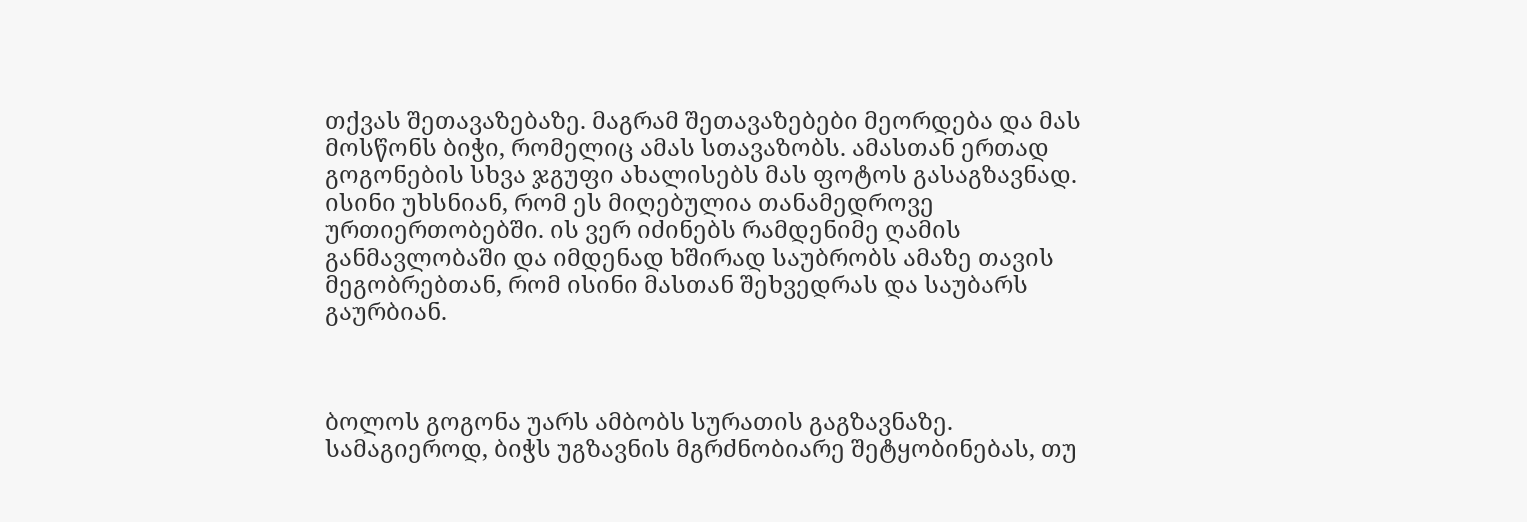თქვას შეთავაზებაზე. მაგრამ შეთავაზებები მეორდება და მას მოსწონს ბიჭი, რომელიც ამას სთავაზობს. ამასთან ერთად გოგონების სხვა ჯგუფი ახალისებს მას ფოტოს გასაგზავნად. ისინი უხსნიან, რომ ეს მიღებულია თანამედროვე ურთიერთობებში. ის ვერ იძინებს რამდენიმე ღამის განმავლობაში და იმდენად ხშირად საუბრობს ამაზე თავის მეგობრებთან, რომ ისინი მასთან შეხვედრას და საუბარს გაურბიან.



ბოლოს გოგონა უარს ამბობს სურათის გაგზავნაზე. სამაგიეროდ, ბიჭს უგზავნის მგრძნობიარე შეტყობინებას, თუ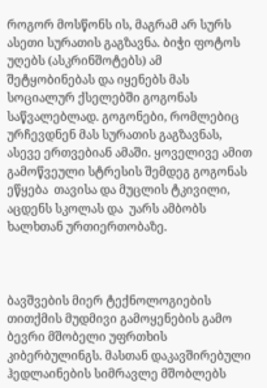როგორ მოსწონს ის, მაგრამ არ სურს ასეთი სურათის გაგზავნა. ბიჭი ფოტოს უღებს (ასკრინშოტებს) ამ შეტყობინებას და იყენებს მას სოციალურ ქსელებში გოგონას საწვალებლად. გოგონები, რომლებიც ურჩევდნენ მას სურათის გაგზავნას, ასევე ერთვებიან ამაში. ყოველივე ამით გამოწვეული სტრესის შემდეგ გოგონას ეწყება  თავისა და მუცლის ტკივილი, აცდენს სკოლას და  უარს ამბობს ხალხთან ურთიერთობაზე.



ბავშვების მიერ ტექნოლოგიების თითქმის მუდმივი გამოყენების გამო ბევრი მშობელი უფრთხის კიბერბულინგს. მასთან დაკავშირებული ჰედლაინების სიმრავლე მშობლებს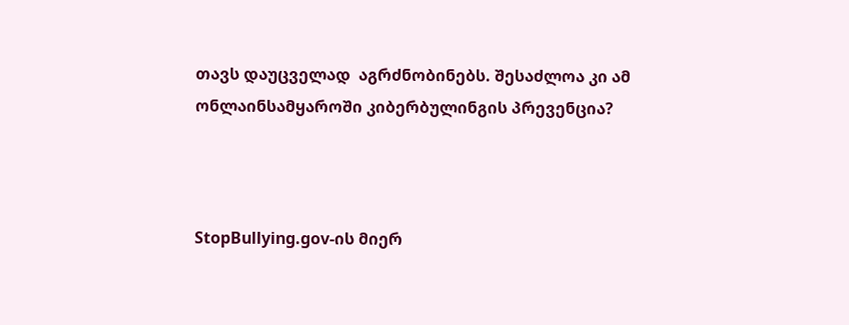თავს დაუცველად  აგრძნობინებს. შესაძლოა კი ამ ონლაინსამყაროში კიბერბულინგის პრევენცია?



StopBullying.gov-ის მიერ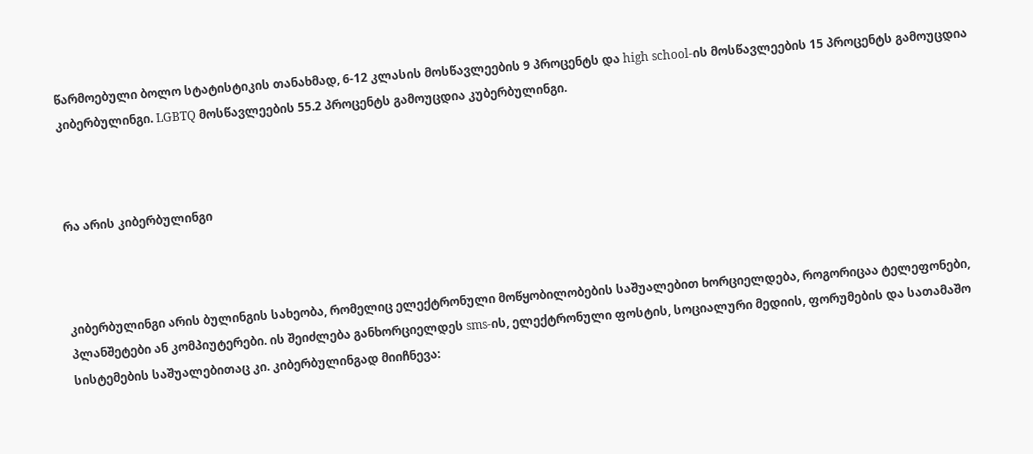წარმოებული ბოლო სტატისტიკის თანახმად, 6-12 კლასის მოსწავლეების 9 პროცენტს და high school-ის მოსწავლეების 15 პროცენტს გამოუცდია კიბერბულინგი. LGBTQ მოსწავლეების 55.2 პროცენტს გამოუცდია კუბერბულინგი.



რა არის კიბერბულინგი



კიბერბულინგი არის ბულინგის სახეობა, რომელიც ელექტრონული მოწყობილობების საშუალებით ხორციელდება, როგორიცაა ტელეფონები, პლანშეტები ან კომპიუტერები. ის შეიძლება განხორციელდეს sms-ის, ელექტრონული ფოსტის, სოციალური მედიის, ფორუმების და სათამაშო სისტემების საშუალებითაც კი. კიბერბულინგად მიიჩნევა: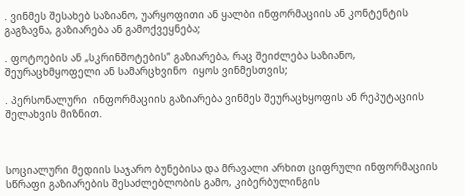. ვინმეს შესახებ საზიანო, უარყოფითი ან ყალბი ინფორმაციის ან კონტენტის გაგზავნა, გაზიარება ან გამოქვეყნება;

. ფოტოების ან „სკრინშოტების” გაზიარება, რაც შეიძლება საზიანო, შეურაცხმყოფელი ან სამარცხვინო  იყოს ვინმესთვის;

. პერსონალური  ინფორმაციის გაზიარება ვინმეს შეურაცხყოფის ან რეპუტაციის შელახვის მიზნით.



სოციალური მედიის საჯარო ბუნებისა და მრავალი არხით ციფრული ინფორმაციის სწრაფი გაზიარების შესაძლებლობის გამო, კიბერბულინგის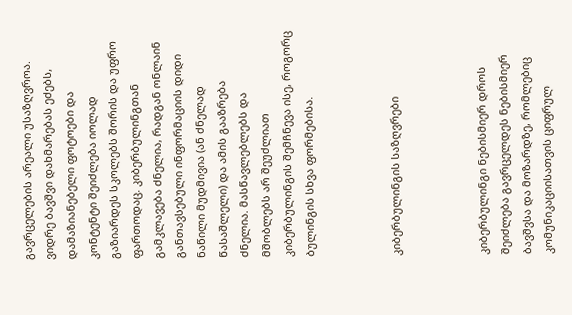გავრცელების არეალი უსაზღვროა.  ვიდრე ბავშვი დახმარებას ეძებს, დამაზიანებელი ფოტოები და კონტენტი შეიძლება იოლად გაზიარდეს სკოლებს შორის და უფრო ფართოდაც. კიბერბულინგთან გამკლავება ძნელია, რადგან ონლაინ განთავსებული ინფორმაციის დიდი ნაწილი მუდმივია (ან ძნელად წასაშლელი) და ამის გააზრება ძნელია. მასწავლებლებს და მშობლებს არ შეუძლიათ კიბერბულინგის შემჩნევა ისე, როგორც ბულინგის სხვა ფორმებისა.



კიბერბულინგის საზღვრები



კიბერბულინგი ნებისმიერ დროს შეიძლება გავრცელდეს ნებისმიერ ბავშვსა და მოზარდზე, რომლებიც კომუნიკაციისათვის ციფრულ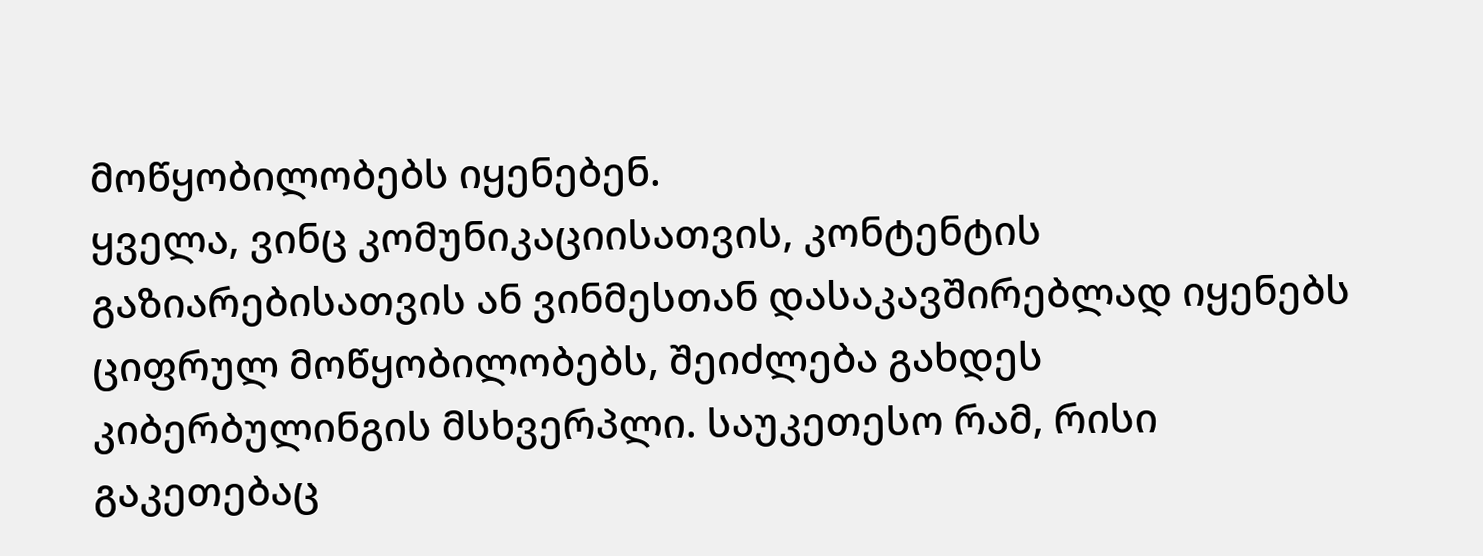მოწყობილობებს იყენებენ.
ყველა, ვინც კომუნიკაციისათვის, კონტენტის გაზიარებისათვის ან ვინმესთან დასაკავშირებლად იყენებს ციფრულ მოწყობილობებს, შეიძლება გახდეს კიბერბულინგის მსხვერპლი. საუკეთესო რამ, რისი გაკეთებაც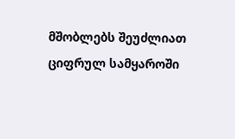მშობლებს შეუძლიათ ციფრულ სამყაროში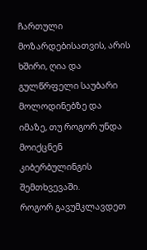ჩართული მოზარდებისათვის, არის ხშირი, ღია და გულწრფელი საუბარი მოლოდინებზე და იმაზე, თუ როგორ უნდა მოიქცნენ კიბერბულინგის შემთხვევაში.
როგორ გავუმკლავდეთ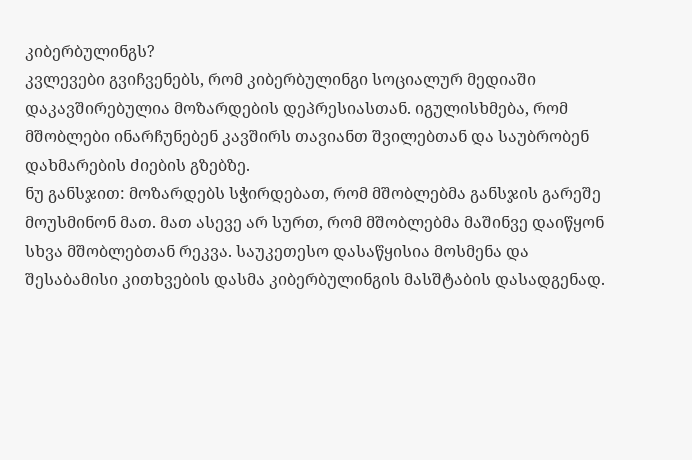კიბერბულინგს?
კვლევები გვიჩვენებს, რომ კიბერბულინგი სოციალურ მედიაში დაკავშირებულია მოზარდების დეპრესიასთან. იგულისხმება, რომ მშობლები ინარჩუნებენ კავშირს თავიანთ შვილებთან და საუბრობენ დახმარების ძიების გზებზე.
ნუ განსჯით: მოზარდებს სჭირდებათ, რომ მშობლებმა განსჯის გარეშე მოუსმინონ მათ. მათ ასევე არ სურთ, რომ მშობლებმა მაშინვე დაიწყონ სხვა მშობლებთან რეკვა. საუკეთესო დასაწყისია მოსმენა და შესაბამისი კითხვების დასმა კიბერბულინგის მასშტაბის დასადგენად.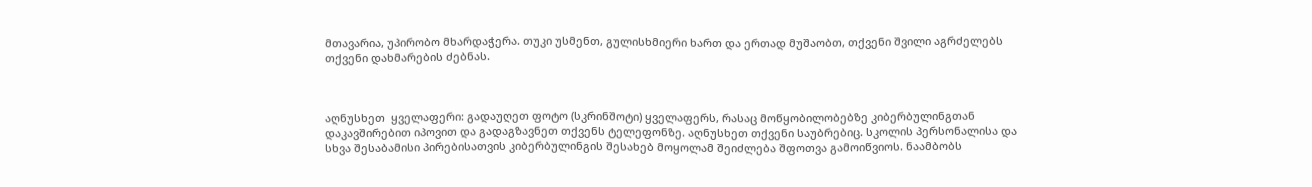მთავარია, უპირობო მხარდაჭერა. თუკი უსმენთ, გულისხმიერი ხართ და ერთად მუშაობთ, თქვენი შვილი აგრძელებს თქვენი დახმარების ძებნას.



აღნუსხეთ  ყველაფერი: გადაუღეთ ფოტო (სკრინშოტი) ყველაფერს, რასაც მოწყობილობებზე კიბერბულინგთან დაკავშირებით იპოვით და გადაგზავნეთ თქვენს ტელეფონზე. აღნუსხეთ თქვენი საუბრებიც. სკოლის პერსონალისა და სხვა შესაბამისი პირებისათვის კიბერბულინგის შესახებ მოყოლამ შეიძლება შფოთვა გამოიწვიოს. ნაამბობს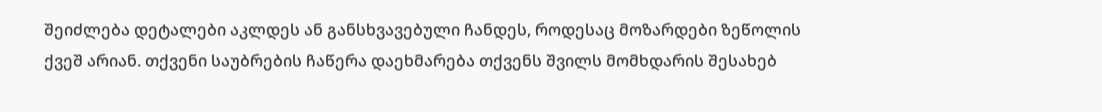შეიძლება დეტალები აკლდეს ან განსხვავებული ჩანდეს, როდესაც მოზარდები ზეწოლის ქვეშ არიან. თქვენი საუბრების ჩაწერა დაეხმარება თქვენს შვილს მომხდარის შესახებ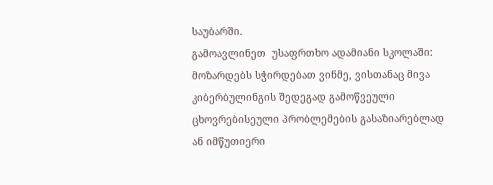საუბარში.
გამოავლინეთ  უსაფრთხო ადამიანი სკოლაში:  მოზარდებს სჭირდებათ ვინმე, ვისთანაც მივა კიბერბულინგის შედეგად გამოწვეული ცხოვრებისეული პრობლემების გასაზიარებლად ან იმწუთიერი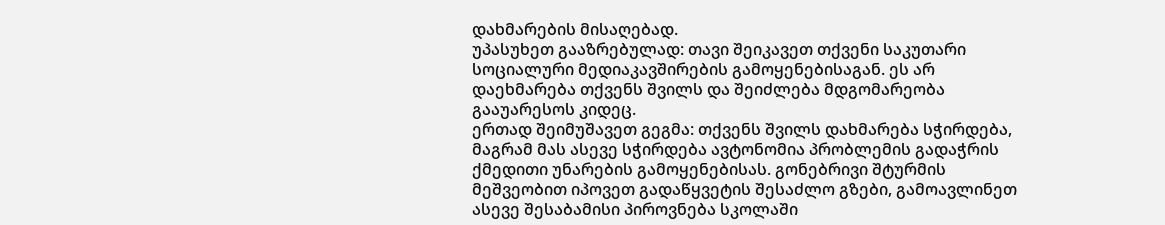დახმარების მისაღებად.
უპასუხეთ გააზრებულად: თავი შეიკავეთ თქვენი საკუთარი სოციალური მედიაკავშირების გამოყენებისაგან. ეს არ დაეხმარება თქვენს შვილს და შეიძლება მდგომარეობა გააუარესოს კიდეც.
ერთად შეიმუშავეთ გეგმა: თქვენს შვილს დახმარება სჭირდება, მაგრამ მას ასევე სჭირდება ავტონომია პრობლემის გადაჭრის ქმედითი უნარების გამოყენებისას. გონებრივი შტურმის მეშვეობით იპოვეთ გადაწყვეტის შესაძლო გზები, გამოავლინეთ ასევე შესაბამისი პიროვნება სკოლაში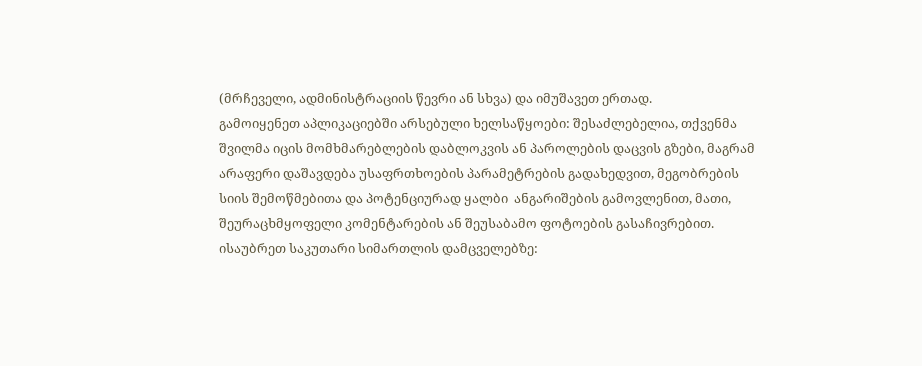(მრჩეველი, ადმინისტრაციის წევრი ან სხვა) და იმუშავეთ ერთად.
გამოიყენეთ აპლიკაციებში არსებული ხელსაწყოები: შესაძლებელია, თქვენმა შვილმა იცის მომხმარებლების დაბლოკვის ან პაროლების დაცვის გზები, მაგრამ არაფერი დაშავდება უსაფრთხოების პარამეტრების გადახედვით, მეგობრების სიის შემოწმებითა და პოტენციურად ყალბი  ანგარიშების გამოვლენით, მათი, შეურაცხმყოფელი კომენტარების ან შეუსაბამო ფოტოების გასაჩივრებით.
ისაუბრეთ საკუთარი სიმართლის დამცველებზე: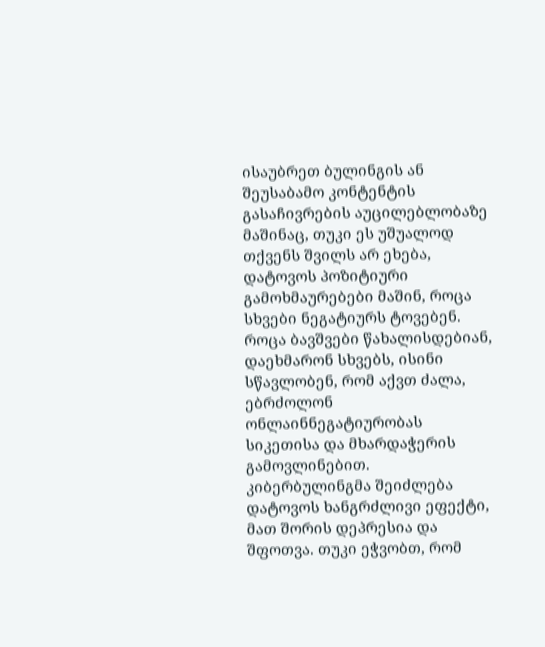ისაუბრეთ ბულინგის ან შეუსაბამო კონტენტის გასაჩივრების აუცილებლობაზე მაშინაც, თუკი ეს უშუალოდ თქვენს შვილს არ ეხება, დატოვოს პოზიტიური გამოხმაურებები მაშინ, როცა სხვები ნეგატიურს ტოვებენ. როცა ბავშვები წახალისდებიან, დაეხმარონ სხვებს, ისინი სწავლობენ, რომ აქვთ ძალა, ებრძოლონ ონლაინნეგატიურობას სიკეთისა და მხარდაჭერის გამოვლინებით.
კიბერბულინგმა შეიძლება დატოვოს ხანგრძლივი ეფექტი, მათ შორის დეპრესია და შფოთვა. თუკი ეჭვობთ, რომ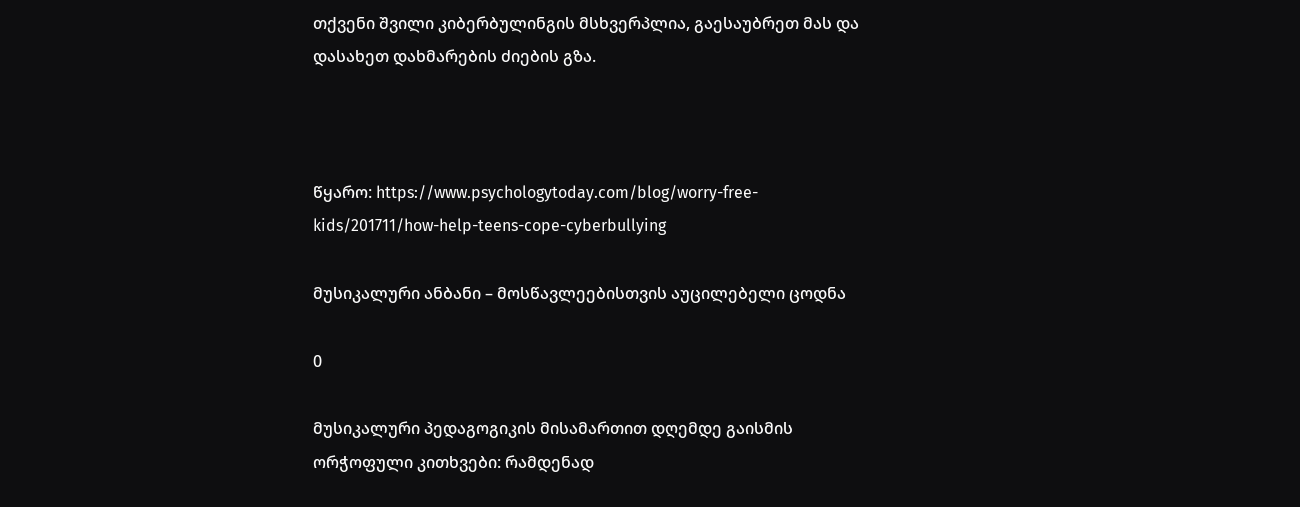თქვენი შვილი კიბერბულინგის მსხვერპლია, გაესაუბრეთ მას და დასახეთ დახმარების ძიების გზა.



წყარო: https://www.psychologytoday.com/blog/worry-free-kids/201711/how-help-teens-cope-cyberbullying

მუსიკალური ანბანი – მოსწავლეებისთვის აუცილებელი ცოდნა

0

მუსიკალური პედაგოგიკის მისამართით დღემდე გაისმის ორჭოფული კითხვები: რამდენად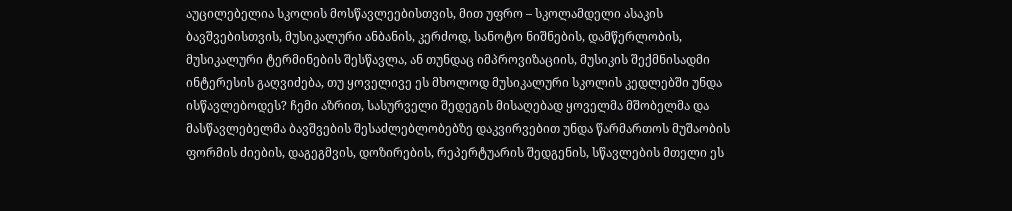აუცილებელია სკოლის მოსწავლეებისთვის, მით უფრო – სკოლამდელი ასაკის ბავშვებისთვის, მუსიკალური ანბანის, კერძოდ, სანოტო ნიშნების, დამწერლობის, მუსიკალური ტერმინების შესწავლა, ან თუნდაც იმპროვიზაციის, მუსიკის შექმნისადმი ინტერესის გაღვიძება, თუ ყოველივე ეს მხოლოდ მუსიკალური სკოლის კედლებში უნდა ისწავლებოდეს? ჩემი აზრით, სასურველი შედეგის მისაღებად ყოველმა მშობელმა და მასწავლებელმა ბავშვების შესაძლებლობებზე დაკვირვებით უნდა წარმართოს მუშაობის ფორმის ძიების, დაგეგმვის, დოზირების, რეპერტუარის შედგენის, სწავლების მთელი ეს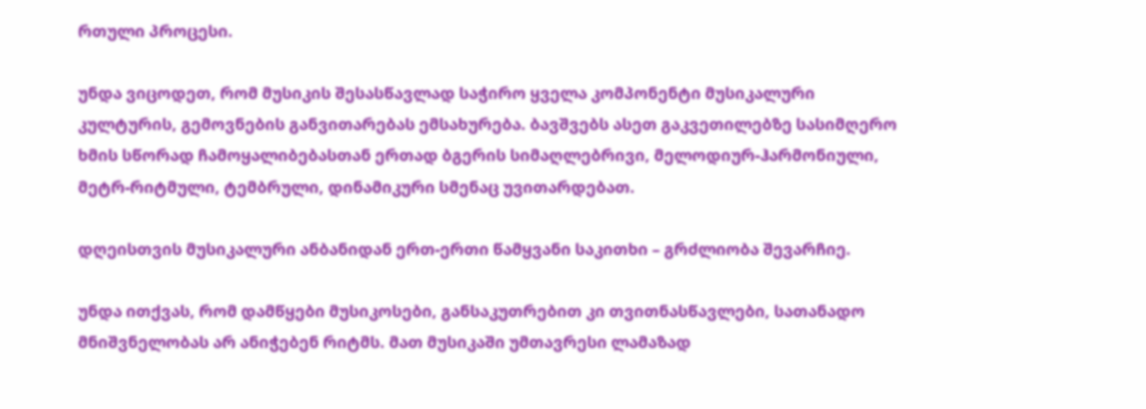რთული პროცესი.

უნდა ვიცოდეთ, რომ მუსიკის შესასწავლად საჭირო ყველა კომპონენტი მუსიკალური კულტურის, გემოვნების განვითარებას ემსახურება. ბავშვებს ასეთ გაკვეთილებზე სასიმღერო ხმის სწორად ჩამოყალიბებასთან ერთად ბგერის სიმაღლებრივი, მელოდიურ-ჰარმონიული, მეტრ-რიტმული, ტემბრული, დინამიკური სმენაც უვითარდებათ.

დღეისთვის მუსიკალური ანბანიდან ერთ-ერთი წამყვანი საკითხი – გრძლიობა შევარჩიე.

უნდა ითქვას, რომ დამწყები მუსიკოსები, განსაკუთრებით კი თვითნასწავლები, სათანადო მნიშვნელობას არ ანიჭებენ რიტმს. მათ მუსიკაში უმთავრესი ლამაზად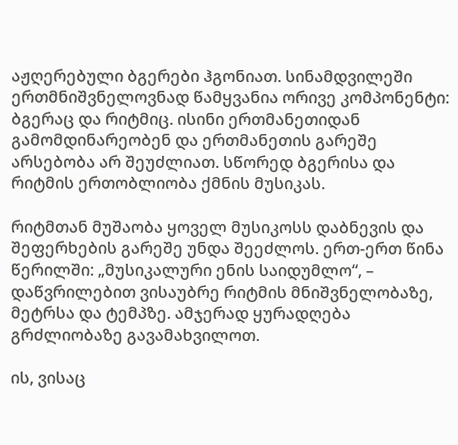აჟღერებული ბგერები ჰგონიათ. სინამდვილეში ერთმნიშვნელოვნად წამყვანია ორივე კომპონენტი: ბგერაც და რიტმიც. ისინი ერთმანეთიდან გამომდინარეობენ და ერთმანეთის გარეშე არსებობა არ შეუძლიათ. სწორედ ბგერისა და რიტმის ერთობლიობა ქმნის მუსიკას.

რიტმთან მუშაობა ყოველ მუსიკოსს დაბნევის და შეფერხების გარეშე უნდა შეეძლოს. ერთ-ერთ წინა წერილში: „მუსიკალური ენის საიდუმლო“, – დაწვრილებით ვისაუბრე რიტმის მნიშვნელობაზე, მეტრსა და ტემპზე. ამჯერად ყურადღება გრძლიობაზე გავამახვილოთ.

ის, ვისაც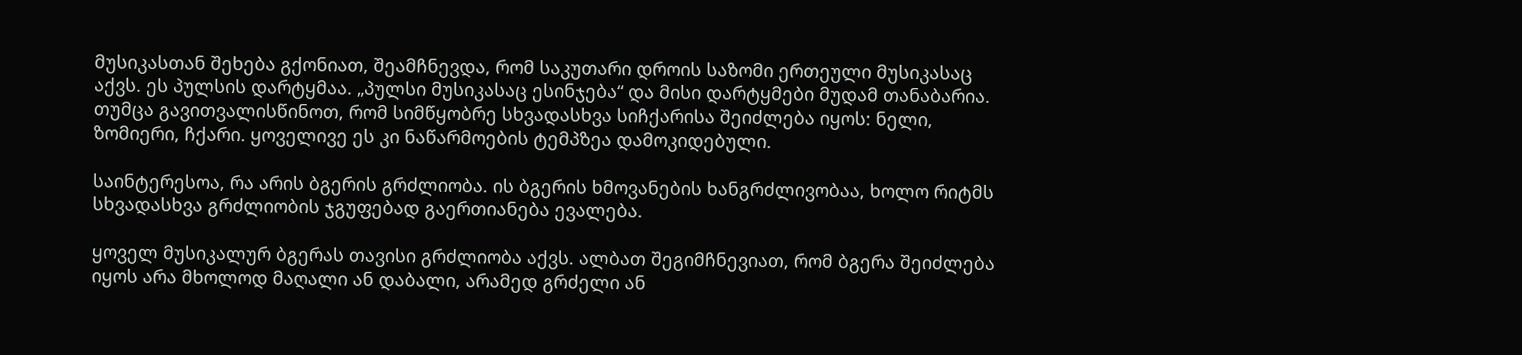მუსიკასთან შეხება გქონიათ, შეამჩნევდა, რომ საკუთარი დროის საზომი ერთეული მუსიკასაც აქვს. ეს პულსის დარტყმაა. „პულსი მუსიკასაც ესინჯება“ და მისი დარტყმები მუდამ თანაბარია. თუმცა გავითვალისწინოთ, რომ სიმწყობრე სხვადასხვა სიჩქარისა შეიძლება იყოს: ნელი, ზომიერი, ჩქარი. ყოველივე ეს კი ნაწარმოების ტემპზეა დამოკიდებული.

საინტერესოა, რა არის ბგერის გრძლიობა. ის ბგერის ხმოვანების ხანგრძლივობაა, ხოლო რიტმს სხვადასხვა გრძლიობის ჯგუფებად გაერთიანება ევალება.

ყოველ მუსიკალურ ბგერას თავისი გრძლიობა აქვს. ალბათ შეგიმჩნევიათ, რომ ბგერა შეიძლება იყოს არა მხოლოდ მაღალი ან დაბალი, არამედ გრძელი ან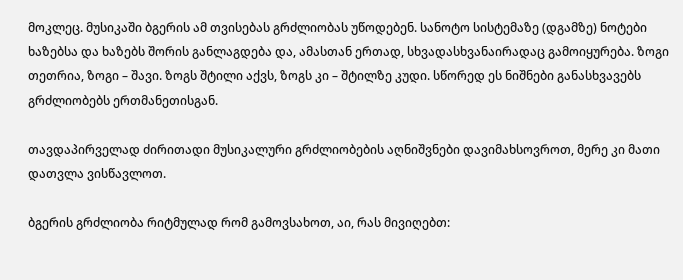მოკლეც. მუსიკაში ბგერის ამ თვისებას გრძლიობას უწოდებენ. სანოტო სისტემაზე (დგამზე) ნოტები ხაზებსა და ხაზებს შორის განლაგდება და, ამასთან ერთად, სხვადასხვანაირადაც გამოიყურება. ზოგი თეთრია, ზოგი – შავი. ზოგს შტილი აქვს, ზოგს კი – შტილზე კუდი. სწორედ ეს ნიშნები განასხვავებს გრძლიობებს ერთმანეთისგან.

თავდაპირველად ძირითადი მუსიკალური გრძლიობების აღნიშვნები დავიმახსოვროთ, მერე კი მათი დათვლა ვისწავლოთ.

ბგერის გრძლიობა რიტმულად რომ გამოვსახოთ, აი, რას მივიღებთ: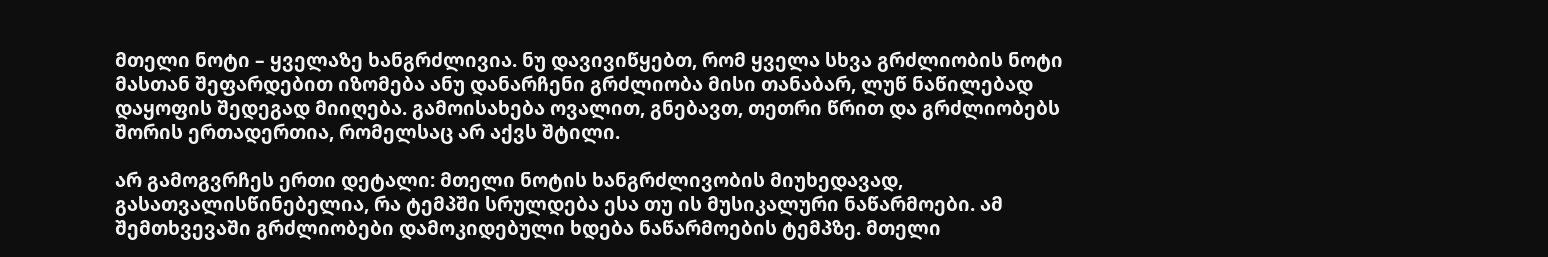მთელი ნოტი – ყველაზე ხანგრძლივია. ნუ დავივიწყებთ, რომ ყველა სხვა გრძლიობის ნოტი მასთან შეფარდებით იზომება ანუ დანარჩენი გრძლიობა მისი თანაბარ, ლუწ ნაწილებად დაყოფის შედეგად მიიღება. გამოისახება ოვალით, გნებავთ, თეთრი წრით და გრძლიობებს შორის ერთადერთია, რომელსაც არ აქვს შტილი.

არ გამოგვრჩეს ერთი დეტალი: მთელი ნოტის ხანგრძლივობის მიუხედავად, გასათვალისწინებელია, რა ტემპში სრულდება ესა თუ ის მუსიკალური ნაწარმოები. ამ შემთხვევაში გრძლიობები დამოკიდებული ხდება ნაწარმოების ტემპზე. მთელი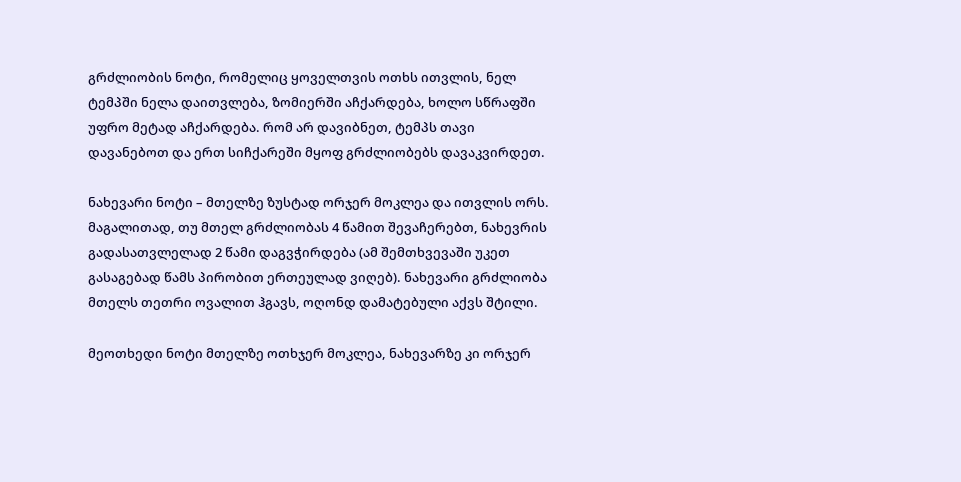გრძლიობის ნოტი, რომელიც ყოველთვის ოთხს ითვლის, ნელ ტემპში ნელა დაითვლება, ზომიერში აჩქარდება, ხოლო სწრაფში უფრო მეტად აჩქარდება. რომ არ დავიბნეთ, ტემპს თავი დავანებოთ და ერთ სიჩქარეში მყოფ გრძლიობებს დავაკვირდეთ.

ნახევარი ნოტი – მთელზე ზუსტად ორჯერ მოკლეა და ითვლის ორს. მაგალითად, თუ მთელ გრძლიობას 4 წამით შევაჩერებთ, ნახევრის გადასათვლელად 2 წამი დაგვჭირდება (ამ შემთხვევაში უკეთ გასაგებად წამს პირობით ერთეულად ვიღებ). ნახევარი გრძლიობა მთელს თეთრი ოვალით ჰგავს, ოღონდ დამატებული აქვს შტილი.

მეოთხედი ნოტი მთელზე ოთხჯერ მოკლეა, ნახევარზე კი ორჯერ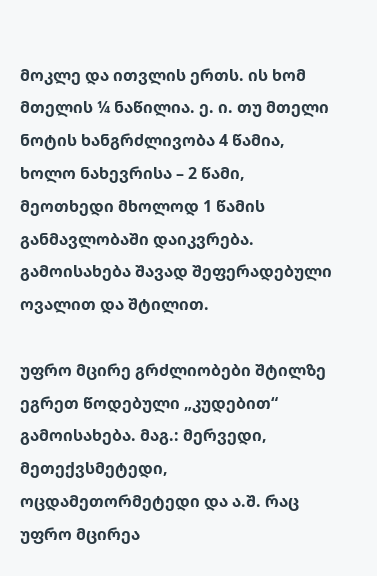მოკლე და ითვლის ერთს. ის ხომ მთელის ¼ ნაწილია. ე. ი. თუ მთელი ნოტის ხანგრძლივობა 4 წამია, ხოლო ნახევრისა – 2 წამი, მეოთხედი მხოლოდ 1 წამის განმავლობაში დაიკვრება. გამოისახება შავად შეფერადებული ოვალით და შტილით.

უფრო მცირე გრძლიობები შტილზე ეგრეთ წოდებული „კუდებით“ გამოისახება. მაგ.: მერვედი, მეთექვსმეტედი, ოცდამეთორმეტედი და ა.შ. რაც უფრო მცირეა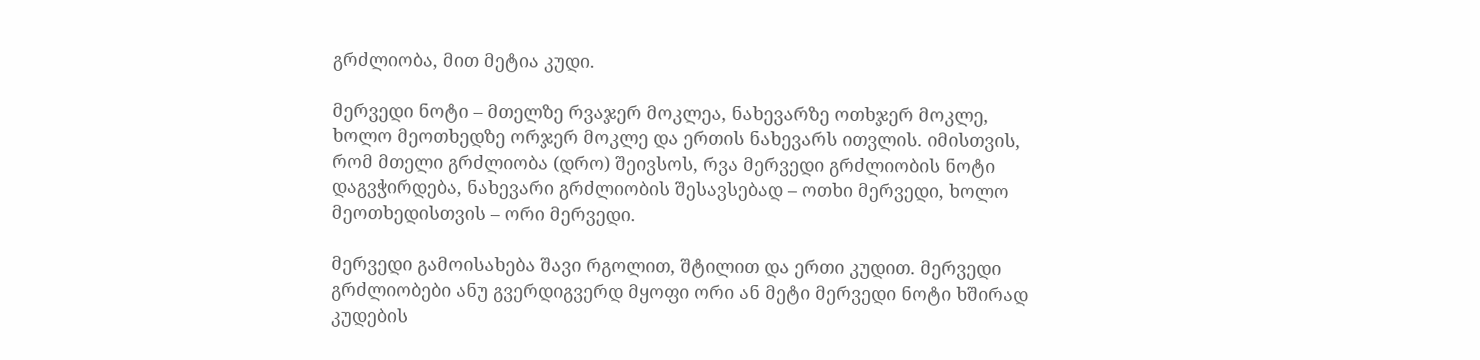გრძლიობა, მით მეტია კუდი.

მერვედი ნოტი – მთელზე რვაჯერ მოკლეა, ნახევარზე ოთხჯერ მოკლე, ხოლო მეოთხედზე ორჯერ მოკლე და ერთის ნახევარს ითვლის. იმისთვის, რომ მთელი გრძლიობა (დრო) შეივსოს, რვა მერვედი გრძლიობის ნოტი დაგვჭირდება, ნახევარი გრძლიობის შესავსებად – ოთხი მერვედი, ხოლო მეოთხედისთვის – ორი მერვედი.

მერვედი გამოისახება შავი რგოლით, შტილით და ერთი კუდით. მერვედი გრძლიობები ანუ გვერდიგვერდ მყოფი ორი ან მეტი მერვედი ნოტი ხშირად კუდების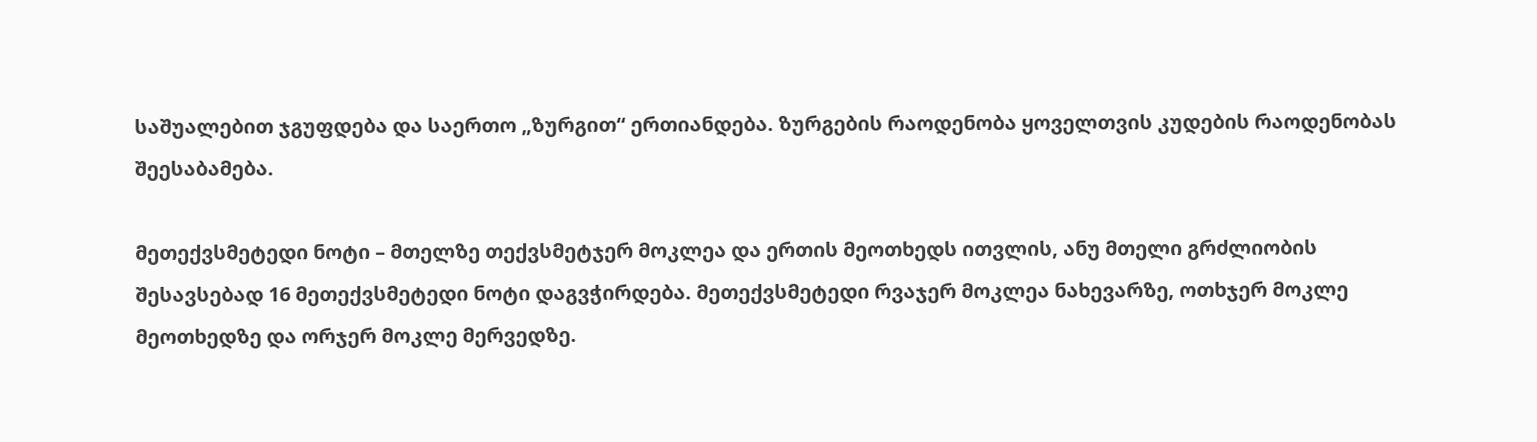საშუალებით ჯგუფდება და საერთო „ზურგით“ ერთიანდება. ზურგების რაოდენობა ყოველთვის კუდების რაოდენობას შეესაბამება.

მეთექვსმეტედი ნოტი – მთელზე თექვსმეტჯერ მოკლეა და ერთის მეოთხედს ითვლის, ანუ მთელი გრძლიობის შესავსებად 16 მეთექვსმეტედი ნოტი დაგვჭირდება. მეთექვსმეტედი რვაჯერ მოკლეა ნახევარზე, ოთხჯერ მოკლე მეოთხედზე და ორჯერ მოკლე მერვედზე.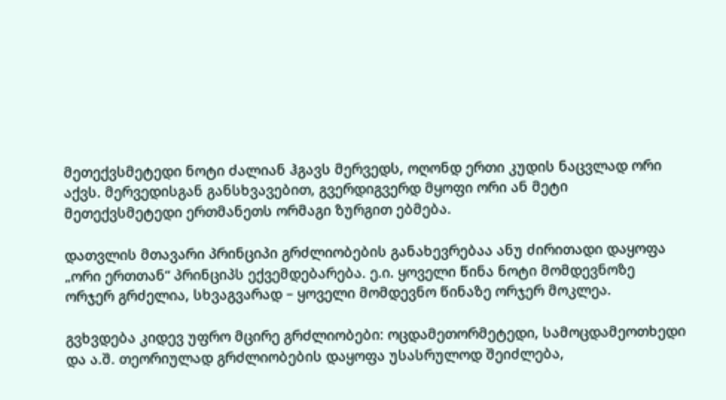მეთექვსმეტედი ნოტი ძალიან ჰგავს მერვედს, ოღონდ ერთი კუდის ნაცვლად ორი აქვს. მერვედისგან განსხვავებით, გვერდიგვერდ მყოფი ორი ან მეტი მეთექვსმეტედი ერთმანეთს ორმაგი ზურგით ებმება.

დათვლის მთავარი პრინციპი გრძლიობების განახევრებაა ანუ ძირითადი დაყოფა „ორი ერთთან“ პრინციპს ექვემდებარება. ე.ი. ყოველი წინა ნოტი მომდევნოზე ორჯერ გრძელია, სხვაგვარად – ყოველი მომდევნო წინაზე ორჯერ მოკლეა.

გვხვდება კიდევ უფრო მცირე გრძლიობები: ოცდამეთორმეტედი, სამოცდამეოთხედი და ა.შ. თეორიულად გრძლიობების დაყოფა უსასრულოდ შეიძლება,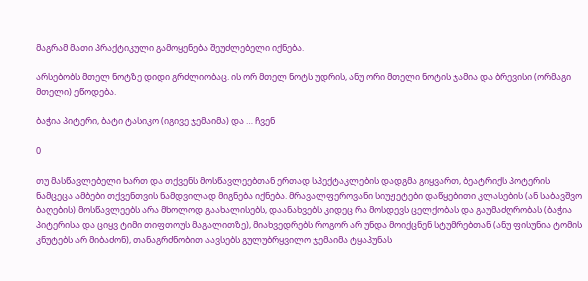მაგრამ მათი პრაქტიკული გამოყენება შეუძლებელი იქნება.

არსებობს მთელ ნოტზე დიდი გრძლიობაც. ის ორ მთელ ნოტს უდრის, ანუ ორი მთელი ნოტის ჯამია და ბრევისი (ორმაგი მთელი) ეწოდება.

ბაჭია პიტერი, ბატი ტასიკო (იგივე ჯემაიმა) და … ჩვენ

0

თუ მასწავლებელი ხართ და თქვენს მოსწავლეებთან ერთად სპექტაკლების დადგმა გიყვართ, ბეატრიქს პოტერის ნამცეცა ამბები თქვენთვის ნამდვილად მიგნება იქნება. მრავალფეროვანი სიუჟეტები დაწყებითი კლასების (ან საბავშვო ბაღების) მოსწავლეებს არა მხოლოდ გაახალისებს, დაანახვებს კიდეც რა მოსდევს ცელქობას და გაუმაძღრობას (ბაჭია პიტერისა და ციყვ ტიმი თიფთოუს მაგალითზე), მიახვედრებს როგორ არ უნდა მოიქცნენ სტუმრებთან (ანუ ფისუნია ტომის კნუტებს არ მიბაძონ), თანაგრძნობით აავსებს გულუბრყვილო ჯემაიმა ტყაპუნას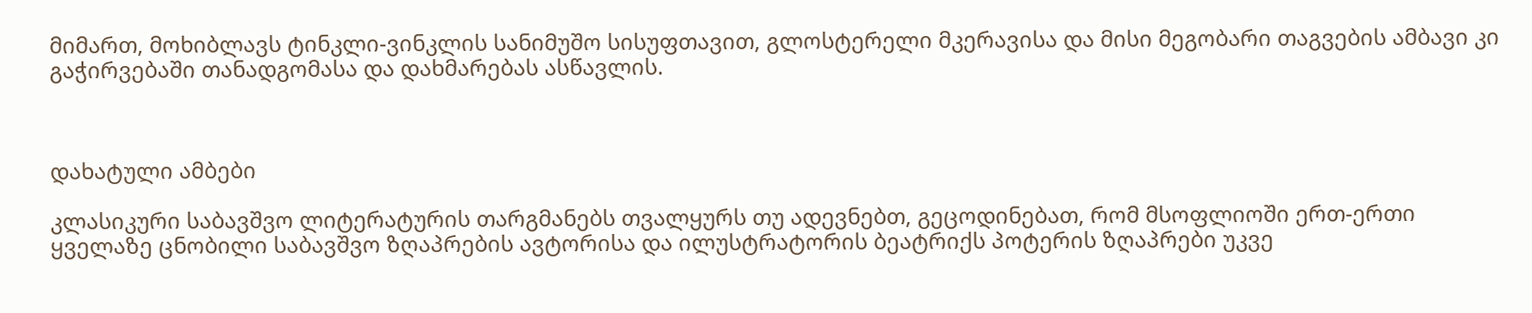მიმართ, მოხიბლავს ტინკლი-ვინკლის სანიმუშო სისუფთავით, გლოსტერელი მკერავისა და მისი მეგობარი თაგვების ამბავი კი გაჭირვებაში თანადგომასა და დახმარებას ასწავლის.



დახატული ამბები

კლასიკური საბავშვო ლიტერატურის თარგმანებს თვალყურს თუ ადევნებთ, გეცოდინებათ, რომ მსოფლიოში ერთ-ერთი ყველაზე ცნობილი საბავშვო ზღაპრების ავტორისა და ილუსტრატორის ბეატრიქს პოტერის ზღაპრები უკვე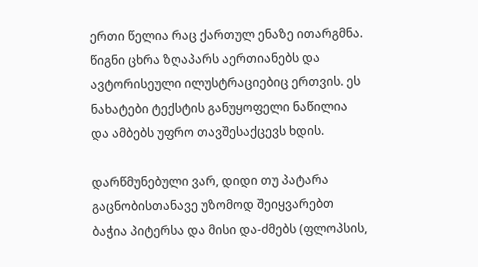ერთი წელია რაც ქართულ ენაზე ითარგმნა.  წიგნი ცხრა ზღაპარს აერთიანებს და ავტორისეული ილუსტრაციებიც ერთვის. ეს ნახატები ტექსტის განუყოფელი ნაწილია და ამბებს უფრო თავშესაქცევს ხდის.

დარწმუნებული ვარ, დიდი თუ პატარა გაცნობისთანავე უზომოდ შეიყვარებთ ბაჭია პიტერსა და მისი და-ძმებს (ფლოპსის,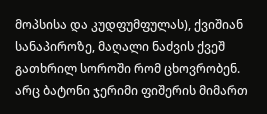მოპსისა და კუდფუმფულას), ქვიშიან სანაპიროზე, მაღალი ნაძვის ქვეშ გათხრილ სოროში რომ ცხოვრობენ. არც ბატონი ჯერიმი ფიშერის მიმართ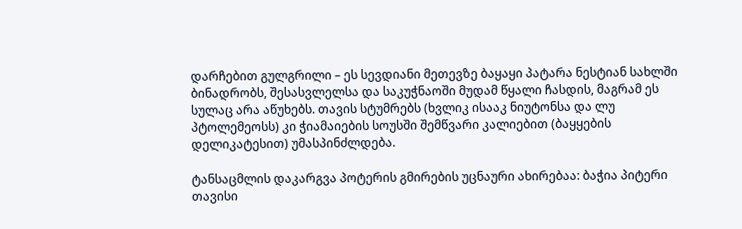დარჩებით გულგრილი – ეს სევდიანი მეთევზე ბაყაყი პატარა ნესტიან სახლში ბინადრობს, შესასვლელსა და საკუჭნაოში მუდამ წყალი ჩასდის, მაგრამ ეს სულაც არა აწუხებს. თავის სტუმრებს (ხვლიკ ისააკ ნიუტონსა და ლუ პტოლემეოსს) კი ჭიამაიების სოუსში შემწვარი კალიებით (ბაყყების დელიკატესით) უმასპინძლდება.

ტანსაცმლის დაკარგვა პოტერის გმირების უცნაური ახირებაა: ბაჭია პიტერი თავისი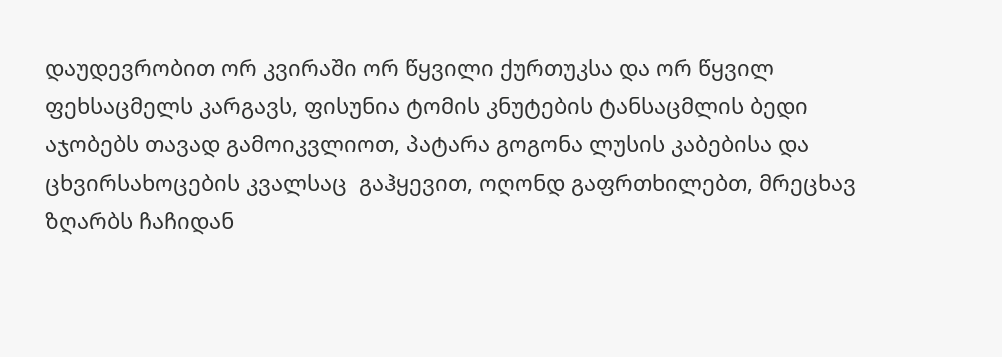დაუდევრობით ორ კვირაში ორ წყვილი ქურთუკსა და ორ წყვილ ფეხსაცმელს კარგავს, ფისუნია ტომის კნუტების ტანსაცმლის ბედი აჯობებს თავად გამოიკვლიოთ, პატარა გოგონა ლუსის კაბებისა და ცხვირსახოცების კვალსაც  გაჰყევით, ოღონდ გაფრთხილებთ, მრეცხავ ზღარბს ჩაჩიდან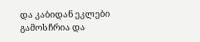და კაბიდან ეკლები გამოსჩრია და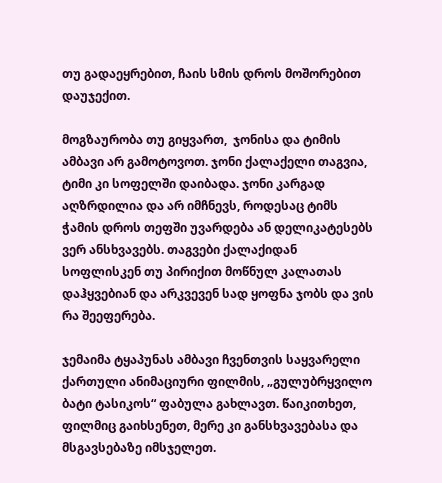თუ გადაეყრებით, ჩაის სმის დროს მოშორებით დაუჯექით.

მოგზაურობა თუ გიყვართ,  ჯონისა და ტიმის ამბავი არ გამოტოვოთ. ჯონი ქალაქელი თაგვია, ტიმი კი სოფელში დაიბადა. ჯონი კარგად აღზრდილია და არ იმჩნევს, როდესაც ტიმს ჭამის დროს თეფში უვარდება ან დელიკატესებს ვერ ანსხვავებს. თაგვები ქალაქიდან სოფლისკენ თუ პირიქით მოწნულ კალათას დაჰყვებიან და არკვევენ სად ყოფნა ჯობს და ვის რა შეეფერება.

ჯემაიმა ტყაპუნას ამბავი ჩვენთვის საყვარელი ქართული ანიმაციური ფილმის, „გულუბრყვილო ბატი ტასიკოს“ ფაბულა გახლავთ. წაიკითხეთ, ფილმიც გაიხსენეთ, მერე კი განსხვავებასა და მსგავსებაზე იმსჯელეთ.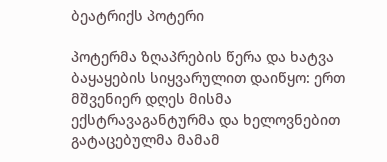ბეატრიქს პოტერი

პოტერმა ზღაპრების წერა და ხატვა ბაყაყების სიყვარულით დაიწყო: ერთ მშვენიერ დღეს მისმა ექსტრავაგანტურმა და ხელოვნებით გატაცებულმა მამამ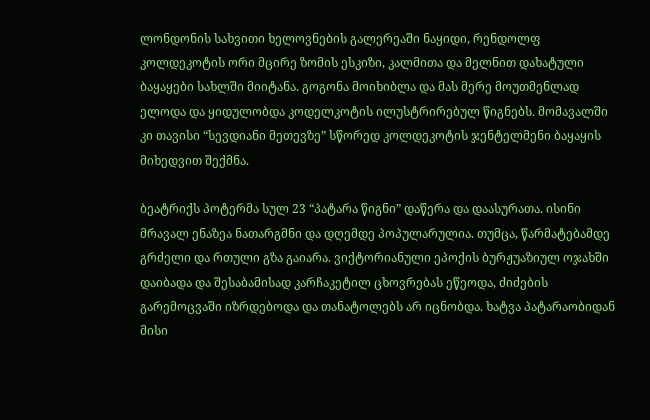ლონდონის სახვითი ხელოვნების გალერეაში ნაყიდი, რენდოლფ კოლდეკოტის ორი მცირე ზომის ესკიზი, კალმითა და მელნით დახატული ბაყაყები სახლში მიიტანა. გოგონა მოიხიბლა და მას მერე მოუთმენლად ელოდა და ყიდულობდა კოდელკოტის ილუსტრირებულ წიგნებს. მომავალში კი თავისი “სევდიანი მეთევზე” სწორედ კოლდეკოტის ჯენტელმენი ბაყაყის მიხედვით შექმნა.

ბეატრიქს პოტერმა სულ 23 “პატარა წიგნი” დაწერა და დაასურათა. ისინი მრავალ ენაზეა ნათარგმნი და დღემდე პოპულარულია. თუმცა, წარმატებამდე გრძელი და რთული გზა გაიარა. ვიქტორიანული ეპოქის ბურჟუაზიულ ოჯახში დაიბადა და შესაბამისად კარჩაკეტილ ცხოვრებას ეწეოდა, ძიძების გარემოცვაში იზრდებოდა და თანატოლებს არ იცნობდა. ხატვა პატარაობიდან მისი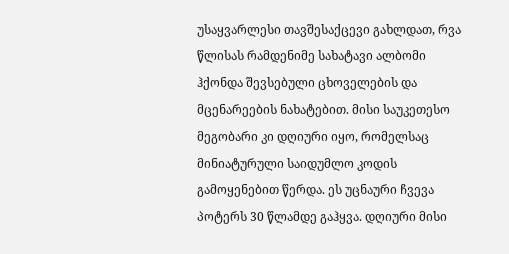უსაყვარლესი თავშესაქცევი გახლდათ, რვა წლისას რამდენიმე სახატავი ალბომი ჰქონდა შევსებული ცხოველების და მცენარეების ნახატებით. მისი საუკეთესო მეგობარი კი დღიური იყო, რომელსაც მინიატურული საიდუმლო კოდის გამოყენებით წერდა. ეს უცნაური ჩვევა პოტერს 30 წლამდე გაჰყვა. დღიური მისი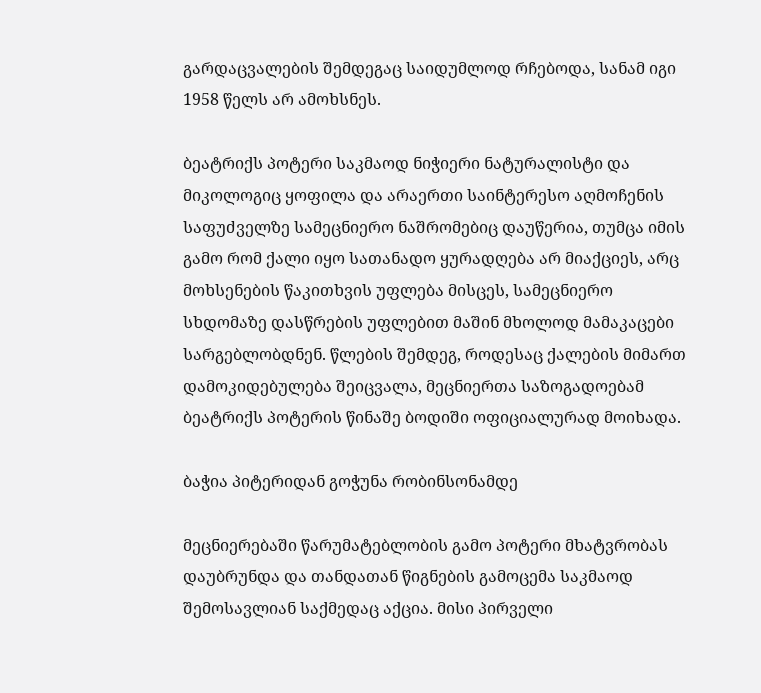გარდაცვალების შემდეგაც საიდუმლოდ რჩებოდა, სანამ იგი 1958 წელს არ ამოხსნეს.

ბეატრიქს პოტერი საკმაოდ ნიჭიერი ნატურალისტი და მიკოლოგიც ყოფილა და არაერთი საინტერესო აღმოჩენის საფუძველზე სამეცნიერო ნაშრომებიც დაუწერია, თუმცა იმის გამო რომ ქალი იყო სათანადო ყურადღება არ მიაქციეს, არც მოხსენების წაკითხვის უფლება მისცეს, სამეცნიერო სხდომაზე დასწრების უფლებით მაშინ მხოლოდ მამაკაცები სარგებლობდნენ. წლების შემდეგ, როდესაც ქალების მიმართ დამოკიდებულება შეიცვალა, მეცნიერთა საზოგადოებამ ბეატრიქს პოტერის წინაშე ბოდიში ოფიციალურად მოიხადა.

ბაჭია პიტერიდან გოჭუნა რობინსონამდე

მეცნიერებაში წარუმატებლობის გამო პოტერი მხატვრობას დაუბრუნდა და თანდათან წიგნების გამოცემა საკმაოდ შემოსავლიან საქმედაც აქცია. მისი პირველი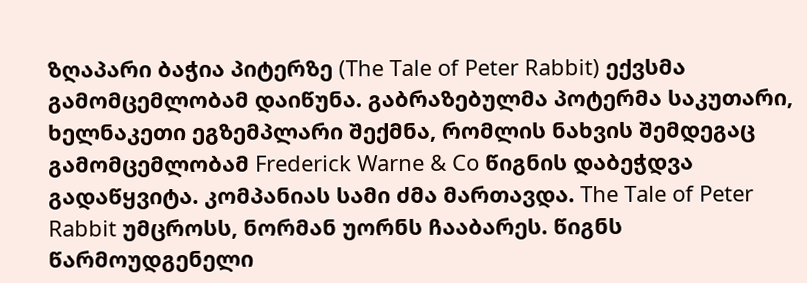ზღაპარი ბაჭია პიტერზე (The Tale of Peter Rabbit) ექვსმა გამომცემლობამ დაიწუნა. გაბრაზებულმა პოტერმა საკუთარი, ხელნაკეთი ეგზემპლარი შექმნა, რომლის ნახვის შემდეგაც გამომცემლობამ Frederick Warne & Co წიგნის დაბეჭდვა გადაწყვიტა. კომპანიას სამი ძმა მართავდა. The Tale of Peter Rabbit უმცროსს, ნორმან უორნს ჩააბარეს. წიგნს წარმოუდგენელი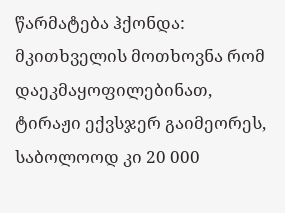წარმატება ჰქონდა: მკითხველის მოთხოვნა რომ დაეკმაყოფილებინათ, ტირაჟი ექვსჯერ გაიმეორეს, საბოლოოდ კი 20 000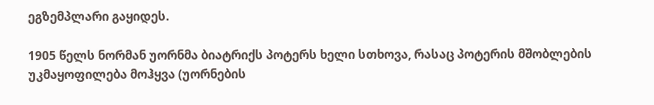ეგზემპლარი გაყიდეს.

1905 წელს ნორმან უორნმა ბიატრიქს პოტერს ხელი სთხოვა, რასაც პოტერის მშობლების უკმაყოფილება მოჰყვა (უორნების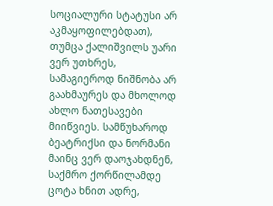სოციალური სტატუსი არ აკმაყოფილებდათ), თუმცა ქალიშვილს უარი ვერ უთხრეს, სამაგიეროდ ნიშნობა არ გაახმაურეს და მხოლოდ ახლო ნათესავები მიიწვიეს. სამწუხაროდ ბეატრიქსი და ნორმანი მაინც ვერ დაოჯახდნენ, საქმრო ქორწილამდე ცოტა ხნით ადრე,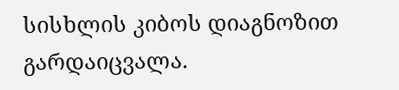სისხლის კიბოს დიაგნოზით გარდაიცვალა.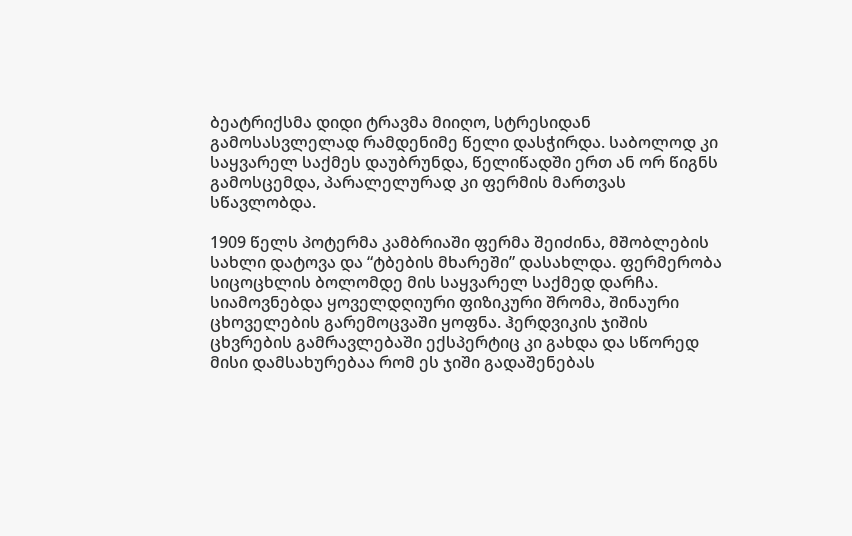ბეატრიქსმა დიდი ტრავმა მიიღო, სტრესიდან გამოსასვლელად რამდენიმე წელი დასჭირდა. საბოლოდ კი საყვარელ საქმეს დაუბრუნდა, წელიწადში ერთ ან ორ წიგნს გამოსცემდა, პარალელურად კი ფერმის მართვას სწავლობდა.

1909 წელს პოტერმა კამბრიაში ფერმა შეიძინა, მშობლების სახლი დატოვა და “ტბების მხარეში” დასახლდა. ფერმერობა სიცოცხლის ბოლომდე მის საყვარელ საქმედ დარჩა. სიამოვნებდა ყოველდღიური ფიზიკური შრომა, შინაური ცხოველების გარემოცვაში ყოფნა. ჰერდვიკის ჯიშის ცხვრების გამრავლებაში ექსპერტიც კი გახდა და სწორედ მისი დამსახურებაა რომ ეს ჯიში გადაშენებას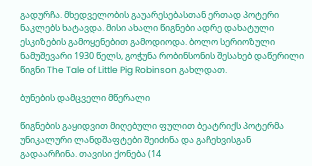გადურჩა. მხედველობის გაუარესებასთან ერთად პოტერი ნაკლებს ხატავდა. მისი ახალი წიგნები ადრე დახატული ესკიზების გამოყენებით გამოდიოდა. ბოლო სერიოზული ნამუშევარი 1930 წელს, გოჭუნა რობინსონის შესახებ დაწერილი წიგნი The Tale of Little Pig Robinson გახლდათ.

ბუნების დამცველი მწერალი

წიგნების გაყიდვით მიღებული ფულით ბეატრიქს პოტერმა უნიკალური ლანდშაფტები შეიძინა და გაჩეხვისგან გადაარჩინა. თავისი ქონება (14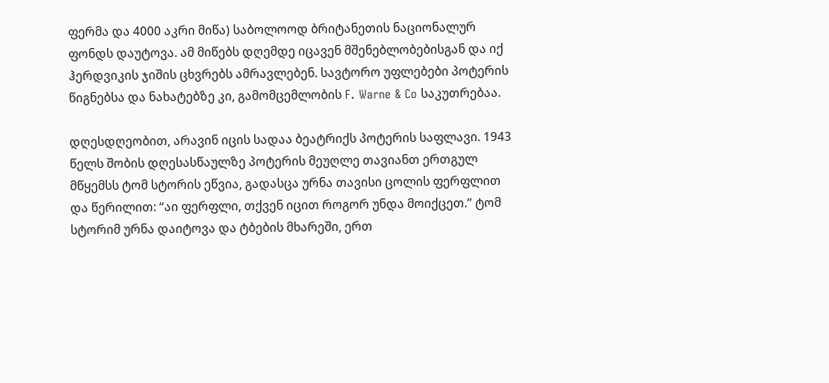ფერმა და 4000 აკრი მიწა) საბოლოოდ ბრიტანეთის ნაციონალურ ფონდს დაუტოვა. ამ მიწებს დღემდე იცავენ მშენებლობებისგან და იქ ჰერდვიკის ჯიშის ცხვრებს ამრავლებენ. სავტორო უფლებები პოტერის წიგნებსა და ნახატებზე კი, გამომცემლობის F. Warne & Co საკუთრებაა.

დღესდღეობით, არავინ იცის სადაა ბეატრიქს პოტერის საფლავი. 1943 წელს შობის დღესასწაულზე პოტერის მეუღლე თავიანთ ერთგულ მწყემსს ტომ სტორის ეწვია, გადასცა ურნა თავისი ცოლის ფერფლით და წერილით: “აი ფერფლი, თქვენ იცით როგორ უნდა მოიქცეთ.” ტომ სტორიმ ურნა დაიტოვა და ტბების მხარეში, ერთ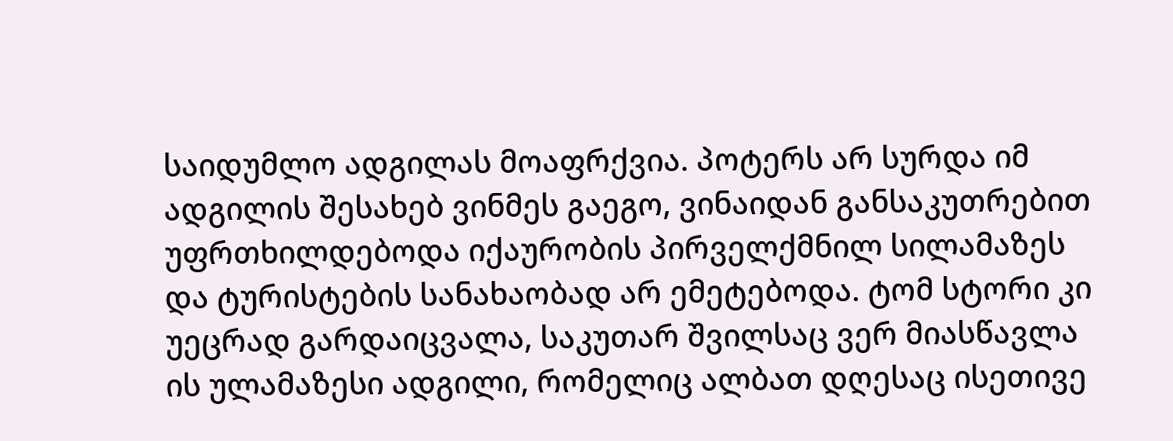საიდუმლო ადგილას მოაფრქვია. პოტერს არ სურდა იმ ადგილის შესახებ ვინმეს გაეგო, ვინაიდან განსაკუთრებით უფრთხილდებოდა იქაურობის პირველქმნილ სილამაზეს და ტურისტების სანახაობად არ ემეტებოდა. ტომ სტორი კი უეცრად გარდაიცვალა, საკუთარ შვილსაც ვერ მიასწავლა ის ულამაზესი ადგილი, რომელიც ალბათ დღესაც ისეთივე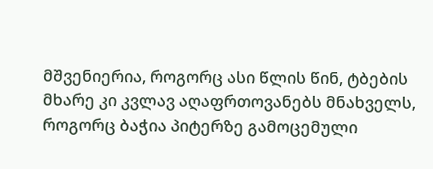მშვენიერია, როგორც ასი წლის წინ, ტბების მხარე კი კვლავ აღაფრთოვანებს მნახველს, როგორც ბაჭია პიტერზე გამოცემული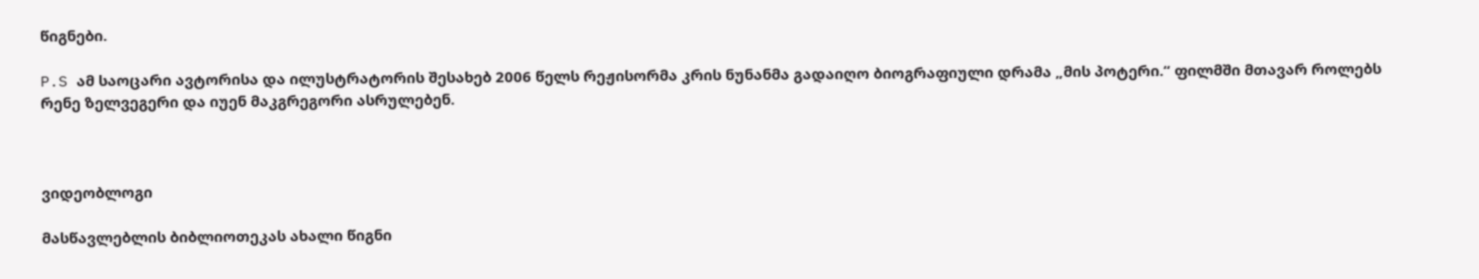წიგნები.

P.S ამ საოცარი ავტორისა და ილუსტრატორის შესახებ 2006 წელს რეჟისორმა კრის ნუნანმა გადაიღო ბიოგრაფიული დრამა „მის პოტერი.“ ფილმში მთავარ როლებს რენე ზელვეგერი და იუენ მაკგრეგორი ასრულებენ.



ვიდეობლოგი

მასწავლებლის ბიბლიოთეკას ახალი წიგნი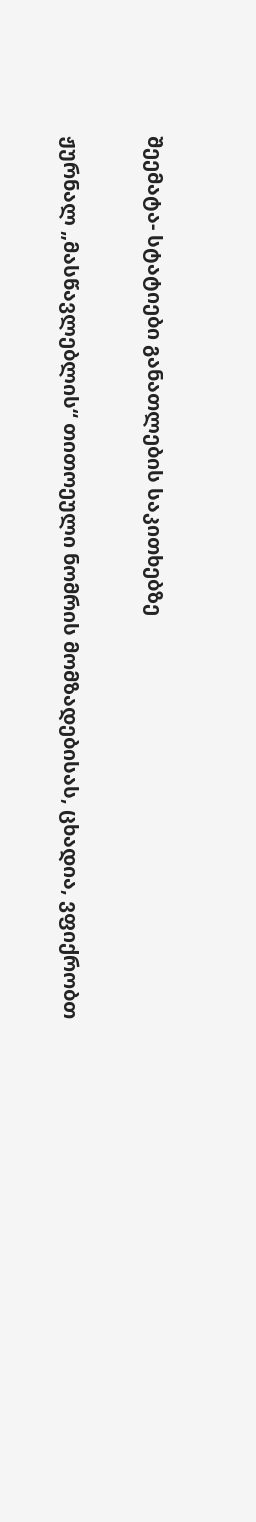შეემატა- სტატიები განათლების საკითხებზე

ჟურნალ „მასწავლებლის“ თითოეული ნომრის მომზადებისას, ცხადია, ვფიქრობთ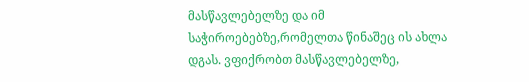მასწავლებელზე და იმ საჭიროებებზე,რომელთა წინაშეც ის ახლა დგას. ვფიქრობთ მასწავლებელზე,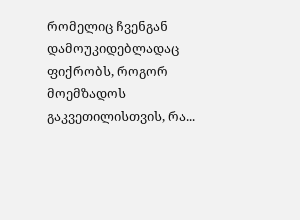რომელიც ჩვენგან დამოუკიდებლადაც ფიქრობს, როგორ მოემზადოს გაკვეთილისთვის, რა...